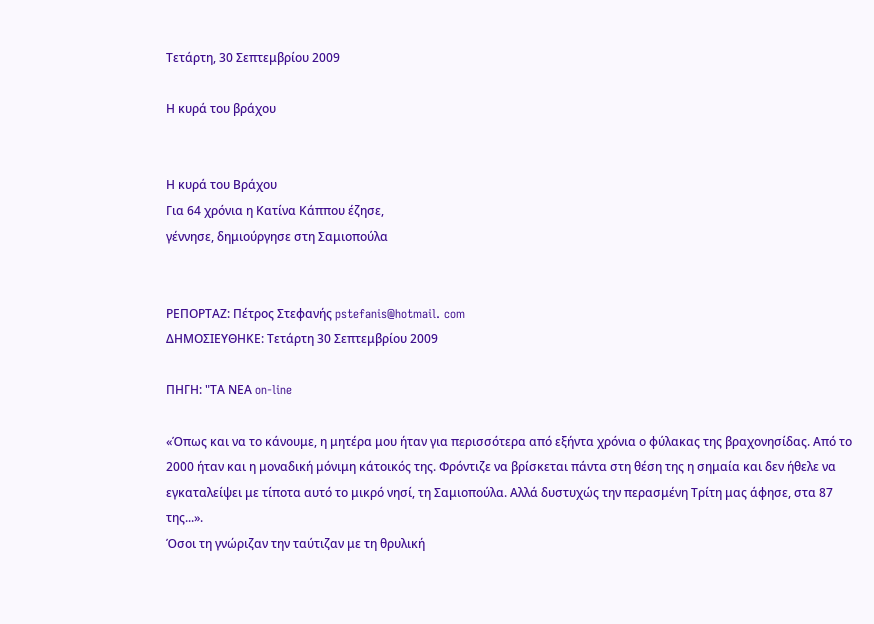Τετάρτη, 30 Σεπτεμβρίου 2009

Η κυρά του βράχου


Η κυρά του Βράχου
Για 64 χρόνια η Κατίνα Κάππου έζησε,
γέννησε, δημιούργησε στη Σαμιοπούλα


ΡΕΠΟΡΤΑΖ: Πέτρος Στεφανής pstefanis@hotmail. com
ΔΗΜΟΣΙΕΥΘΗΚΕ: Τετάρτη 30 Σεπτεμβρίου 2009

ΠΗΓΗ: "ΤΑ ΝΕΑ on-line

«Όπως και να το κάνουμε, η μητέρα μου ήταν για περισσότερα από εξήντα χρόνια ο φύλακας της βραχονησίδας. Από το 2000 ήταν και η μοναδική μόνιμη κάτοικός της. Φρόντιζε να βρίσκεται πάντα στη θέση της η σημαία και δεν ήθελε να εγκαταλείψει με τίποτα αυτό το μικρό νησί, τη Σαμιοπούλα. Αλλά δυστυχώς την περασμένη Τρίτη μας άφησε, στα 87 της...».
Όσοι τη γνώριζαν την ταύτιζαν με τη θρυλική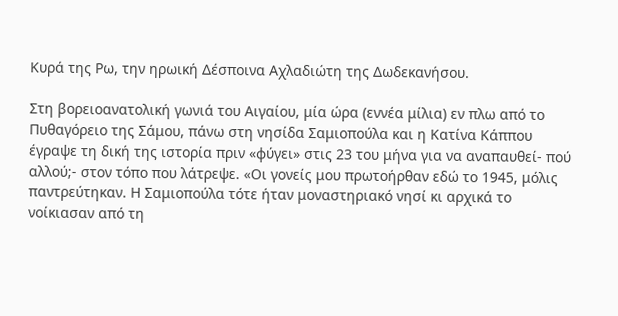Κυρά της Ρω, την ηρωική Δέσποινα Αχλαδιώτη της Δωδεκανήσου.

Στη βορειοανατολική γωνιά του Αιγαίου, μία ώρα (εννέα μίλια) εν πλω από το Πυθαγόρειο της Σάμου, πάνω στη νησίδα Σαμιοπούλα και η Κατίνα Κάππου έγραψε τη δική της ιστορία πριν «φύγει» στις 23 του μήνα για να αναπαυθεί- πού αλλού;- στον τόπο που λάτρεψε. «Οι γονείς μου πρωτοήρθαν εδώ το 1945, μόλις παντρεύτηκαν. Η Σαμιοπούλα τότε ήταν μοναστηριακό νησί κι αρχικά το νοίκιασαν από τη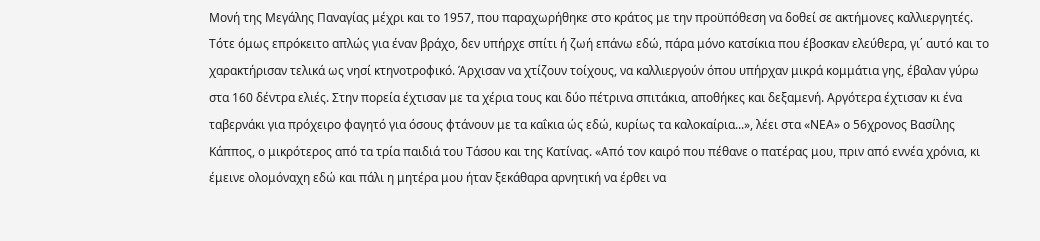Μονή της Μεγάλης Παναγίας μέχρι και το 1957, που παραχωρήθηκε στο κράτος με την προϋπόθεση να δοθεί σε ακτήμονες καλλιεργητές. Τότε όμως επρόκειτο απλώς για έναν βράχο, δεν υπήρχε σπίτι ή ζωή επάνω εδώ, πάρα μόνο κατσίκια που έβοσκαν ελεύθερα, γι΄ αυτό και το χαρακτήρισαν τελικά ως νησί κτηνοτροφικό. Άρχισαν να χτίζουν τοίχους, να καλλιεργούν όπου υπήρχαν μικρά κομμάτια γης, έβαλαν γύρω στα 160 δέντρα ελιές. Στην πορεία έχτισαν με τα χέρια τους και δύο πέτρινα σπιτάκια, αποθήκες και δεξαμενή. Αργότερα έχτισαν κι ένα ταβερνάκι για πρόχειρο φαγητό για όσους φτάνουν με τα καΐκια ώς εδώ, κυρίως τα καλοκαίρια...», λέει στα «ΝΕΑ» ο 56χρονος Βασίλης Κάππος, ο μικρότερος από τα τρία παιδιά του Τάσου και της Κατίνας. «Από τον καιρό που πέθανε ο πατέρας μου, πριν από εννέα χρόνια, κι έμεινε ολομόναχη εδώ και πάλι η μητέρα μου ήταν ξεκάθαρα αρνητική να έρθει να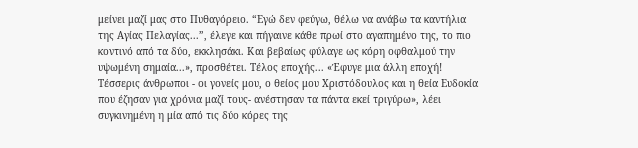μείνει μαζί μας στο Πυθαγόρειο. “Εγώ δεν φεύγω, θέλω να ανάβω τα καντήλια της Αγίας Πελαγίας...”, έλεγε και πήγαινε κάθε πρωί στο αγαπημένο της, το πιο κοντινό από τα δύο, εκκλησάκι. Και βεβαίως φύλαγε ως κόρη οφθαλμού την υψωμένη σημαία...», προσθέτει. Τέλος εποχής... «Έφυγε μια άλλη εποχή! Τέσσερις άνθρωποι - οι γονείς μου, ο θείος μου Χριστόδουλος και η θεία Ευδοκία που έζησαν για χρόνια μαζί τους- ανέστησαν τα πάντα εκεί τριγύρω», λέει συγκινημένη η μία από τις δύο κόρες της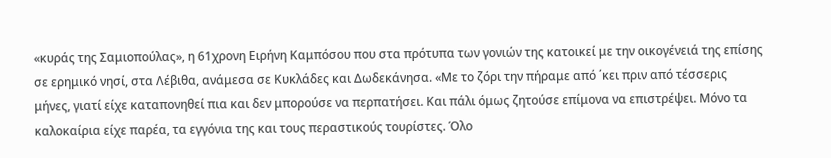«κυράς της Σαμιοπούλας», η 61χρονη Ειρήνη Καμπόσου που στα πρότυπα των γονιών της κατοικεί με την οικογένειά της επίσης σε ερημικό νησί, στα Λέβιθα, ανάμεσα σε Κυκλάδες και Δωδεκάνησα. «Με το ζόρι την πήραμε από ΄κει πριν από τέσσερις μήνες, γιατί είχε καταπονηθεί πια και δεν μπορούσε να περπατήσει. Και πάλι όμως ζητούσε επίμονα να επιστρέψει. Μόνο τα καλοκαίρια είχε παρέα, τα εγγόνια της και τους περαστικούς τουρίστες. Όλο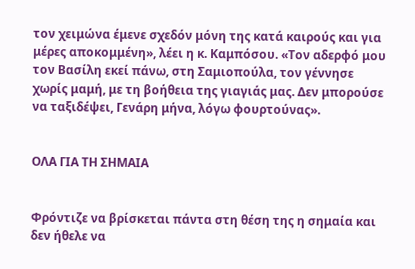τον χειμώνα έμενε σχεδόν μόνη της κατά καιρούς και για μέρες αποκομμένη», λέει η κ. Καμπόσου. «Τον αδερφό μου τον Βασίλη εκεί πάνω, στη Σαμιοπούλα, τον γέννησε χωρίς μαμή, με τη βοήθεια της γιαγιάς μας. Δεν μπορούσε να ταξιδέψει, Γενάρη μήνα, λόγω φουρτούνας».


ΟΛΑ ΓΙΑ ΤΗ ΣΗΜΑΙΑ


Φρόντιζε να βρίσκεται πάντα στη θέση της η σημαία και δεν ήθελε να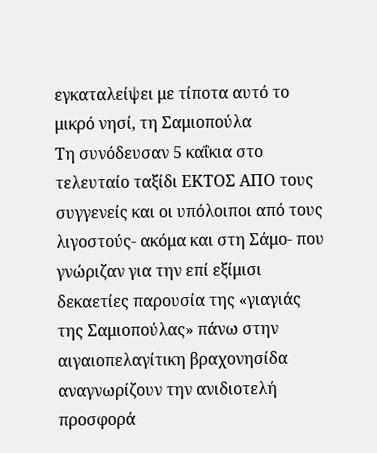εγκαταλείψει με τίποτα αυτό το μικρό νησί, τη Σαμιοπούλα
Τη συνόδευσαν 5 καΐκια στο τελευταίο ταξίδι ΕΚΤΟΣ ΑΠΟ τους συγγενείς και οι υπόλοιποι από τους λιγοστούς- ακόμα και στη Σάμο- που γνώριζαν για την επί εξίμισι δεκαετίες παρουσία της «γιαγιάς της Σαμιοπούλας» πάνω στην αιγαιοπελαγίτικη βραχονησίδα αναγνωρίζουν την ανιδιοτελή προσφορά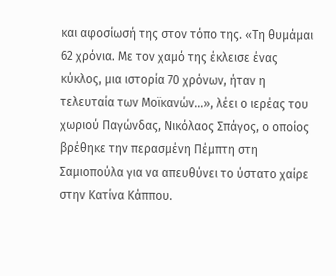και αφοσίωσή της στον τόπο της. «Τη θυμάμαι 62 χρόνια. Με τον χαμό της έκλεισε ένας κύκλος, μια ιστορία 70 χρόνων, ήταν η τελευταία των Μοϊκανών...», λέει ο ιερέας του χωριού Παγώνδας, Νικόλαος Σπάγος, ο οποίος βρέθηκε την περασμένη Πέμπτη στη Σαμιοπούλα για να απευθύνει το ύστατο χαίρε στην Κατίνα Κάππου.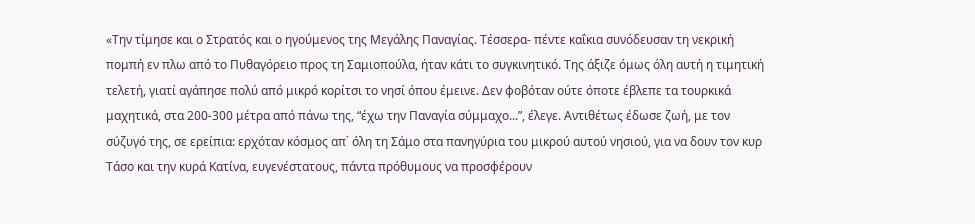«Την τίμησε και ο Στρατός και ο ηγούμενος της Μεγάλης Παναγίας. Τέσσερα- πέντε καΐκια συνόδευσαν τη νεκρική πομπή εν πλω από το Πυθαγόρειο προς τη Σαμιοπούλα, ήταν κάτι το συγκινητικό. Της άξιζε όμως όλη αυτή η τιμητική τελετή, γιατί αγάπησε πολύ από μικρό κορίτσι το νησί όπου έμεινε. Δεν φοβόταν ούτε όποτε έβλεπε τα τουρκικά μαχητικά, στα 200-300 μέτρα από πάνω της, “έχω την Παναγία σύμμαχο...”, έλεγε. Αντιθέτως έδωσε ζωή, με τον σύζυγό της, σε ερείπια: ερχόταν κόσμος απ΄ όλη τη Σάμο στα πανηγύρια του μικρού αυτού νησιού, για να δουν τον κυρ Τάσο και την κυρά Κατίνα, ευγενέστατους, πάντα πρόθυμους να προσφέρουν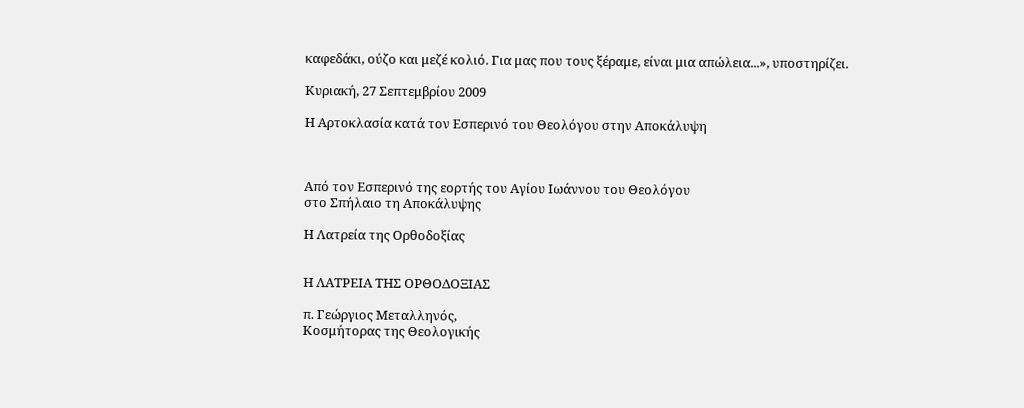καφεδάκι, ούζο και μεζέ κολιό. Για μας που τους ξέραμε, είναι μια απώλεια...», υποστηρίζει.

Κυριακή, 27 Σεπτεμβρίου 2009

Η Αρτοκλασία κατά τον Εσπερινό του Θεολόγου στην Αποκάλυψη



Από τον Εσπερινό της εορτής του Αγίου Ιωάννου του Θεολόγου
στο Σπήλαιο τη Αποκάλυψης

Η Λατρεία της Ορθοδοξίας


Η ΛΑΤΡΕΙΑ ΤΗΣ ΟΡΘΟΔΟΞΙΑΣ

π. Γεώργιος Μεταλληνός,
Κοσμήτορας της Θεολογικής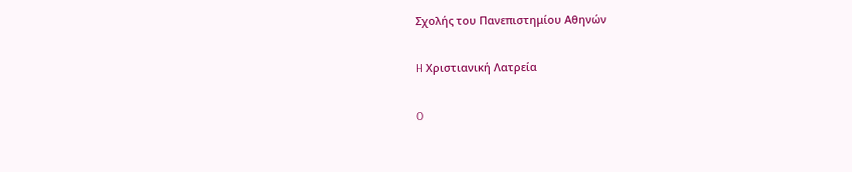Σχολής του Πανεπιστημίου Αθηνών

H Χριστιανική Λατρεία

O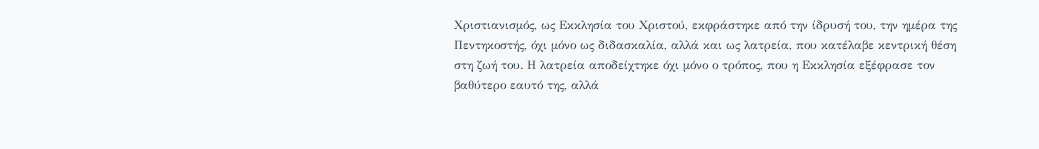Χριστιανισμός, ως Εκκλησία του Χριστού, εκφράστηκε από την ίδρυσή του, την ημέρα της Πεντηκοστής, όχι μόνο ως διδασκαλία, αλλά και ως λατρεία, που κατέλαβε κεντρική θέση στη ζωή του. Η λατρεία αποδείχτηκε όχι μόνο ο τρόπος, που η Εκκλησία εξέφρασε τον βαθύτερο εαυτό της, αλλά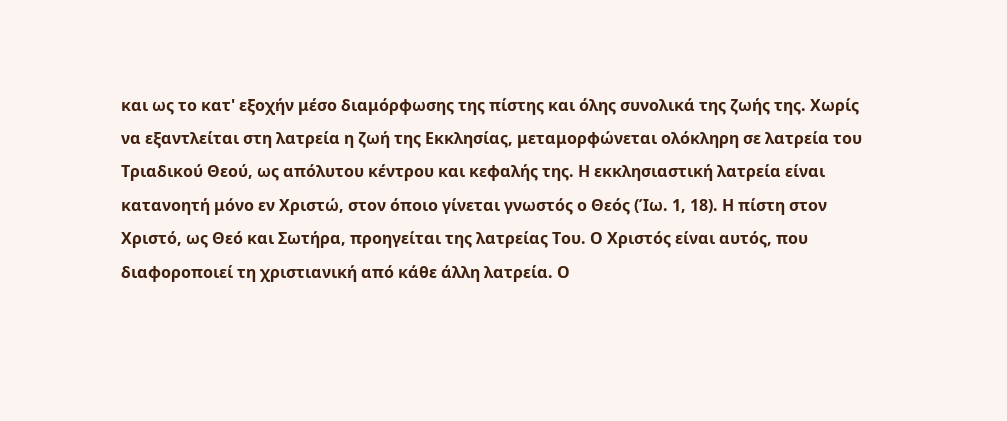και ως το κατ' εξοχήν μέσο διαμόρφωσης της πίστης και όλης συνολικά της ζωής της. Χωρίς να εξαντλείται στη λατρεία η ζωή της Εκκλησίας, μεταμορφώνεται ολόκληρη σε λατρεία του Τριαδικού Θεού, ως απόλυτου κέντρου και κεφαλής της. Η εκκλησιαστική λατρεία είναι κατανοητή μόνο εν Χριστώ, στον όποιο γίνεται γνωστός ο Θεός (Ίω. 1, 18). Η πίστη στον Χριστό, ως Θεό και Σωτήρα, προηγείται της λατρείας Του. Ο Χριστός είναι αυτός, που διαφοροποιεί τη χριστιανική από κάθε άλλη λατρεία. Ο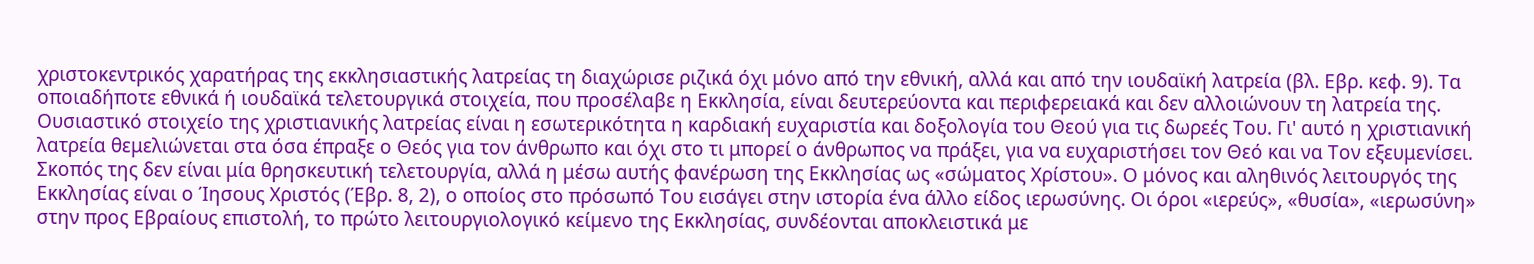χριστοκεντρικός χαρατήρας της εκκλησιαστικής λατρείας τη διαχώρισε ριζικά όχι μόνο από την εθνική, αλλά και από την ιουδαϊκή λατρεία (βλ. Εβρ. κεφ. 9). Τα οποιαδήποτε εθνικά ή ιουδαϊκά τελετουργικά στοιχεία, που προσέλαβε η Εκκλησία, είναι δευτερεύοντα και περιφερειακά και δεν αλλοιώνουν τη λατρεία της. Ουσιαστικό στοιχείο της χριστιανικής λατρείας είναι η εσωτερικότητα η καρδιακή ευχαριστία και δοξολογία του Θεού για τις δωρεές Του. Γι' αυτό η χριστιανική λατρεία θεμελιώνεται στα όσα έπραξε ο Θεός για τον άνθρωπο και όχι στο τι μπορεί ο άνθρωπος να πράξει, για να ευχαριστήσει τον Θεό και να Τον εξευμενίσει. Σκοπός της δεν είναι μία θρησκευτική τελετουργία, αλλά η μέσω αυτής φανέρωση της Εκκλησίας ως «σώματος Χρίστου». Ο μόνος και αληθινός λειτουργός της Εκκλησίας είναι ο Ίησους Χριστός (Έβρ. 8, 2), ο οποίος στο πρόσωπό Του εισάγει στην ιστορία ένα άλλο είδος ιερωσύνης. Οι όροι «ιερεύς», «θυσία», «ιερωσύνη» στην προς Εβραίους επιστολή, το πρώτο λειτουργιολογικό κείμενο της Εκκλησίας, συνδέονται αποκλειστικά με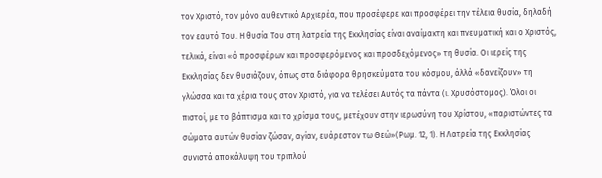τον Χριστό, τον μόνο αυθεντικό Αρχιερέα, που προσέφερε και προσφέρει την τέλεια θυσία, δηλαδή τον εαυτό Του. Η θυσία Του στη λατρεία της Εκκλησίας είναι αναίμακτη και πνευματική και ο Χριστός, τελικά, είναι «ό προσφέρων και προσφερόμενος και προσδεχόμενος» τη θυσία. Οι ιερείς της Εκκλησίας δεν θυσιάζουν, όπως στα διάφορα θρησκεύματα του κόσμου, άλλά «δανείζουν» τη γλώσσα και τα χέρια τους στον Χριστό, για να τελέσει Αυτός τα πάντα (ι. Χρυσόστομος). Όλοι οι πιστοί, με το βάπτισμα και το χρίσμα τους, μετέχουν στην ιερωσύνη του Χρίστου, «παριστώντες τα σώματα αυτών θυσίαν ζώσαν, αγίαν, ευάρεστον τω Θεώ»(Ρωμ. 12, 1). Η Λατρεία της Εκκλησίας συνιστά αποκάλυψη του τριπλού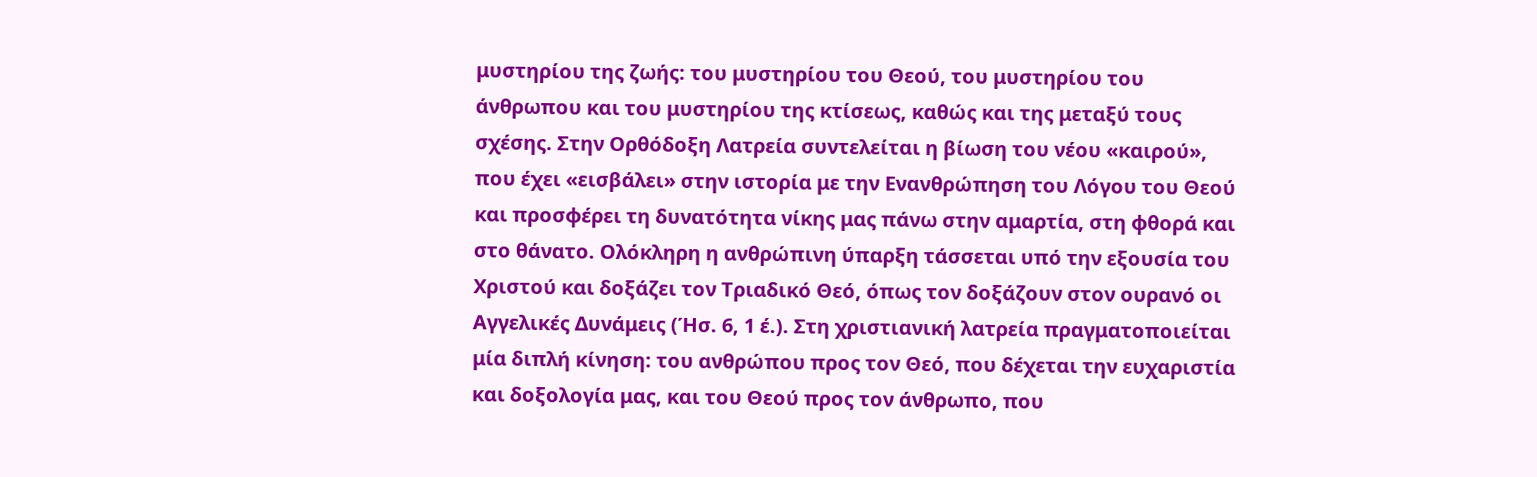μυστηρίου της ζωής: του μυστηρίου του Θεού, του μυστηρίου του άνθρωπου και του μυστηρίου της κτίσεως, καθώς και της μεταξύ τους σχέσης. Στην Ορθόδοξη Λατρεία συντελείται η βίωση του νέου «καιρού», που έχει «εισβάλει» στην ιστορία με την Ενανθρώπηση του Λόγου του Θεού και προσφέρει τη δυνατότητα νίκης μας πάνω στην αμαρτία, στη φθορά και στο θάνατο. Ολόκληρη η ανθρώπινη ύπαρξη τάσσεται υπό την εξουσία του Χριστού και δοξάζει τον Τριαδικό Θεό, όπως τον δοξάζουν στον ουρανό οι Αγγελικές Δυνάμεις (Ήσ. 6, 1 έ.). Στη χριστιανική λατρεία πραγματοποιείται μία διπλή κίνηση: του ανθρώπου προς τον Θεό, που δέχεται την ευχαριστία και δοξολογία μας, και του Θεού προς τον άνθρωπο, που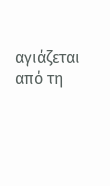αγιάζεται από τη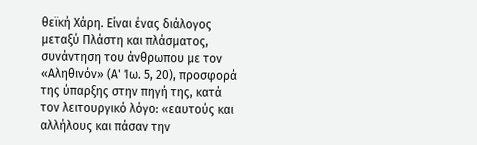θεϊκή Χάρη. Είναι ένας διάλογος μεταξύ Πλάστη και πλάσματος, συνάντηση του άνθρωπου με τον «Αληθινόν» (Α' Ίω. 5, 20), προσφορά της ύπαρξης στην πηγή της, κατά τον λειτουργικό λόγο: «εαυτούς και αλλήλους και πάσαν την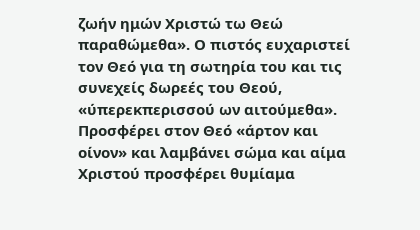ζωήν ημών Χριστώ τω Θεώ παραθώμεθα». Ο πιστός ευχαριστεί τον Θεό για τη σωτηρία του και τις συνεχείς δωρεές του Θεού, «ύπερεκπερισσού ων αιτούμεθα». Προσφέρει στον Θεό «άρτον και οίνον» και λαμβάνει σώμα και αίμα Χριστού προσφέρει θυμίαμα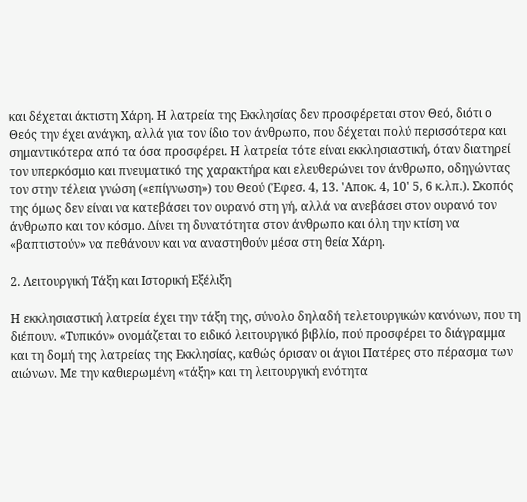και δέχεται άκτιστη Χάρη. Η λατρεία της Εκκλησίας δεν προσφέρεται στον Θεό, διότι ο Θεός την έχει ανάγκη, αλλά για τον ίδιο τον άνθρωπο, που δέχεται πολύ περισσότερα και σημαντικότερα από τα όσα προσφέρει. Η λατρεία τότε είναι εκκλησιαστική, όταν διατηρεί τον υπερκόσμιο και πνευματικό της χαρακτήρα και ελευθερώνει τον άνθρωπο, οδηγώντας τον στην τέλεια γνώση («επίγνωση») του Θεού (Έφεσ. 4, 13. 'Αποκ. 4, 10' 5, 6 κ.λπ.). Σκοπός της όμως δεν είναι να κατεβάσει τον ουρανό στη γή, αλλά να ανεβάσει στον ουρανό τον άνθρωπο και τον κόσμο. Δίνει τη δυνατότητα στον άνθρωπο και όλη την κτίση να «βαπτιστούν» να πεθάνουν και να αναστηθούν μέσα στη θεία Χάρη.

2. Λειτουργική Τάξη και Ιστορική Εξέλιξη

Η εκκλησιαστική λατρεία έχει την τάξη της, σύνολο δηλαδή τελετουργικών κανόνων, που τη διέπουν. «Τυπικόν» ονομάζεται το ειδικό λειτουργικό βιβλίο, πού προσφέρει το διάγραμμα και τη δομή της λατρείας της Εκκλησίας, καθώς όρισαν οι άγιοι Πατέρες στο πέρασμα των αιώνων. Με την καθιερωμένη «τάξη» και τη λειτουργική ενότητα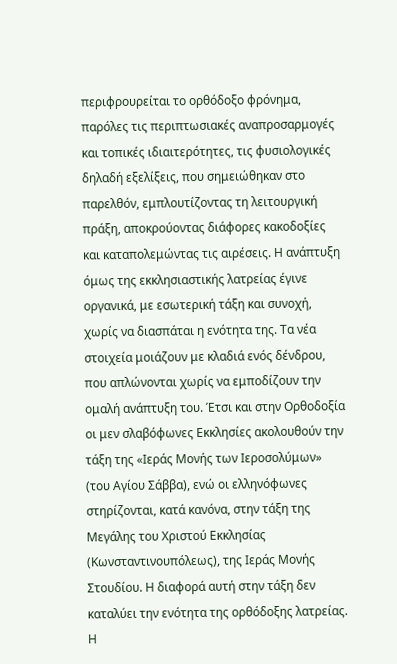περιφρουρείται το ορθόδοξο φρόνημα, παρόλες τις περιπτωσιακές αναπροσαρμογές και τοπικές ιδιαιτερότητες, τις φυσιολογικές δηλαδή εξελίξεις, που σημειώθηκαν στο παρελθόν, εμπλουτίζοντας τη λειτουργική πράξη, αποκρούοντας διάφορες κακοδοξίες και καταπολεμώντας τις αιρέσεις. Η ανάπτυξη όμως της εκκλησιαστικής λατρείας έγινε οργανικά, με εσωτερική τάξη και συνοχή, χωρίς να διασπάται η ενότητα της. Τα νέα στοιχεία μοιάζουν με κλαδιά ενός δένδρου, που απλώνονται χωρίς να εμποδίζουν την ομαλή ανάπτυξη του. Έτσι και στην Ορθοδοξία οι μεν σλαβόφωνες Εκκλησίες ακολουθούν την τάξη της «Ιεράς Μονής των Ιεροσολύμων» (του Αγίου Σάββα), ενώ οι ελληνόφωνες στηρίζονται, κατά κανόνα, στην τάξη της Μεγάλης του Χριστού Εκκλησίας (Κωνσταντινουπόλεως), της Ιεράς Μονής Στουδίου. Η διαφορά αυτή στην τάξη δεν καταλύει την ενότητα της ορθόδοξης λατρείας. Η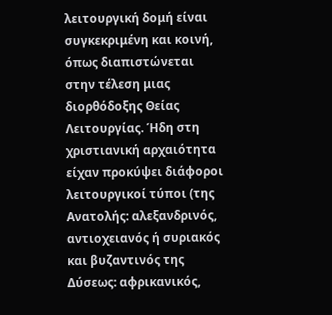λειτουργική δομή είναι συγκεκριμένη και κοινή, όπως διαπιστώνεται στην τέλεση μιας διορθόδοξης Θείας Λειτουργίας. Ήδη στη χριστιανική αρχαιότητα είχαν προκύψει διάφοροι λειτουργικοί τύποι (της Ανατολής: αλεξανδρινός, αντιοχειανός ή συριακός και βυζαντινός της Δύσεως: αφρικανικός,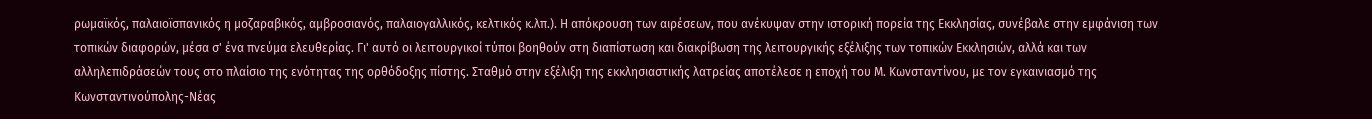ρωμαϊκός, παλαιοϊσπανικός η μοζαραβικός, αμβροσιανός, παλαιογαλλικός, κελτικός κ.λπ.). Η απόκρουση των αιρέσεων, που ανέκυψαν στην ιστορική πορεία της Εκκλησίας, συνέβαλε στην εμφάνιση των τοπικών διαφορών, μέσα σ' ένα πνεύμα ελευθερίας. Γι' αυτό οι λειτουργικοί τύποι βοηθούν στη διαπίστωση και διακρίβωση της λειτουργικής εξέλιξης των τοπικών Εκκλησιών, αλλά και των αλληλεπιδράσεών τους στο πλαίσιο της ενότητας της ορθόδοξης πίστης. Σταθμό στην εξέλιξη της εκκλησιαστικής λατρείας αποτέλεσε η εποχή του Μ. Κωνσταντίνου, με τον εγκαινιασμό της Κωνσταντινούπολης-Νέας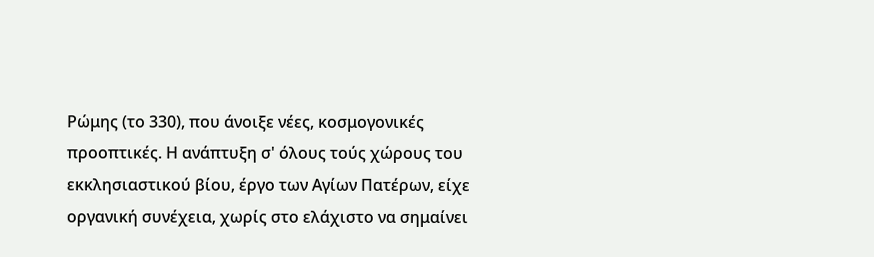Ρώμης (το 330), που άνοιξε νέες, κοσμογονικές προοπτικές. Η ανάπτυξη σ' όλους τούς χώρους του εκκλησιαστικού βίου, έργο των Αγίων Πατέρων, είχε οργανική συνέχεια, χωρίς στο ελάχιστο να σημαίνει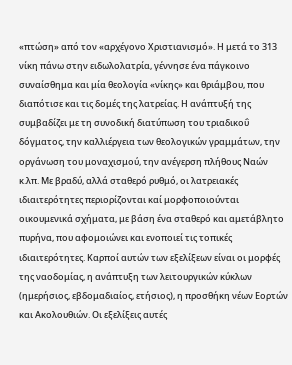«πτώση» από τον «αρχέγονο Χριστιανισμό». Η μετά το 313 νίκη πάνω στην ειδωλολατρία, γέννησε ένα πάγκοινο συναίσθημα και μία θεολογία «νίκης» και θριάμβου, που διαπότισε και τις δομές της λατρείας. Η ανάπτυξή της συμβαδίζει με τη συνοδική διατύπωση του τριαδικοΰ δόγματος, την καλλιέργεια των θεολογικών γραμμάτων, την οργάνωση του μοναχισμού, την ανέγερση πλήθους Ναών κ.λπ. Με βραδύ, αλλά σταθερό ρυθμό, οι λατρειακές ιδιαιτερότητες περιορίζονται καί μορφοποιούνται οικουμενικά σχήματα, με βάση ένα σταθερό και αμετάβλητο πυρήνα, που αφομοιώνει και ενοποιεί τις τοπικές ιδιαιτερότητες. Καρποί αυτών των εξελίξεων είναι οι μορφές της ναοδομίας, η ανάπτυξη των λειτουργικών κύκλων (ημερήσιος, εβδομαδιαίος, ετήσιος), η προσθήκη νέων Εορτών και Ακολουθιών. Οι εξελίξεις αυτές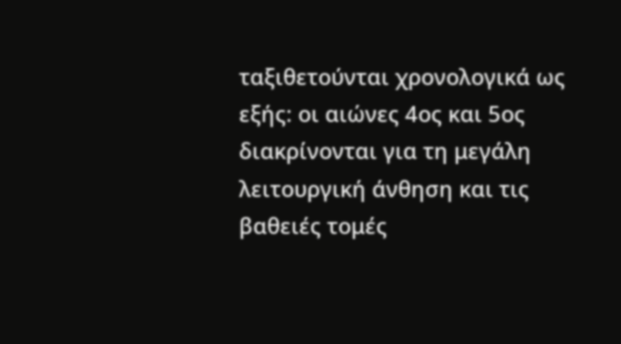ταξιθετούνται χρονολογικά ως εξής: οι αιώνες 4ος και 5ος διακρίνονται για τη μεγάλη λειτουργική άνθηση και τις βαθειές τομές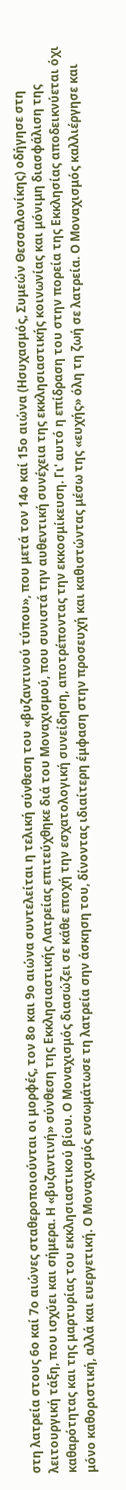στη λατρεία στους 6ο καί 7ο αιώνες σταθεροποιούνται οι μορφές, τον 8ο και 9ο αιώνα συντελείται η τελική σύνθεση του «βυζαντινού τύπου», που μετά τον 14ο καί 15ο αιώνα (Ησυχασμός, Συμεών Θεσσαλονίκης) οδήγησε στη λειτουργική τάξη, που ισχύει και σήμερα. Η «βυζαντινή» σύνθεση της Εκκλησιαστικής Λατρείας επιτεύχθηκε διά του Μοναχισμού, που συνιστά την αυθεντική συνέχεια της εκκλησιαστικής κοινωνίας και μόνιμη διασφάλιση της καθαρότητας και της μαρτυρίας του εκκλησιαστικού βίου. Ο Μοναχισμός διασώζει σε κάθε εποχή την εσχατολογική συνείδηση, αποτρέποντας την εκκοσμίκευση. Γι' αυτό η επίδραση του στην πορεία της Εκκλησίας αποδεικνύεται όχι μόνο καθοριστική, αλλά και ευεργετική. Ο Μοναχισμός ενσωμάτωσε τη λατρεία σην άσκηση του, δίνοντας ιδιαίτερη έμφαση στην προσευχή και καθιστώντας μέσω της «ευχής» όλη τη ζωή σε λατρεία. Ο Μοναχισμός καλλιέργησε και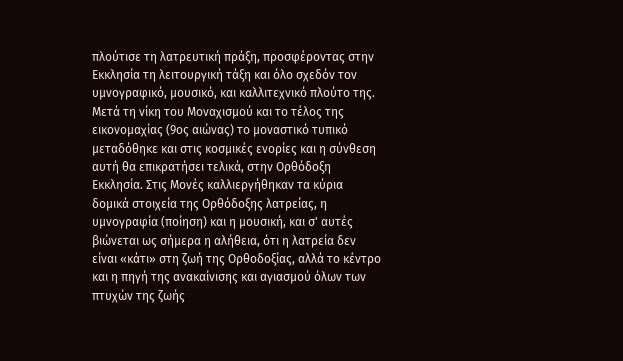πλούτισε τη λατρευτική πράξη, προσφέροντας στην Εκκλησία τη λειτουργική τάξη και όλο σχεδόν τον υμνογραφικό, μουσικό, και καλλιτεχνικό πλούτο της. Μετά τη νίκη του Μοναχισμού και το τέλος της εικονομαχίας (9ος αιώνας) το μοναστικό τυπικό μεταδόθηκε και στις κοσμικές ενορίες και η σύνθεση αυτή θα επικρατήσει τελικά, στην Ορθόδοξη Εκκλησία. Στις Μονές καλλιεργήθηκαν τα κύρια δομικά στοιχεία της Ορθόδοξης λατρείας, η υμνογραφία (ποίηση) και η μουσική, και σ' αυτές βιώνεται ως σήμερα η αλήθεια, ότι η λατρεία δεν είναι «κάτι» στη ζωή της Ορθοδοξίας, αλλά το κέντρο και η πηγή της ανακαίνισης και αγιασμού όλων των πτυχών της ζωής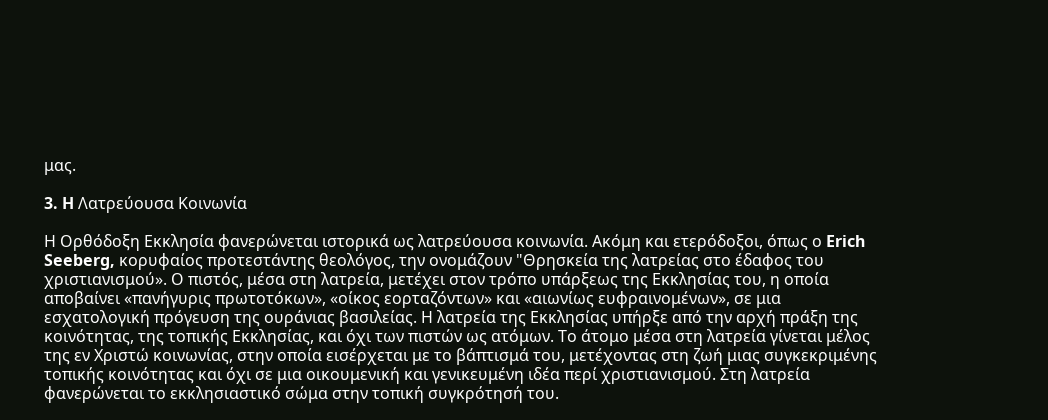μας.

3. H Λατρεύουσα Κοινωνία

Η Ορθόδοξη Εκκλησία φανερώνεται ιστορικά ως λατρεύουσα κοινωνία. Ακόμη και ετερόδοξοι, όπως ο Erich Seeberg, κορυφαίος προτεστάντης θεολόγος, την ονομάζουν "Θρησκεία της λατρείας στο έδαφος του χριστιανισμού». Ο πιστός, μέσα στη λατρεία, μετέχει στον τρόπο υπάρξεως της Εκκλησίας του, η οποία αποβαίνει «πανήγυρις πρωτοτόκων», «οίκος εορταζόντων» και «αιωνίως ευφραινομένων», σε μια εσχατολογική πρόγευση της ουράνιας βασιλείας. Η λατρεία της Εκκλησίας υπήρξε από την αρχή πράξη της κοινότητας, της τοπικής Εκκλησίας, και όχι των πιστών ως ατόμων. Το άτομο μέσα στη λατρεία γίνεται μέλος της εν Χριστώ κοινωνίας, στην οποία εισέρχεται με το βάπτισμά του, μετέχοντας στη ζωή μιας συγκεκριμένης τοπικής κοινότητας και όχι σε μια οικουμενική και γενικευμένη ιδέα περί χριστιανισμού. Στη λατρεία φανερώνεται το εκκλησιαστικό σώμα στην τοπική συγκρότησή του.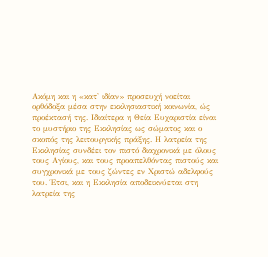Ακόμη και η «κατ' ιδίαν» προσευχή νοείται ορθόδοξα μέσα στην εκκλησιαστική κοινωνία, ώς προέκτασή της. Ιδιαίτερα η Θεία Ευχαριστία είναι το μυστήριο της Εκκλησίας ως σώματος και ο σκοπός της λειτουργικής πράξης. Η λατρεία της Εκκλησίας συνδέει τον πιστό διαχρονικά με όλους τους Αγίους, και τους προαπελθόντας πιστούς και συγχρονικά με τους ζώντες εν Χριστώ αδελφούς του. Έτσι, και η Εκκλησία αποδεικνύεται στη λατρεία της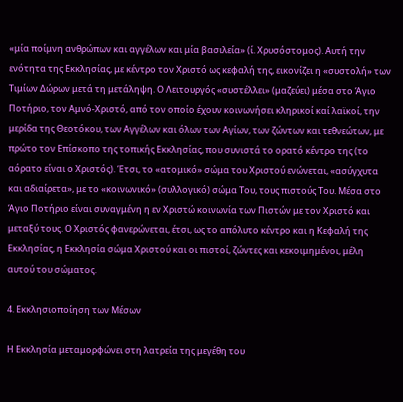«μία ποίμνη ανθρώπων και αγγέλων και μία βασιλεία» (ί. Χρυσόστομος). Αυτή την ενότητα της Εκκλησίας, με κέντρο τον Χριστό ως κεφαλή της, εικονίζει η «συστολή» των Τιμίων Δώρων μετά τη μετάληψη. Ο Λειτουργός «συστέλλει» (μαζεύει) μέσα στο Άγιο Ποτήριο, τον Αμνό-Χριστό, από τον οποίο έχουν κοινωνήσει κληρικοί καί λαϊκοί, την μερίδα της Θεοτόκου, των Αγγέλων και όλων των Αγίων, των ζώντων και τεθνεώτων, με πρώτο τον Επίσκοπο της τοπικής Εκκλησίας, που συνιστά το ορατό κέντρο της (το αόρατο είναι ο Χριστός). Έτσι, το «ατομικό» σώμα του Χριστού ενώνεται, «ασύγχυτα και αδιαίρετα», με το «κοινωνικό» (συλλογικό) σώμα Του, τους πιστούς Του. Μέσα στο Άγιο Ποτήριο είναι συναγμένη η εν Χριστώ κοινωνία των Πιστών με τον Χριστό και μεταξύ τους. Ο Χριστός φανερώνεται, έτσι, ως το απόλυτο κέντρο και η Κεφαλή της Εκκλησίας, η Εκκλησία σώμα Χριστού και οι πιστοί, ζώντες και κεκοιμημένοι, μέλη αυτού του σώματος.

4. Εκκλησιοποίηση των Μέσων

Η Εκκλησία μεταμορφώνει στη λατρεία της μεγέθη του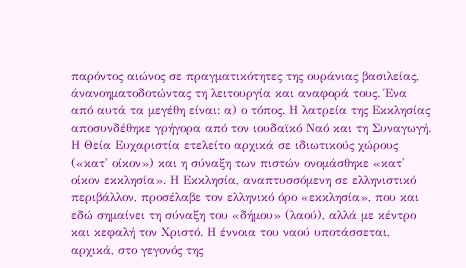παρόντος αιώνος σε πραγματικότητες της ουράνιας βασιλείας, άνανοηματοδοτώντας τη λειτουργία και αναφορά τους. Ένα από αυτά τα μεγέθη είναι: α) ο τόπος. Η λατρεία της Εκκλησίας αποσυνδέθηκε γρήγορα από τον ιουδαϊκό Ναό και τη Συναγωγή. Η Θεία Ευχαριστία ετελείτο αρχικά σε ιδιωτικούς χώρους («κατ' οίκον») και η σύναξη των πιστών ονομάσθηκε «κατ' οίκον εκκλησία». Η Εκκλησία, αναπτυσσόμενη σε ελληνιστικό περιβάλλον, προσέλαβε τον ελληνικό όρο «εκκλησία», που και εδώ σημαίνει τη σύναξη του «δήμου» (λαού), αλλά με κέντρο και κεφαλή τον Χριστό. Η έννοια του ναού υποτάσσεται, αρχικά, στο γεγονός της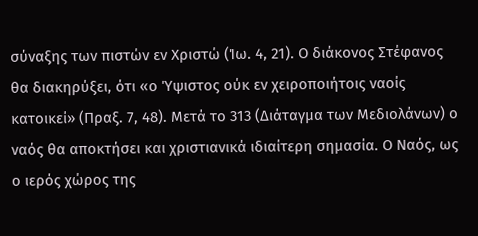σύναξης των πιστών εν Χριστώ (Ίω. 4, 21). Ο διάκονος Στέφανος θα διακηρύξει, ότι «ο Ύψιστος ούκ εν χειροποιήτοις ναοίς κατοικεί» (Πραξ. 7, 48). Μετά το 313 (Διάταγμα των Μεδιολάνων) ο ναός θα αποκτήσει και χριστιανικά ιδιαίτερη σημασία. Ο Ναός, ως ο ιερός χώρος της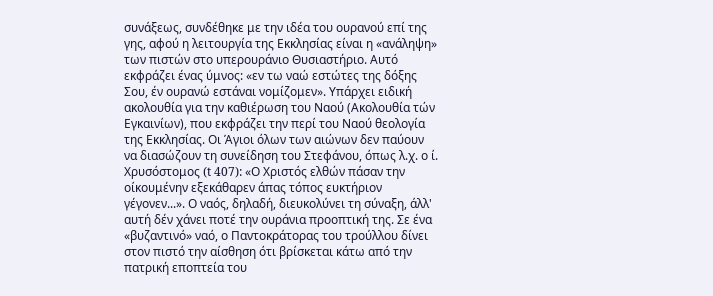συνάξεως, συνδέθηκε με την ιδέα του ουρανού επί της γης, αφού η λειτουργία της Εκκλησίας είναι η «ανάληψη» των πιστών στο υπερουράνιο Θυσιαστήριο. Αυτό εκφράζει ένας ύμνος: «εν τω ναώ εστώτες της δόξης Σου, έν ουρανώ εστάναι νομίζομεν». Υπάρχει ειδική ακολουθία για την καθιέρωση του Ναού (Ακολουθία τών Εγκαινίων), που εκφράζει την περί του Ναού θεολογία της Εκκλησίας. Οι Άγιοι όλων των αιώνων δεν παύουν να διασώζουν τη συνείδηση του Στεφάνου, όπως λ.χ. ο ί. Χρυσόστομος (t 407): «Ο Χριστός ελθών πάσαν την οίκουμένην εξεκάθαρεν άπας τόπος ευκτήριον γέγονεν...». Ο ναός, δηλαδή, διευκολύνει τη σύναξη, άλλ' αυτή δέν χάνει ποτέ την ουράνια προοπτική της. Σε ένα «βυζαντινό» ναό, ο Παντοκράτορας του τρούλλου δίνει στον πιστό την αίσθηση ότι βρίσκεται κάτω από την πατρική εποπτεία του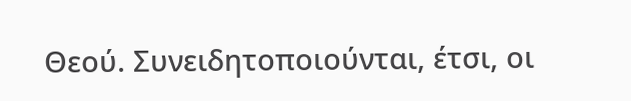Θεού. Συνειδητοποιούνται, έτσι, οι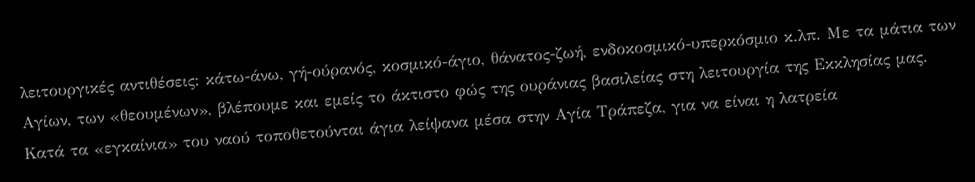λειτουργικές αντιθέσεις: κάτω-άνω, γή-ούρανός, κοσμικό-άγιο, θάνατος-ζωή, ενδοκοσμικό-υπερκόσμιο κ.λπ. Με τα μάτια των Αγίων, των «θεουμένων», βλέπουμε και εμείς το άκτιστο φώς της ουράνιας βασιλείας στη λειτουργία της Εκκλησίας μας. Κατά τα «εγκαίνια» του ναού τοποθετούνται άγια λείψανα μέσα στην Αγία Τράπεζα, για να είναι η λατρεία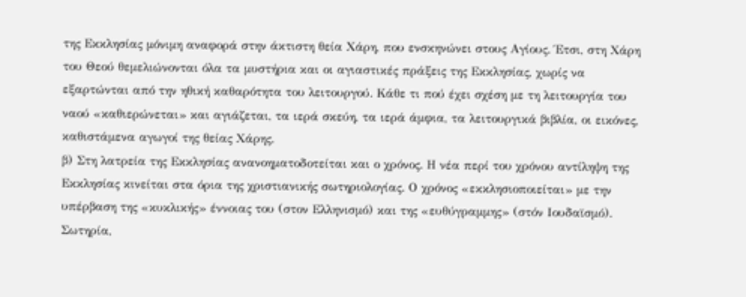της Εκκλησίας μόνιμη αναφορά στην άκτιστη θεία Χάρη, που ενσκηνώνει στους Αγίους. Έτσι, στη Χάρη του Θεού θεμελιώνονται όλα τα μυστήρια και οι αγιαστικές πράξεις της Εκκλησίας, χωρίς να εξαρτώνται από την ηθική καθαρότητα του λειτουργού. Κάθε τι πού έχει σχέση με τη λειτουργία του ναού «καθιερώνεται» και αγιάζεται, τα ιερά σκεύη, τα ιερά άμφια, τα λειτουργικά βιβλία, οι εικόνες, καθιστάμενα αγωγοί της θείας Χάρης.
β) Στη λατρεία της Εκκλησίας ανανοηματοδοτείται και ο χρόνος. Η νέα περί του χρόνου αντίληψη της Εκκλησίας κινείται στα όρια της χριστιανικής σωτηριολογίας. Ο χρόνος «εκκλησιοποιείται» με την υπέρβαση της «κυκλικής» έννοιας του (στον Ελληνισμό) και της «ευθύγραμμης» (στόν Ιουδαϊσμό). Σωτηρία,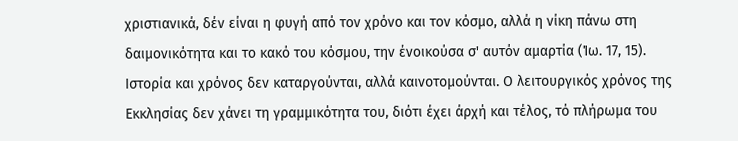χριστιανικά, δέν είναι η φυγή από τον χρόνο και τον κόσμο, αλλά η νίκη πάνω στη δαιμονικότητα και το κακό του κόσμου, την ένοικούσα σ' αυτόν αμαρτία (Ίω. 17, 15). Ιστορία και χρόνος δεν καταργούνται, αλλά καινοτομούνται. Ο λειτουργικός χρόνος της Εκκλησίας δεν χάνει τη γραμμικότητα του, διότι έχει άρχή και τέλος, τό πλήρωμα του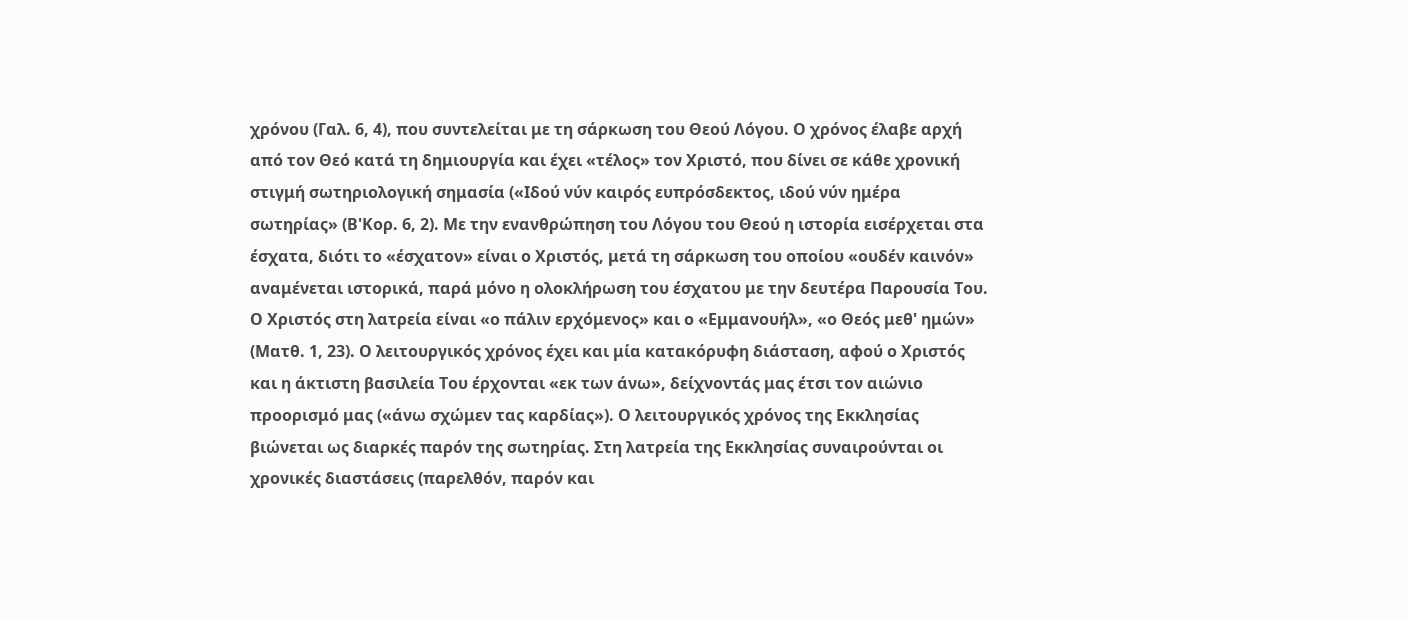χρόνου (Γαλ. 6, 4), που συντελείται με τη σάρκωση του Θεού Λόγου. Ο χρόνος έλαβε αρχή από τον Θεό κατά τη δημιουργία και έχει «τέλος» τον Χριστό, που δίνει σε κάθε χρονική στιγμή σωτηριολογική σημασία («Ιδού νύν καιρός ευπρόσδεκτος, ιδού νύν ημέρα σωτηρίας» (Β'Κορ. 6, 2). Με την ενανθρώπηση του Λόγου του Θεού η ιστορία εισέρχεται στα έσχατα, διότι το «έσχατον» είναι ο Χριστός, μετά τη σάρκωση του οποίου «ουδέν καινόν» αναμένεται ιστορικά, παρά μόνο η ολοκλήρωση του έσχατου με την δευτέρα Παρουσία Του. Ο Χριστός στη λατρεία είναι «ο πάλιν ερχόμενος» και ο «Εμμανουήλ», «ο Θεός μεθ' ημών» (Ματθ. 1, 23). Ο λειτουργικός χρόνος έχει και μία κατακόρυφη διάσταση, αφού ο Χριστός και η άκτιστη βασιλεία Του έρχονται «εκ των άνω», δείχνοντάς μας έτσι τον αιώνιο προορισμό μας («άνω σχώμεν τας καρδίας»). Ο λειτουργικός χρόνος της Εκκλησίας βιώνεται ως διαρκές παρόν της σωτηρίας. Στη λατρεία της Εκκλησίας συναιρούνται οι χρονικές διαστάσεις (παρελθόν, παρόν και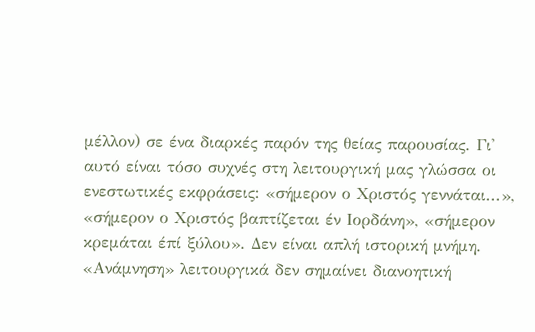μέλλον) σε ένα διαρκές παρόν της θείας παρουσίας. Γι' αυτό είναι τόσο συχνές στη λειτουργική μας γλώσσα οι ενεστωτικές εκφράσεις: «σήμερον ο Χριστός γεννάται...», «σήμερον ο Χριστός βαπτίζεται έν Ιορδάνη», «σήμερον κρεμάται έπί ξύλου». Δεν είναι απλή ιστορική μνήμη. «Ανάμνηση» λειτουργικά δεν σημαίνει διανοητική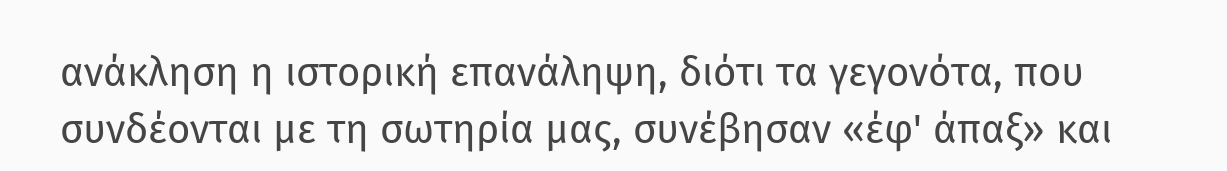ανάκληση η ιστορική επανάληψη, διότι τα γεγονότα, που συνδέονται με τη σωτηρία μας, συνέβησαν «έφ' άπαξ» και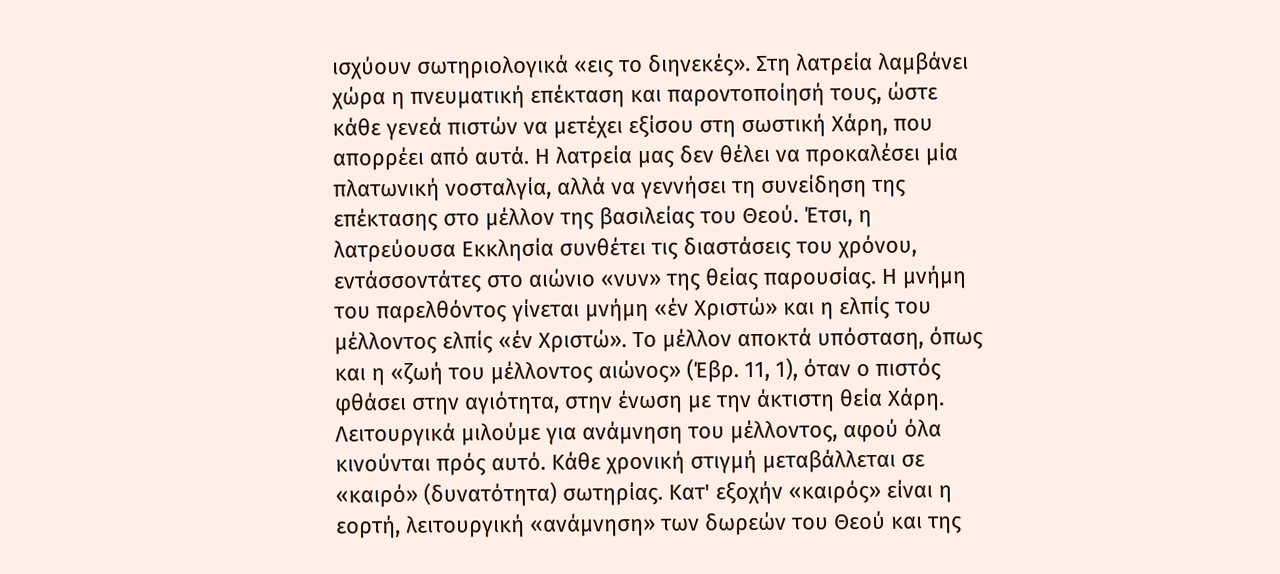ισχύουν σωτηριολογικά «εις το διηνεκές». Στη λατρεία λαμβάνει χώρα η πνευματική επέκταση και παροντοποίησή τους, ώστε κάθε γενεά πιστών να μετέχει εξίσου στη σωστική Χάρη, που απορρέει από αυτά. Η λατρεία μας δεν θέλει να προκαλέσει μία πλατωνική νοσταλγία, αλλά να γεννήσει τη συνείδηση της επέκτασης στο μέλλον της βασιλείας του Θεού. Έτσι, η λατρεύουσα Εκκλησία συνθέτει τις διαστάσεις του χρόνου, εντάσσοντάτες στο αιώνιο «νυν» της θείας παρουσίας. Η μνήμη του παρελθόντος γίνεται μνήμη «έν Χριστώ» και η ελπίς του μέλλοντος ελπίς «έν Χριστώ». Το μέλλον αποκτά υπόσταση, όπως και η «ζωή του μέλλοντος αιώνος» (Έβρ. 11, 1), όταν ο πιστός φθάσει στην αγιότητα, στην ένωση με την άκτιστη θεία Χάρη. Λειτουργικά μιλούμε για ανάμνηση του μέλλοντος, αφού όλα κινούνται πρός αυτό. Κάθε χρονική στιγμή μεταβάλλεται σε «καιρό» (δυνατότητα) σωτηρίας. Κατ' εξοχήν «καιρός» είναι η εορτή, λειτουργική «ανάμνηση» των δωρεών του Θεού και της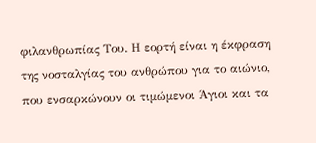φιλανθρωπίας Του. Η εορτή είναι η έκφραση της νοσταλγίας του ανθρώπου για το αιώνιο, που ενσαρκώνουν οι τιμώμενοι Άγιοι και τα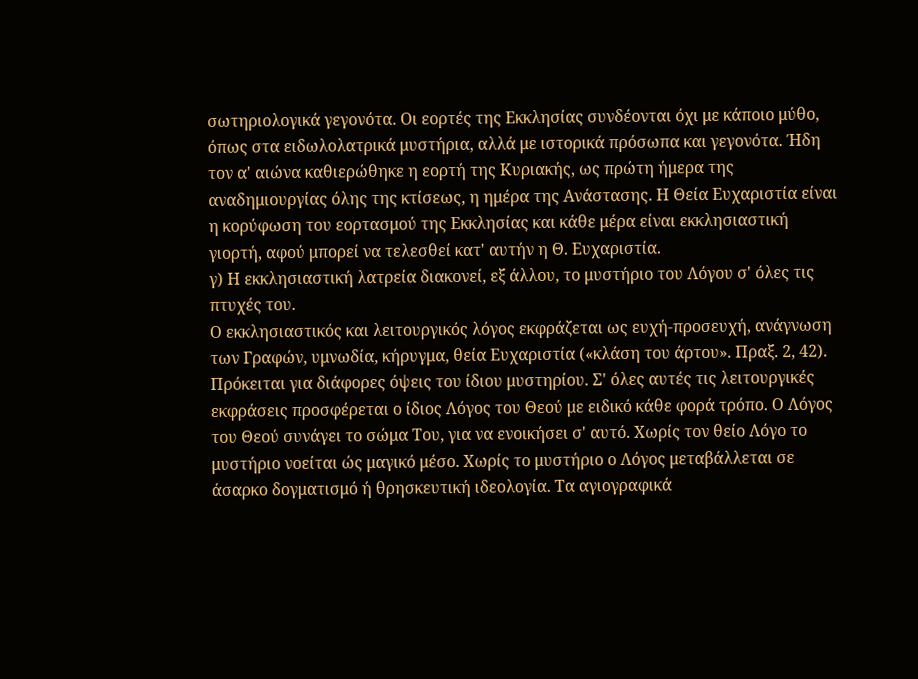σωτηριολογικά γεγονότα. Οι εορτές της Εκκλησίας συνδέονται όχι με κάποιο μύθο, όπως στα ειδωλολατρικά μυστήρια, αλλά με ιστορικά πρόσωπα και γεγονότα. Ήδη τον α' αιώνα καθιερώθηκε η εορτή της Κυριακής, ως πρώτη ήμερα της αναδημιουργίας όλης της κτίσεως, η ημέρα της Ανάστασης. Η Θεία Ευχαριστία είναι η κορύφωση του εορτασμού της Εκκλησίας και κάθε μέρα είναι εκκλησιαστική γιορτή, αφού μπορεί να τελεσθεί κατ' αυτήν η Θ. Ευχαριστία.
γ) Η εκκλησιαστική λατρεία διακονεί, εξ άλλου, το μυστήριο του Λόγου σ' όλες τις πτυχές του.
Ο εκκλησιαστικός και λειτουργικός λόγος εκφράζεται ως ευχή-προσευχή, ανάγνωση των Γραφών, υμνωδία, κήρυγμα, θεία Ευχαριστία («κλάση του άρτου». Πραξ. 2, 42). Πρόκειται για διάφορες όψεις του ίδιου μυστηρίου. Σ' όλες αυτές τις λειτουργικές εκφράσεις προσφέρεται ο ίδιος Λόγος του Θεού με ειδικό κάθε φορά τρόπο. Ο Λόγος του Θεού συνάγει το σώμα Του, για να ενοικήσει σ' αυτό. Χωρίς τον θείο Λόγο το μυστήριο νοείται ώς μαγικό μέσο. Χωρίς το μυστήριο ο Λόγος μεταβάλλεται σε άσαρκο δογματισμό ή θρησκευτική ιδεολογία. Τα αγιογραφικά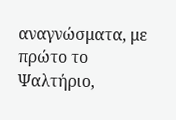αναγνώσματα, με πρώτο το Ψαλτήριο,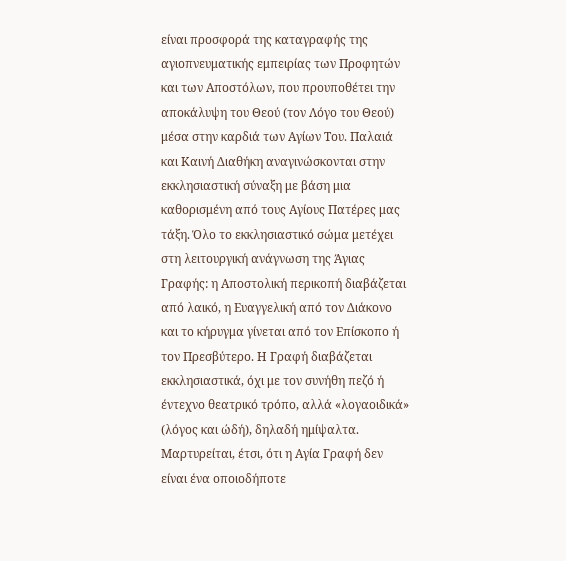είναι προσφορά της καταγραφής της αγιοπνευματικής εμπειρίας των Προφητών και των Αποστόλων, που προυποθέτει την αποκάλυψη του Θεού (τον Λόγο του Θεού) μέσα στην καρδιά των Αγίων Του. Παλαιά και Καινή Διαθήκη αναγινώσκονται στην εκκλησιαστική σύναξη με βάση μια καθορισμένη από τους Αγίους Πατέρες μας τάξη. Όλο το εκκλησιαστικό σώμα μετέχει στη λειτουργική ανάγνωση της Άγιας Γραφής: η Αποστολική περικοπή διαβάζεται από λαικό, η Ευαγγελική από τον Διάκονο και το κήρυγμα γίνεται από τον Επίσκοπο ή τον Πρεσβύτερο. Η Γραφή διαβάζεται εκκλησιαστικά, όχι με τον συνήθη πεζό ή έντεχνο θεατρικό τρόπο, αλλά «λογαοιδικά» (λόγος και ώδή), δηλαδή ημίψαλτα. Μαρτυρείται, έτσι, ότι η Αγία Γραφή δεν είναι ένα οποιοδήποτε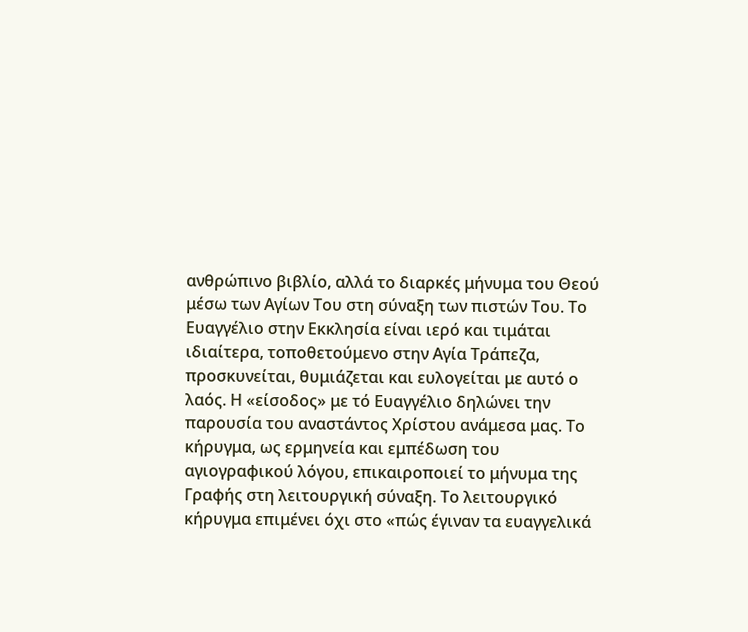ανθρώπινο βιβλίο, αλλά το διαρκές μήνυμα του Θεού μέσω των Αγίων Του στη σύναξη των πιστών Του. Το Ευαγγέλιο στην Εκκλησία είναι ιερό και τιμάται ιδιαίτερα, τοποθετούμενο στην Αγία Τράπεζα, προσκυνείται, θυμιάζεται και ευλογείται με αυτό ο λαός. Η «είσοδος» με τό Ευαγγέλιο δηλώνει την παρουσία του αναστάντος Χρίστου ανάμεσα μας. Το κήρυγμα, ως ερμηνεία και εμπέδωση του αγιογραφικού λόγου, επικαιροποιεί το μήνυμα της Γραφής στη λειτουργική σύναξη. Το λειτουργικό κήρυγμα επιμένει όχι στο «πώς έγιναν τα ευαγγελικά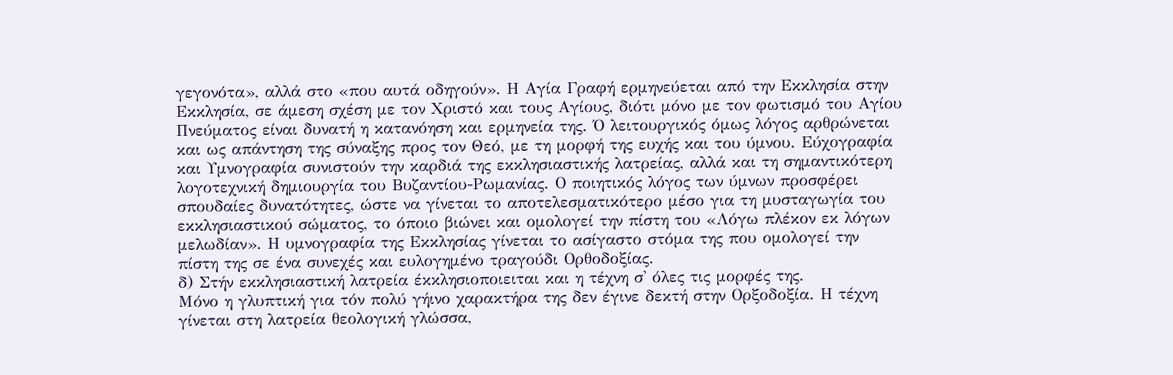γεγονότα», αλλά στο «που αυτά οδηγούν». Η Αγία Γραφή ερμηνεύεται από την Εκκλησία στην Εκκλησία, σε άμεση σχέση με τον Χριστό και τους Αγίους, διότι μόνο με τον φωτισμό του Αγίου Πνεύματος είναι δυνατή η κατανόηση και ερμηνεία της. Ό λειτουργικός όμως λόγος αρθρώνεται και ως απάντηση της σύναξης προς τον Θεό, με τη μορφή της ευχής και του ύμνου. Εύχογραφία και Υμνογραφία συνιστούν την καρδιά της εκκλησιαστικής λατρείας, αλλά και τη σημαντικότερη λογοτεχνική δημιουργία του Βυζαντίου-Ρωμανίας. Ο ποιητικός λόγος των ύμνων προσφέρει σπουδαίες δυνατότητες, ώστε να γίνεται το αποτελεσματικότερο μέσο για τη μυσταγωγία του εκκλησιαστικού σώματος, το όποιο βιώνει και ομολογεί την πίστη του «Λόγω πλέκον εκ λόγων μελωδίαν». Η υμνογραφία της Εκκλησίας γίνεται το ασίγαστο στόμα της που ομολογεί την πίστη της σε ένα συνεχές και ευλογημένο τραγούδι Ορθοδοξίας.
δ) Στήν εκκλησιαστική λατρεία έκκλησιοποιειται και η τέχνη σ' όλες τις μορφές της.
Μόνο η γλυπτική για τόν πολύ γήινο χαρακτήρα της δεν έγινε δεκτή στην Ορξοδοξία. Η τέχνη γίνεται στη λατρεία θεολογική γλώσσα,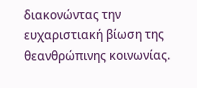διακονώντας την ευχαριστιακή βίωση της θεανθρώπινης κοινωνίας.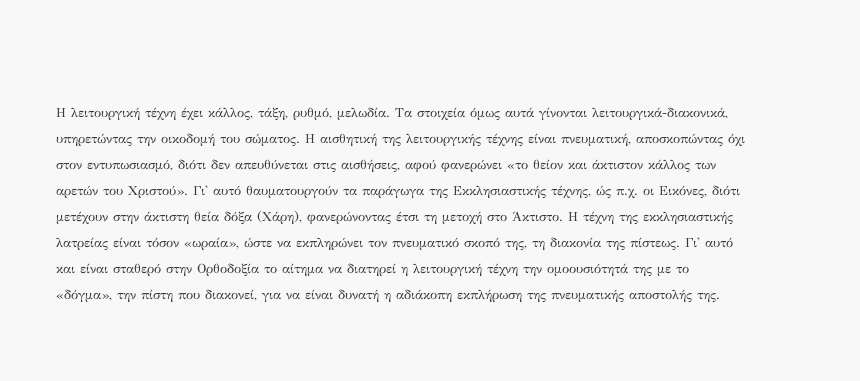Η λειτουργική τέχνη έχει κάλλος, τάξη, ρυθμό, μελωδία. Τα στοιχεία όμως αυτά γίνονται λειτουργικά-διακονικά, υπηρετώντας την οικοδομή του σώματος. Η αισθητική της λειτουργικής τέχνης είναι πνευματική, αποσκοπώντας όχι στον εντυπωσιασμό, διότι δεν απευθύνεται στις αισθήσεις, αφού φανερώνει «το θείον και άκτιστον κάλλος των αρετών του Χριστού». Γι' αυτό θαυματουργούν τα παράγωγα της Εκκλησιαστικής τέχνης, ώς π.χ. οι Εικόνες, διότι μετέχουν στην άκτιστη θεία δόξα (Χάρη), φανερώνοντας έτσι τη μετοχή στο Άκτιστο. Η τέχνη της εκκλησιαστικής λατρείας είναι τόσον «ωραία», ώστε να εκπληρώνει τον πνευματικό σκοπό της, τη διακονία της πίστεως. Γι' αυτό και είναι σταθερό στην Ορθοδοξία το αίτημα να διατηρεί η λειτουργική τέχνη την ομοουσιότητά της με το «δόγμα», την πίστη που διακονεί, για να είναι δυνατή η αδιάκοπη εκπλήρωση της πνευματικής αποστολής της.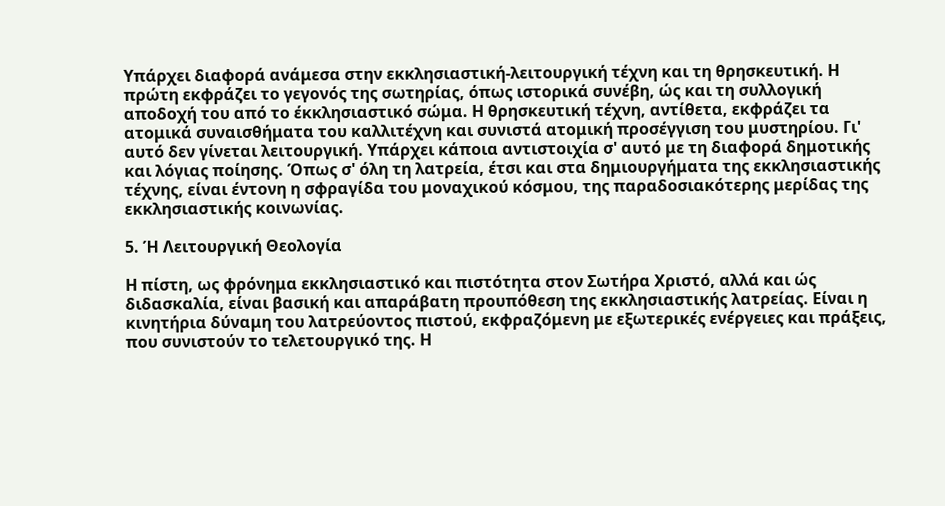Υπάρχει διαφορά ανάμεσα στην εκκλησιαστική-λειτουργική τέχνη και τη θρησκευτική. Η πρώτη εκφράζει το γεγονός της σωτηρίας, όπως ιστορικά συνέβη, ώς και τη συλλογική αποδοχή του από το έκκλησιαστικό σώμα. Η θρησκευτική τέχνη, αντίθετα, εκφράζει τα ατομικά συναισθήματα του καλλιτέχνη και συνιστά ατομική προσέγγιση του μυστηρίου. Γι' αυτό δεν γίνεται λειτουργική. Υπάρχει κάποια αντιστοιχία σ' αυτό με τη διαφορά δημοτικής και λόγιας ποίησης. Όπως σ' όλη τη λατρεία, έτσι και στα δημιουργήματα της εκκλησιαστικής τέχνης, είναι έντονη η σφραγίδα του μοναχικού κόσμου, της παραδοσιακότερης μερίδας της εκκλησιαστικής κοινωνίας.

5. Ή Λειτουργική Θεολογία

Η πίστη, ως φρόνημα εκκλησιαστικό και πιστότητα στον Σωτήρα Χριστό, αλλά και ώς διδασκαλία, είναι βασική και απαράβατη προυπόθεση της εκκλησιαστικής λατρείας. Είναι η κινητήρια δύναμη του λατρεύοντος πιστού, εκφραζόμενη με εξωτερικές ενέργειες και πράξεις, που συνιστούν το τελετουργικό της. Η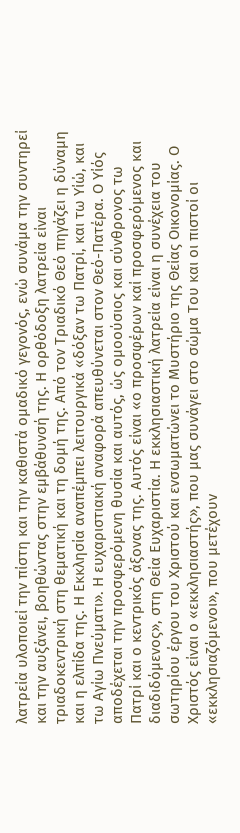λατρεία υλοποιεί την πίστη και την καθιστά ομαδικό γεγονός, ενώ συνάμα την συντηρεί και την αυξάνει, βοηθώντας στην εμβάθυνσή της. Η ορθόδοξη λατρεία είναι τριαδοκεντρική στη θεματική και τη δομή της. Από τον Τριαδικό Θεό πηγάζει η δύναμη και η ελπίδα της. Η Εκκλησία αναπέμπει λειτουργικά «δόξαν τω Πατρί, και τω Υίώ, και τω Αγίω Πνεύματι». Η ευχαριστιακή αναφορά απευθύνεται στον Θεό-Πατέρα. Ο Υίός αποδέχεται την προσφερόμενη θυσία και αυτός, ώς ομοούσιος και σύνθρονος τω Πατρί και ο κεντρικός άξονας της. Αυτός είναι «ο προσφέρων καί προσφερόμενος και διαδιδόμενος», στη Θεία Ευχαριστία. Η εκκλησιαστική λατρεία είναι η συνέχεια του σωτηρίου έργου του Χριστού και ενσωματώνει το Μυστήριο της Θείας Οικονομίας. Ο Χριστός είναι ο «εκκλησιαστής», που μας συνάγει στο σώμα Του και οι πιστοί οι «εκκλησιαζόμενοι», που μετέχουν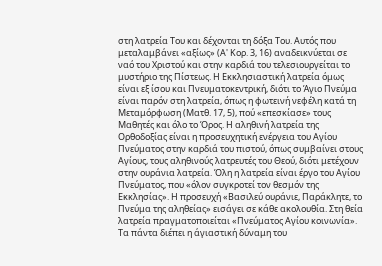στη λατρεία Του και δέχονται τη δόξα Του. Αυτός που μεταλαμβάνει «αξίως» (Α' Κορ. 3, 16) αναδεικνύεται σε ναό του Χριστού και στην καρδιά του τελεσιουργείται το μυστήριο της Πίστεως. Η Εκκλησιαστική λατρεία όμως είναι εξ ίσου και Πνευματοκεντρική, διότι το Άγιο Πνεύμα είναι παρόν στη λατρεία, όπως η φωτεινή νεφέλη κατά τη Μεταμόρφωση (Ματθ. 17, 5), πού «επεσκίασε» τους Μαθητές και όλο το Όρος. Η αληθινή λατρεία της Ορθοδοξίας είναι η προσευχητική ενέργεια του Αγίου Πνεύματος στην καρδιά του πιστού, όπως συμβαίνει στους Αγίους, τους αληθινούς λατρευτές του Θεού, διότι μετέχουν στην ουράνια λατρεία. Όλη η λατρεία είναι έργο του Αγίου Πνεύματος, που «όλον συγκροτεί τον θεσμόν της Εκκλησίας». Η προσευχή «Βασιλεύ ουράνιε, Παράκλητε, το Πνεύμα της αληθείας» εισάγει σε κάθε ακολουθία. Στη θεία λατρεία πραγματοποιείται «Πνεύματος Αγίου κοινωνία». Τα πάντα διέπει η άγιαστική δύναμη του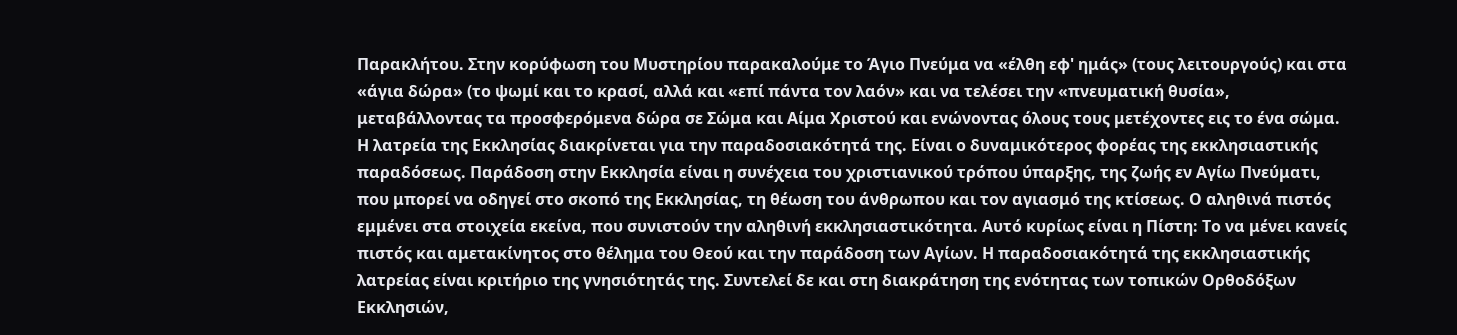Παρακλήτου. Στην κορύφωση του Μυστηρίου παρακαλούμε το Άγιο Πνεύμα να «έλθη εφ' ημάς» (τους λειτουργούς) και στα «άγια δώρα» (το ψωμί και το κρασί, αλλά και «επί πάντα τον λαόν» και να τελέσει την «πνευματική θυσία», μεταβάλλοντας τα προσφερόμενα δώρα σε Σώμα και Αίμα Χριστού και ενώνοντας όλους τους μετέχοντες εις το ένα σώμα. Η λατρεία της Εκκλησίας διακρίνεται για την παραδοσιακότητά της. Είναι ο δυναμικότερος φορέας της εκκλησιαστικής παραδόσεως. Παράδοση στην Εκκλησία είναι η συνέχεια του χριστιανικού τρόπου ύπαρξης, της ζωής εν Αγίω Πνεύματι, που μπορεί να οδηγεί στο σκοπό της Εκκλησίας, τη θέωση του άνθρωπου και τον αγιασμό της κτίσεως. Ο αληθινά πιστός εμμένει στα στοιχεία εκείνα, που συνιστούν την αληθινή εκκλησιαστικότητα. Αυτό κυρίως είναι η Πίστη: Το να μένει κανείς πιστός και αμετακίνητος στο θέλημα του Θεού και την παράδοση των Αγίων. Η παραδοσιακότητά της εκκλησιαστικής λατρείας είναι κριτήριο της γνησιότητάς της. Συντελεί δε και στη διακράτηση της ενότητας των τοπικών Ορθοδόξων Εκκλησιών,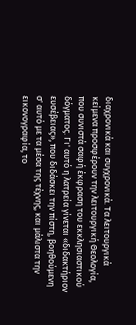διαχρονικά και συγχρονικά. Τα λειτουργικά κείμενα προσφέρουν την λειτουργική Θεολογία, που συνιστά σαφή έκφραση του εκκλησιαστικού δόγματος. Γι' αυτό η λατρεία γίνεται «διδακτήριον ευσέβειας», που διδάσκει την πίστη, βοηθούμενη σ' αυτό με τα μέσα της τέχνης, και μάλιστα την εικονογραφία, το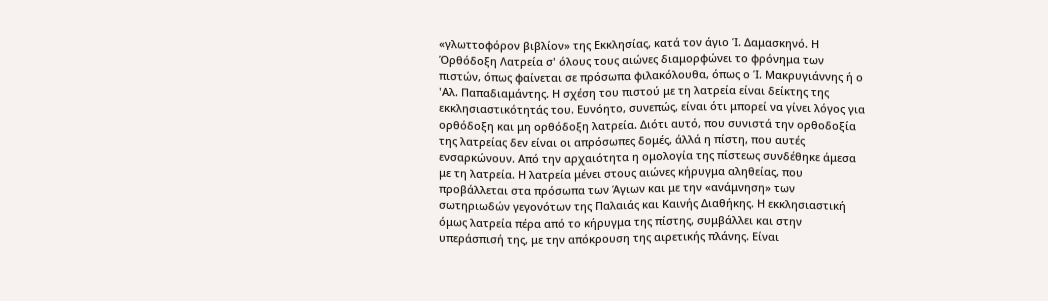«γλωττοφόρον βιβλίον» της Εκκλησίας, κατά τον άγιο Ί. Δαμασκηνό. Η Όρθόδοξη Λατρεία σ' όλους τους αιώνες διαμορφώνει το φρόνημα των πιστών, όπως φαίνεται σε πρόσωπα φιλακόλουθα, όπως ο Ί. Μακρυγιάννης ή ο 'Αλ. Παπαδιαμάντης. Η σχέση του πιστού με τη λατρεία είναι δείκτης της εκκλησιαστικότητάς του. Ευνόητο, συνεπώς, είναι ότι μπορεί να γίνει λόγος για ορθόδοξη και μη ορθόδοξη λατρεία. Διότι αυτό, που συνιστά την ορθοδοξία της λατρείας δεν είναι οι απρόσωπες δομές, άλλά η πίστη, που αυτές ενσαρκώνουν. Από την αρχαιότητα η ομολογία της πίστεως συνδέθηκε άμεσα με τη λατρεία. Η λατρεία μένει στους αιώνες κήρυγμα αληθείας, που προβάλλεται στα πρόσωπα των Άγιων και με την «ανάμνηση» των σωτηριωδών γεγονότων της Παλαιάς και Καινής Διαθήκης. Η εκκλησιαστική όμως λατρεία πέρα από το κήρυγμα της πίστης, συμβάλλει και στην υπεράσπισή της, με την απόκρουση της αιρετικής πλάνης. Είναι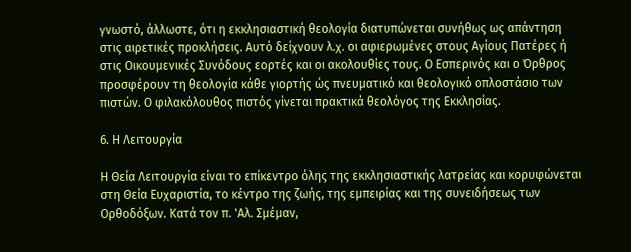γνωστό, άλλωστε, ότι η εκκλησιαστική θεολογία διατυπώνεται συνήθως ως απάντηση στις αιρετικές προκλήσεις. Αυτό δείχνουν λ.χ. οι αφιερωμένες στους Αγίους Πατέρες ή στις Οικουμενικές Συνόδους εορτές και οι ακολουθίες τους. Ο Εσπερινός και ο Όρθρος προσφέρουν τη θεολογία κάθε γιορτής ώς πνευματικό και θεολογικό οπλοστάσιο των πιστών. Ο φιλακόλουθος πιστός γίνεται πρακτικά θεολόγος της Εκκλησίας.

6. Η Λειτουργία

Η Θεία Λειτουργία είναι το επίκεντρο όλης της εκκλησιαστικής λατρείας και κορυφώνεται στη Θεία Ευχαριστία, το κέντρο της ζωής, της εμπειρίας και της συνειδήσεως των Ορθοδόξων. Κατά τον π. 'Αλ. Σμέμαν,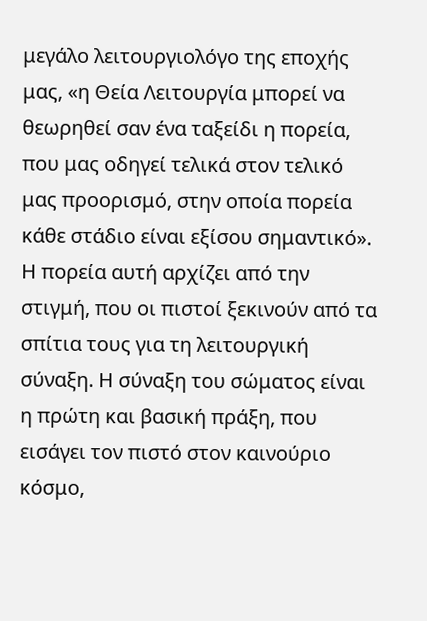μεγάλο λειτουργιολόγο της εποχής μας, «η Θεία Λειτουργία μπορεί να θεωρηθεί σαν ένα ταξείδι η πορεία, που μας οδηγεί τελικά στον τελικό μας προορισμό, στην οποία πορεία κάθε στάδιο είναι εξίσου σημαντικό». Η πορεία αυτή αρχίζει από την στιγμή, που οι πιστοί ξεκινούν από τα σπίτια τους για τη λειτουργική σύναξη. Η σύναξη του σώματος είναι η πρώτη και βασική πράξη, που εισάγει τον πιστό στον καινούριο κόσμο,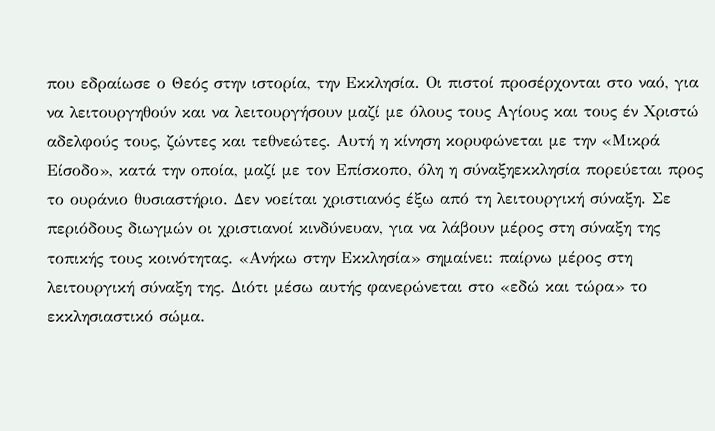που εδραίωσε ο Θεός στην ιστορία, την Εκκλησία. Οι πιστοί προσέρχονται στο ναό, για να λειτουργηθούν και να λειτουργήσουν μαζί με όλους τους Αγίους και τους έν Χριστώ αδελφούς τους, ζώντες και τεθνεώτες. Αυτή η κίνηση κορυφώνεται με την «Μικρά Είσοδο», κατά την οποία, μαζί με τον Επίσκοπο, όλη η σύναξηεκκλησία πορεύεται προς το ουράνιο θυσιαστήριο. Δεν νοείται χριστιανός έξω από τη λειτουργική σύναξη. Σε περιόδους διωγμών οι χριστιανοί κινδύνευαν, για να λάβουν μέρος στη σύναξη της τοπικής τους κοινότητας. «Ανήκω στην Εκκλησία» σημαίνει: παίρνω μέρος στη λειτουργική σύναξη της. Διότι μέσω αυτής φανερώνεται στο «εδώ και τώρα» το εκκλησιαστικό σώμα.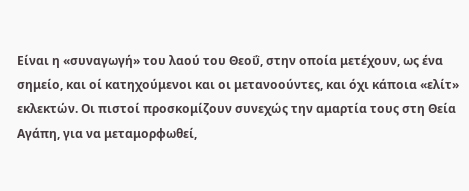Είναι η «συναγωγή» του λαού του Θεοΰ, στην οποία μετέχουν, ως ένα σημείο, και οί κατηχούμενοι και οι μετανοούντες, και όχι κάποια «ελίτ» εκλεκτών. Οι πιστοί προσκομίζουν συνεχώς την αμαρτία τους στη Θεία Αγάπη, για να μεταμορφωθεί,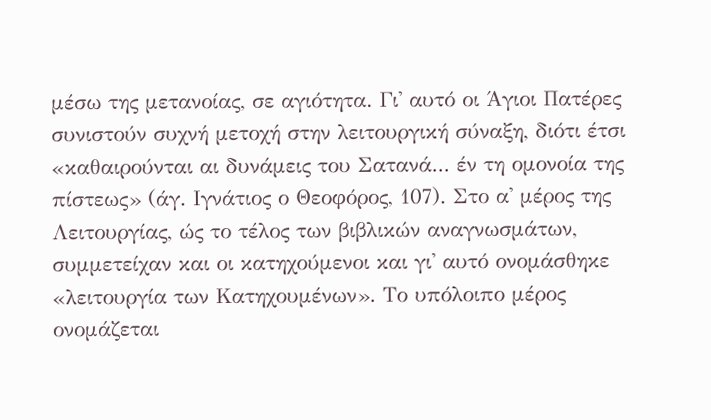μέσω της μετανοίας, σε αγιότητα. Γι' αυτό οι Άγιοι Πατέρες συνιστούν συχνή μετοχή στην λειτουργική σύναξη, διότι έτσι «καθαιρούνται αι δυνάμεις του Σατανά... έν τη ομονοία της πίστεως» (άγ. Ιγνάτιος ο Θεοφόρος, 107). Στο α' μέρος της Λειτουργίας, ώς το τέλος των βιβλικών αναγνωσμάτων, συμμετείχαν και οι κατηχούμενοι και γι' αυτό ονομάσθηκε «λειτουργία των Κατηχουμένων». Το υπόλοιπο μέρος ονομάζεται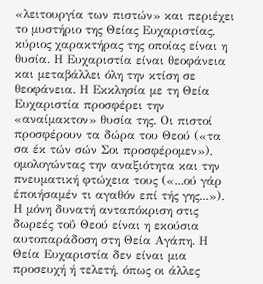«λειτουργία των πιστών» και περιέχει το μυστήριο της Θείας Ευχαριστίας, κύριος χαρακτήρας της οποίας είναι η θυσία. Η Ευχαριστία είναι θεοφάνεια και μεταβάλλει όλη την κτίση σε θεοφάνεια. Η Εκκλησία με τη Θεία Ευχαριστία προσφέρει την «αναίμακτον» θυσία της. Οι πιστοί προσφέρουν τα δώρα του Θεού («τα σα έκ τών σών Σοι προσφέρομεν»), ομολογώντας την αναξιότητα και την πνευματική φτώχεια τους («...ού γάρ έποιήσαμέν τι αγαθόν επί τής γης...»). Η μόνη δυνατή ανταπόκριση στις δωρεές τοΰ Θεού είναι η εκούσια αυτοπαράδοση στη Θεία Αγάπη. Η Θεία Ευχαριστία δεν είναι μια προσευχή ή τελετή, όπως οι άλλες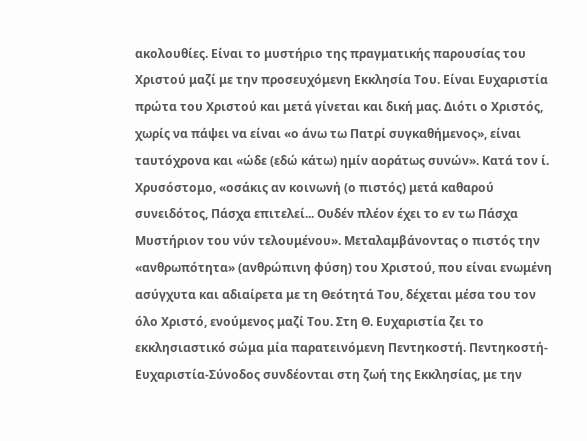ακολουθίες. Είναι το μυστήριο της πραγματικής παρουσίας του Χριστού μαζί με την προσευχόμενη Εκκλησία Του. Είναι Ευχαριστία πρώτα του Χριστού και μετά γίνεται και δική μας. Διότι ο Χριστός, χωρίς να πάψει να είναι «ο άνω τω Πατρί συγκαθήμενος», είναι ταυτόχρονα και «ώδε (εδώ κάτω) ημίν αοράτως συνών». Κατά τον ί. Χρυσόστομο, «οσάκις αν κοινωνή (ο πιστός) μετά καθαρού συνειδότος, Πάσχα επιτελεί... Ουδέν πλέον έχει το εν τω Πάσχα Μυστήριον του νύν τελουμένου». Μεταλαμβάνοντας ο πιστός την «ανθρωπότητα» (ανθρώπινη φύση) του Χριστού, που είναι ενωμένη ασύγχυτα και αδιαίρετα με τη Θεότητά Του, δέχεται μέσα του τον όλο Χριστό, ενούμενος μαζί Του. Στη Θ. Ευχαριστία ζει το εκκλησιαστικό σώμα μία παρατεινόμενη Πεντηκοστή. Πεντηκοστή-Ευχαριστία-Σύνοδος συνδέονται στη ζωή της Εκκλησίας, με την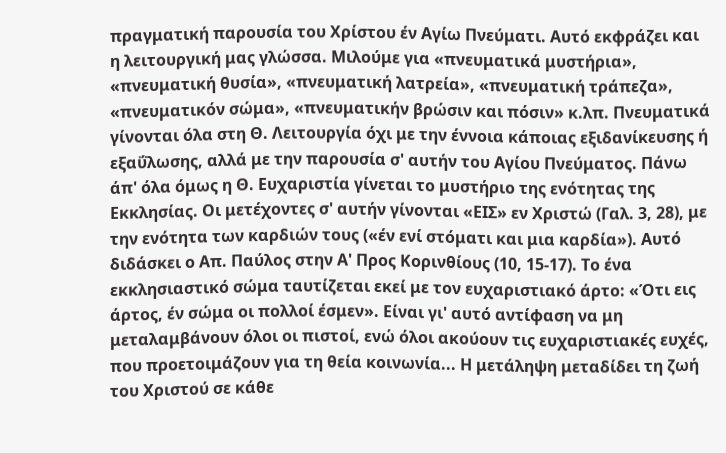πραγματική παρουσία του Χρίστου έν Αγίω Πνεύματι. Αυτό εκφράζει και η λειτουργική μας γλώσσα. Μιλούμε για «πνευματικά μυστήρια», «πνευματική θυσία», «πνευματική λατρεία», «πνευματική τράπεζα», «πνευματικόν σώμα», «πνευματικήν βρώσιν και πόσιν» κ.λπ. Πνευματικά γίνονται όλα στη Θ. Λειτουργία όχι με την έννοια κάποιας εξιδανίκευσης ή εξαΰλωσης, αλλά με την παρουσία σ' αυτήν του Αγίου Πνεύματος. Πάνω άπ' όλα όμως η Θ. Ευχαριστία γίνεται το μυστήριο της ενότητας της Εκκλησίας. Οι μετέχοντες σ' αυτήν γίνονται «ΕΙΣ» εν Χριστώ (Γαλ. 3, 28), με την ενότητα των καρδιών τους («έν ενί στόματι και μια καρδία»). Αυτό διδάσκει ο Απ. Παύλος στην Α' Προς Κορινθίους (10, 15-17). Το ένα εκκλησιαστικό σώμα ταυτίζεται εκεί με τον ευχαριστιακό άρτο: «Ότι εις άρτος, έν σώμα οι πολλοί έσμεν». Είναι γι' αυτό αντίφαση να μη μεταλαμβάνουν όλοι οι πιστοί, ενώ όλοι ακούουν τις ευχαριστιακές ευχές, που προετοιμάζουν για τη θεία κοινωνία... Η μετάληψη μεταδίδει τη ζωή του Χριστού σε κάθε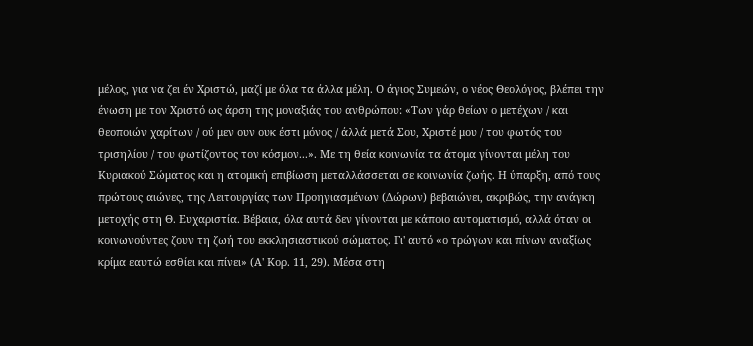μέλος, για να ζει έν Χριστώ, μαζί με όλα τα άλλα μέλη. Ο άγιος Συμεών, ο νέος Θεολόγος, βλέπει την ένωση με τον Χριστό ως άρση της μοναξιάς του ανθρώπου: «Των γάρ θείων ο μετέχων / και θεοποιών χαρίτων / ού μεν ουν ουκ έστι μόνος / άλλά μετά Σου, Χριστέ μου / του φωτός του τρισηλίου / του φωτίζοντος τον κόσμον...». Με τη θεία κοινωνία τα άτομα γίνονται μέλη του Κυριακού Σώματος και η ατομική επιβίωση μεταλλάσσεται σε κοινωνία ζωής. Η ύπαρξη, από τους πρώτους αιώνες, της Λειτουργίας των Προηγιασμένων (Δώρων) βεβαιώνει, ακριβώς, την ανάγκη μετοχής στη Θ. Ευχαριστία. Βέβαια, όλα αυτά δεν γίνονται με κάποιο αυτοματισμό, αλλά όταν οι κοινωνούντες ζουν τη ζωή του εκκλησιαστικού σώματος. Γι' αυτό «ο τρώγων και πίνων αναξίως κρίμα εαυτώ εσθίει και πίνει» (Α' Κορ. 11, 29). Μέσα στη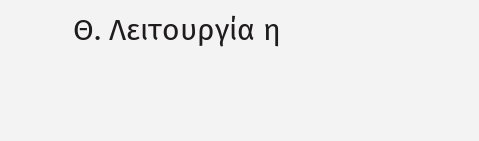Θ. Λειτουργία η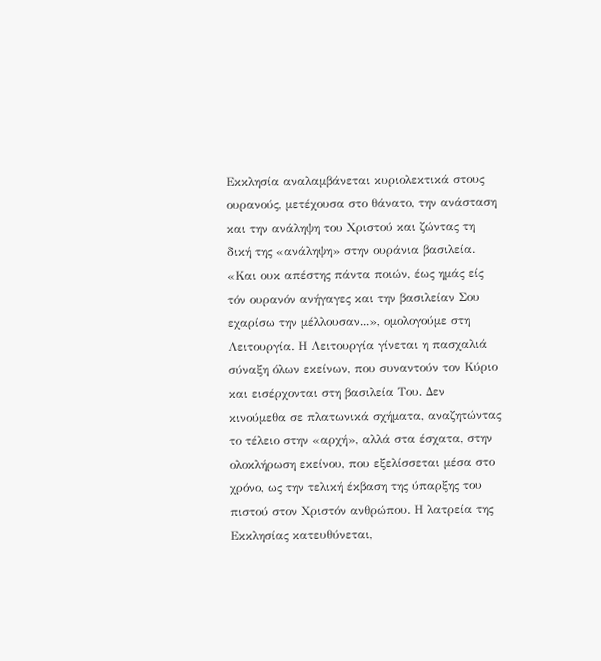Εκκλησία αναλαμβάνεται κυριολεκτικά στους ουρανούς, μετέχουσα στο θάνατο, την ανάσταση και την ανάληψη του Χριστού και ζώντας τη δική της «ανάληψη» στην ουράνια βασιλεία. «Και ουκ απέστης πάντα ποιών, έως ημάς είς τόν ουρανόν ανήγαγες και την βασιλείαν Σου εχαρίσω την μέλλουσαν...», ομολογούμε στη Λειτουργία. Η Λειτουργία γίνεται η πασχαλιά σύναξη όλων εκείνων, που συναντούν τον Κύριο και εισέρχονται στη βασιλεία Του. Δεν κινούμεθα σε πλατωνικά σχήματα, αναζητώντας το τέλειο στην «αρχή», αλλά στα έσχατα, στην ολοκλήρωση εκείνου, που εξελίσσεται μέσα στο χρόνο, ως την τελική έκβαση της ύπαρξης του πιστού στον Χριστόν ανθρώπου. Η λατρεία της Εκκλησίας κατευθύνεται,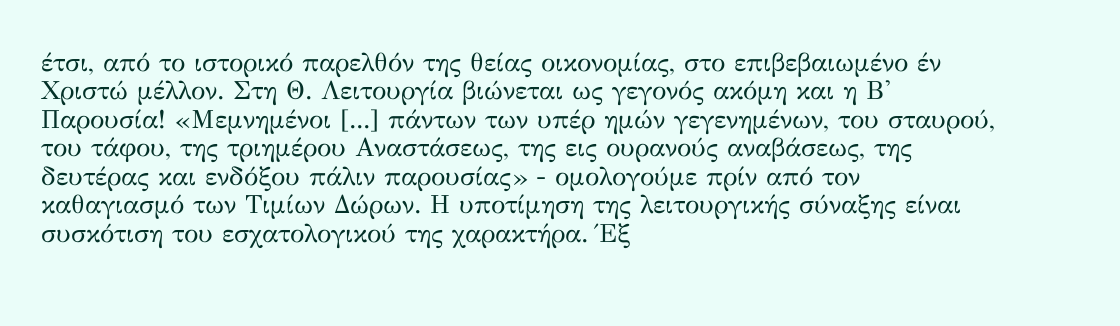έτσι, από το ιστορικό παρελθόν της θείας οικονομίας, στο επιβεβαιωμένο έν Χριστώ μέλλον. Στη Θ. Λειτουργία βιώνεται ως γεγονός ακόμη και η Β' Παρουσία! «Μεμνημένοι [...] πάντων των υπέρ ημών γεγενημένων, του σταυρού, του τάφου, της τριημέρου Αναστάσεως, της εις ουρανούς αναβάσεως, της δευτέρας και ενδόξου πάλιν παρουσίας» - ομολογούμε πρίν από τον καθαγιασμό των Τιμίων Δώρων. Η υποτίμηση της λειτουργικής σύναξης είναι συσκότιση του εσχατολογικού της χαρακτήρα. Έξ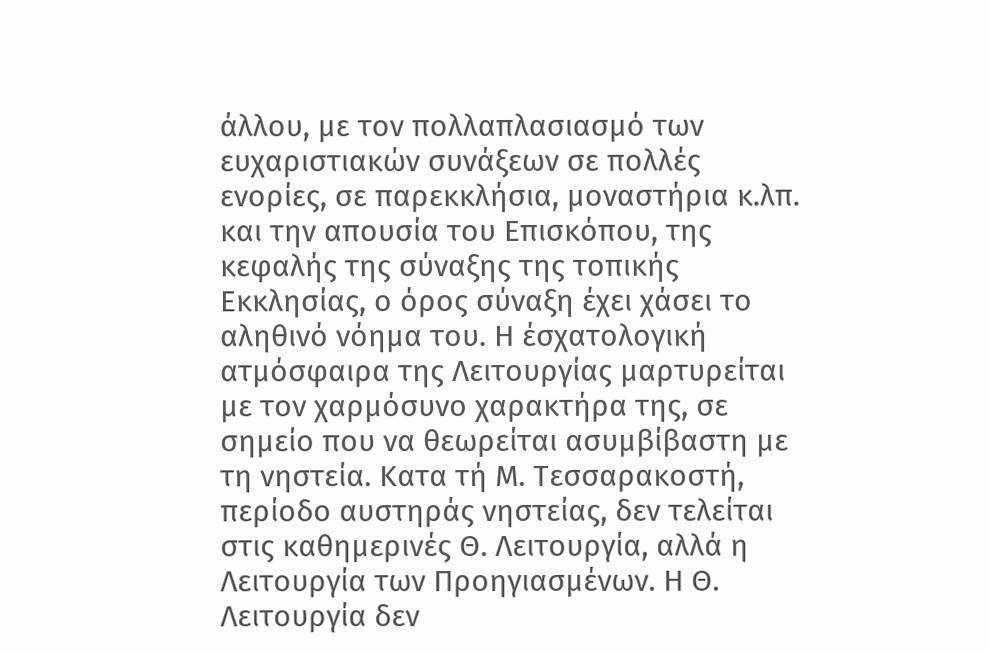άλλου, με τον πολλαπλασιασμό των ευχαριστιακών συνάξεων σε πολλές ενορίες, σε παρεκκλήσια, μοναστήρια κ.λπ. και την απουσία του Επισκόπου, της κεφαλής της σύναξης της τοπικής Εκκλησίας, ο όρος σύναξη έχει χάσει το αληθινό νόημα του. Η έσχατολογική ατμόσφαιρα της Λειτουργίας μαρτυρείται με τον χαρμόσυνο χαρακτήρα της, σε σημείο που να θεωρείται ασυμβίβαστη με τη νηστεία. Κατα τή Μ. Τεσσαρακοστή, περίοδο αυστηράς νηστείας, δεν τελείται στις καθημερινές Θ. Λειτουργία, αλλά η Λειτουργία των Προηγιασμένων. Η Θ. Λειτουργία δεν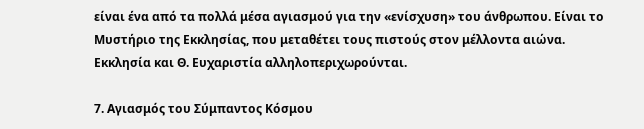είναι ένα από τα πολλά μέσα αγιασμού για την «ενίσχυση» του άνθρωπου. Είναι το Μυστήριο της Εκκλησίας, που μεταθέτει τους πιστούς στον μέλλοντα αιώνα. Εκκλησία και Θ. Ευχαριστία αλληλοπεριχωρούνται.

7. Αγιασμός του Σύμπαντος Κόσμου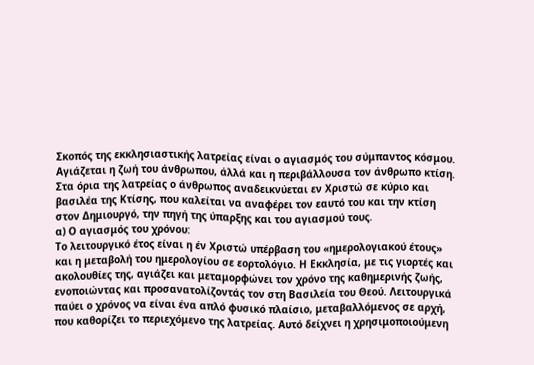Σκοπός της εκκλησιαστικής λατρείας είναι ο αγιασμός του σύμπαντος κόσμου. Αγιάζεται η ζωή του άνθρωπου, άλλά και η περιβάλλουσα τον άνθρωπο κτίση. Στα όρια της λατρείας ο άνθρωπος αναδεικνύεται εν Χριστώ σε κύριο και βασιλέα της Κτίσης, που καλείται να αναφέρει τον εαυτό του και την κτίση στον Δημιουργό, την πηγή της ύπαρξης και του αγιασμού τους.
α) Ο αγιασμός του χρόνου:
Το λειτουργικό έτος είναι η έν Χριστώ υπέρβαση του «ημερολογιακού έτους» και η μεταβολή του ημερολογίου σε εορτολόγιο. Η Εκκλησία, με τις γιορτές και ακολουθίες της, αγιάζει και μεταμορφώνει τον χρόνο της καθημερινής ζωής, ενοποιώντας και προσανατολίζοντάς τον στη Βασιλεία του Θεού. Λειτουργικά παύει ο χρόνος να είναι ένα απλό φυσικό πλαίσιο, μεταβαλλόμενος σε αρχή, που καθορίζει το περιεχόμενο της λατρείας. Αυτό δείχνει η χρησιμοποιούμενη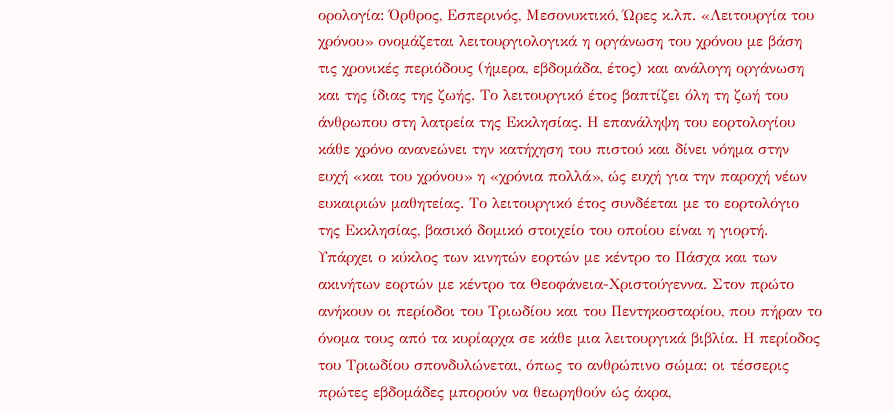ορολογία: Όρθρος, Εσπερινός, Μεσονυκτικό, Ώρες κ.λπ. «Λειτουργία του χρόνου» ονομάζεται λειτουργιολογικά η οργάνωση του χρόνου με βάση τις χρονικές περιόδους (ήμερα, εβδομάδα, έτος) και ανάλογη οργάνωση και της ίδιας της ζωής. Το λειτουργικό έτος βαπτίζει όλη τη ζωή του άνθρωπου στη λατρεία της Εκκλησίας. Η επανάληψη του εορτολογίου κάθε χρόνο ανανεώνει την κατήχηση του πιστού και δίνει νόημα στην ευχή «και του χρόνου» η «χρόνια πολλά», ώς ευχή για την παροχή νέων ευκαιριών μαθητείας. Το λειτουργικό έτος συνδέεται με το εορτολόγιο της Εκκλησίας, βασικό δομικό στοιχείο του οποίου είναι η γιορτή. Υπάρχει ο κύκλος των κινητών εορτών με κέντρο το Πάσχα και των ακινήτων εορτών με κέντρο τα Θεοφάνεια-Χριστούγεννα. Στον πρώτο ανήκουν οι περίοδοι του Τριωδίου και του Πεντηκοσταρίου, που πήραν το όνομα τους από τα κυρίαρχα σε κάθε μια λειτουργικά βιβλία. Η περίοδος του Τριωδίου σπονδυλώνεται, όπως το ανθρώπινο σώμα: οι τέσσερις πρώτες εβδομάδες μπορούν να θεωρηθούν ώς άκρα,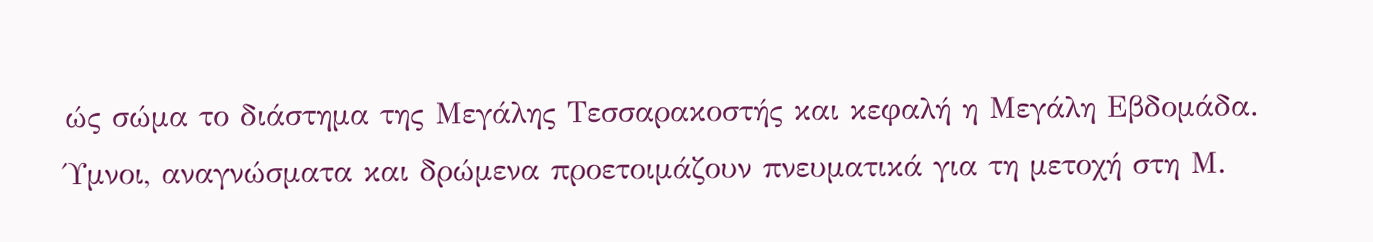ώς σώμα το διάστημα της Μεγάλης Τεσσαρακοστής και κεφαλή η Μεγάλη Εβδομάδα. Ύμνοι, αναγνώσματα και δρώμενα προετοιμάζουν πνευματικά για τη μετοχή στη Μ.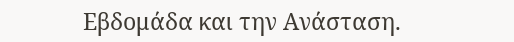Εβδομάδα και την Ανάσταση.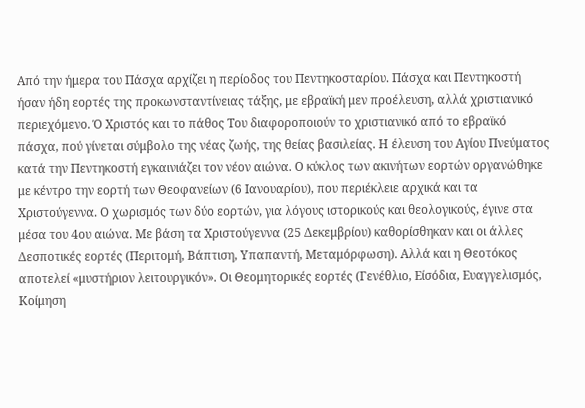Από την ήμερα του Πάσχα αρχίζει η περίοδος του Πεντηκοσταρίου. Πάσχα και Πεντηκοστή ήσαν ήδη εορτές της προκωνσταντίνειας τάξης, με εβραϊκή μεν προέλευση, αλλά χριστιανικό περιεχόμενο. Ό Χριστός και το πάθος Του διαφοροποιούν το χριστιανικό από το εβραϊκό πάσχα, πού γίνεται σύμβολο της νέας ζωής, της θείας βασιλείας. Η έλευση του Αγίου Πνεύματος κατά την Πεντηκοστή εγκαινιάζει τον νέον αιώνα. Ο κύκλος των ακινήτων εορτών οργανώθηκε με κέντρο την εορτή των Θεοφανείων (6 Ιανουαρίου), που περιέκλειε αρχικά και τα Χριστούγεννα. Ο χωρισμός των δύο εορτών, για λόγους ιστορικούς και θεολογικούς, έγινε στα μέσα του 4ου αιώνα. Με βάση τα Χριστούγεννα (25 Δεκεμβρίου) καθορίσθηκαν και οι άλλες Δεσποτικές εορτές (Περιτομή, Βάπτιση, Υπαπαντή, Μεταμόρφωση). Αλλά και η Θεοτόκος αποτελεί «μυστήριον λειτουργικόν». Οι Θεομητορικές εορτές (Γενέθλιο, Είσόδια, Ευαγγελισμός, Κοίμηση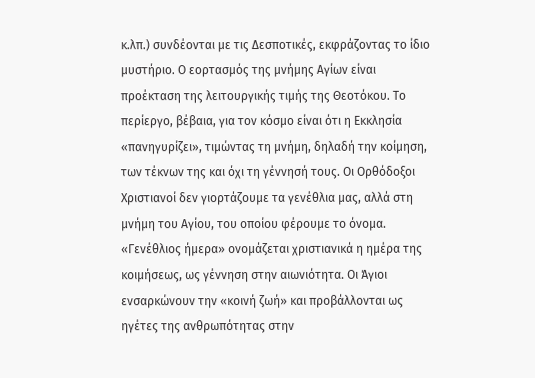κ.λπ.) συνδέονται με τις Δεσποτικές, εκφράζοντας το ίδιο μυστήριο. Ο εορτασμός της μνήμης Αγίων είναι προέκταση της λειτουργικής τιμής της Θεοτόκου. Το περίεργο, βέβαια, για τον κόσμο είναι ότι η Εκκλησία «πανηγυρίζει», τιμώντας τη μνήμη, δηλαδή την κοίμηση, των τέκνων της και όχι τη γέννησή τους. Οι Ορθόδοξοι Χριστιανοί δεν γιορτάζουμε τα γενέθλια μας, αλλά στη μνήμη του Αγίου, του οποίου φέρουμε το όνομα. «Γενέθλιος ήμερα» ονομάζεται χριστιανικά η ημέρα της κοιμήσεως, ως γέννηση στην αιωνιότητα. Οι Άγιοι ενσαρκώνουν την «κοινή ζωή» και προβάλλονται ως ηγέτες της ανθρωπότητας στην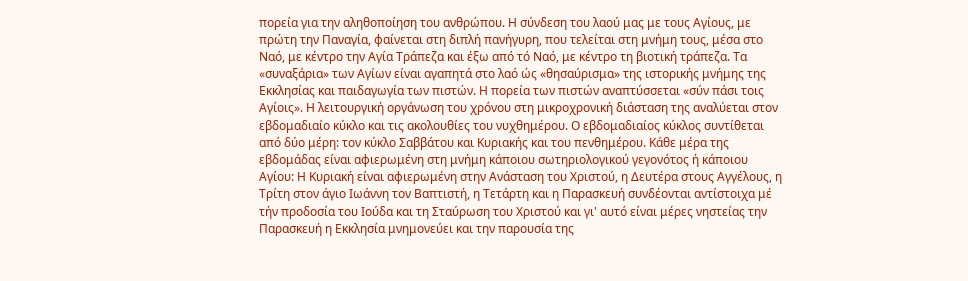πορεία για την αληθοποίηση του ανθρώπου. Η σύνδεση του λαού μας με τους Αγίους, με πρώτη την Παναγία, φαίνεται στη διπλή πανήγυρη, που τελείται στη μνήμη τους, μέσα στο Ναό, με κέντρο την Αγία Τράπεζα και έξω από τό Ναό, με κέντρο τη βιοτική τράπεζα. Τα «συναξάρια» των Αγίων είναι αγαπητά στο λαό ώς «θησαύρισμα» της ιστορικής μνήμης της Εκκλησίας και παιδαγωγία των πιστών. Η πορεία των πιστών αναπτύσσεται «σύν πάσι τοις Αγίοις». Η λειτουργική οργάνωση του χρόνου στη μικροχρονική διάσταση της αναλύεται στον εβδομαδιαίο κύκλο και τις ακολουθίες του νυχθημέρου. Ο εβδομαδιαίος κύκλος συντίθεται από δύο μέρη: τον κύκλο Σαββάτου και Κυριακής και του πενθημέρου. Κάθε μέρα της εβδομάδας είναι αφιερωμένη στη μνήμη κάποιου σωτηριολογικού γεγονότος ή κάποιου Αγίου: Η Κυριακή είναι αφιερωμένη στην Ανάσταση του Χριστού, η Δευτέρα στους Αγγέλους, η Τρίτη στον άγιο Ιωάννη τον Βαπτιστή, η Τετάρτη και η Παρασκευή συνδέονται αντίστοιχα μέ τήν προδοσία του Ιούδα και τη Σταύρωση του Χριστού και γι' αυτό είναι μέρες νηστείας την Παρασκευή η Εκκλησία μνημονεύει και την παρουσία της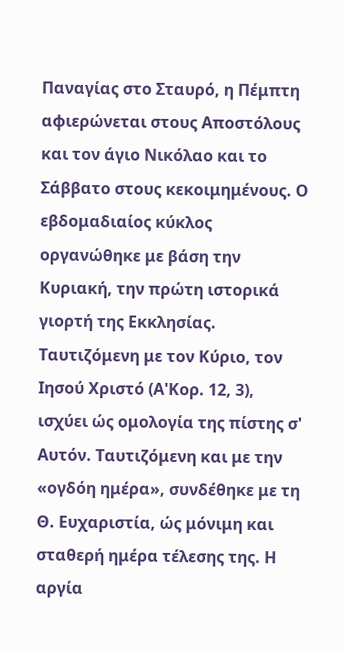Παναγίας στο Σταυρό, η Πέμπτη αφιερώνεται στους Αποστόλους και τον άγιο Νικόλαο και το Σάββατο στους κεκοιμημένους. Ο εβδομαδιαίος κύκλος οργανώθηκε με βάση την Κυριακή, την πρώτη ιστορικά γιορτή της Εκκλησίας. Ταυτιζόμενη με τον Κύριο, τον Ιησού Χριστό (Α'Κορ. 12, 3), ισχύει ώς ομολογία της πίστης σ' Αυτόν. Ταυτιζόμενη και με την «ογδόη ημέρα», συνδέθηκε με τη Θ. Ευχαριστία, ώς μόνιμη και σταθερή ημέρα τέλεσης της. Η αργία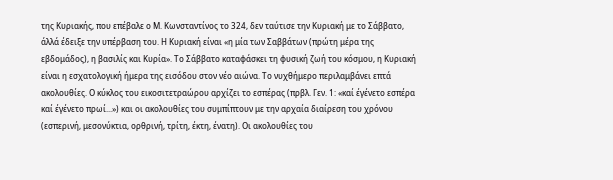της Κυριακής, που επέβαλε ο Μ. Κωνσταντίνος το 324, δεν ταύτισε την Κυριακή με το Σάββατο, άλλά έδειξε την υπέρβαση του. Η Κυριακή είναι «η μία των Σαββάτων (πρώτη μέρα της εβδομάδος), η βασιλίς και Κυρία». Το Σάββατο καταφάσκει τη φυσική ζωή του κόσμου, η Κυριακή είναι η εσχατολογική ήμερα της εισόδου στον νέο αιώνα. Το νυχθήμερο περιλαμβάνει επτά ακολουθίες. Ο κύκλος του εικοσιτετραώρου αρχίζει το εσπέρας (πρβλ. Γεν. 1: «καί έγένετο εσπέρα καί έγένετο πρωί...») και οι ακολουθίες του συμπίπτουν με την αρχαία διαίρεση του χρόνου (εσπερινή, μεσονύκτια, ορθρινή, τρίτη, έκτη, ένατη). Οι ακολουθίες του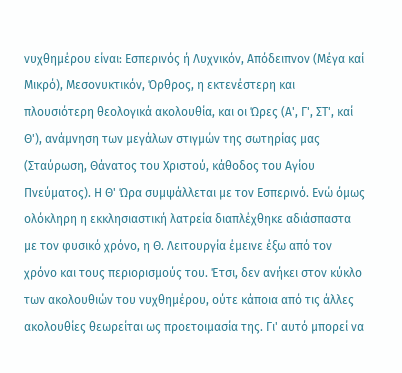νυχθημέρου είναι: Εσπερινός ή Λυχνικόν, Απόδειπνον (Μέγα καί Μικρό), Μεσονυκτικόν, Όρθρος, η εκτενέστερη και πλουσιότερη θεολογικά ακολουθία, και οι Ώρες (Α', Γ', ΣΤ', καί Θ'), ανάμνηση των μεγάλων στιγμών της σωτηρίας μας (Σταύρωση, Θάνατος του Χριστού, κάθοδος του Αγίου Πνεύματος). Η Θ' Ώρα συμψάλλεται με τον Εσπερινό. Ενώ όμως ολόκληρη η εκκλησιαστική λατρεία διαπλέχθηκε αδιάσπαστα με τον φυσικό χρόνο, η Θ. Λειτουργία έμεινε έξω από τον χρόνο και τους περιορισμούς του. Έτσι, δεν ανήκει στον κύκλο των ακολουθιών του νυχθημέρου, ούτε κάποια από τις άλλες ακολουθίες θεωρείται ως προετοιμασία της. Γι' αυτό μπορεί να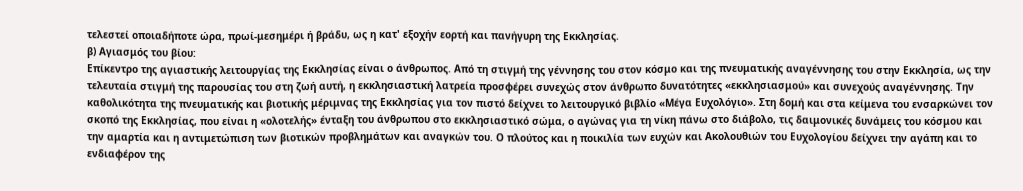τελεστεί οποιαδήποτε ώρα, πρωί-μεσημέρι ή βράδυ, ως η κατ' εξοχήν εορτή και πανήγυρη της Εκκλησίας.
β) Αγιασμός του βίου:
Επίκεντρο της αγιαστικής λειτουργίας της Εκκλησίας είναι ο άνθρωπος. Από τη στιγμή της γέννησης του στον κόσμο και της πνευματικής αναγέννησης του στην Εκκλησία, ως την τελευταία στιγμή της παρουσίας του στη ζωή αυτή, η εκκλησιαστική λατρεία προσφέρει συνεχώς στον άνθρωπο δυνατότητες «εκκλησιασμού» και συνεχούς αναγέννησης. Την καθολικότητα της πνευματικής και βιοτικής μέριμνας της Εκκλησίας για τον πιστό δείχνει το λειτουργικό βιβλίο «Μέγα Ευχολόγιο». Στη δομή και στα κείμενα του ενσαρκώνει τον σκοπό της Εκκλησίας, που είναι η «ολοτελής» ένταξη του άνθρωπου στο εκκλησιαστικό σώμα, ο αγώνας για τη νίκη πάνω στο διάβολο, τις δαιμονικές δυνάμεις του κόσμου και την αμαρτία και η αντιμετώπιση των βιοτικών προβλημάτων και αναγκών του. Ο πλούτος και η ποικιλία των ευχών και Ακολουθιών του Ευχολογίου δείχνει την αγάπη και το ενδιαφέρον της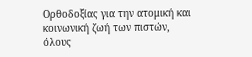Ορθοδοξίας για την ατομική και κοινωνική ζωή των πιστών, όλους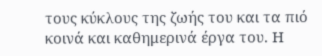τους κύκλους της ζωής του και τα πιό κοινά και καθημερινά έργα του. Η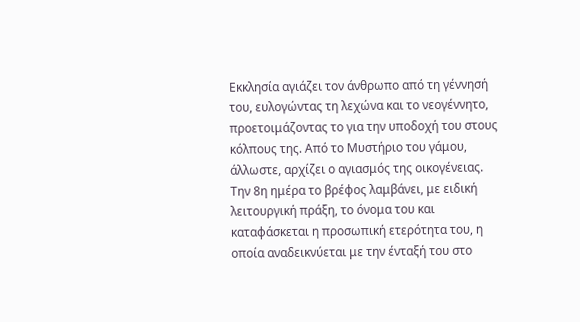Εκκλησία αγιάζει τον άνθρωπο από τη γέννησή του, ευλογώντας τη λεχώνα και το νεογέννητο, προετοιμάζοντας το για την υποδοχή του στους κόλπους της. Από το Μυστήριο του γάμου, άλλωστε, αρχίζει ο αγιασμός της οικογένειας. Την 8η ημέρα το βρέφος λαμβάνει, με ειδική λειτουργική πράξη, το όνομα του και καταφάσκεται η προσωπική ετερότητα του, η οποία αναδεικνύεται με την ένταξή του στο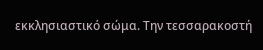εκκλησιαστικό σώμα. Την τεσσαρακοστή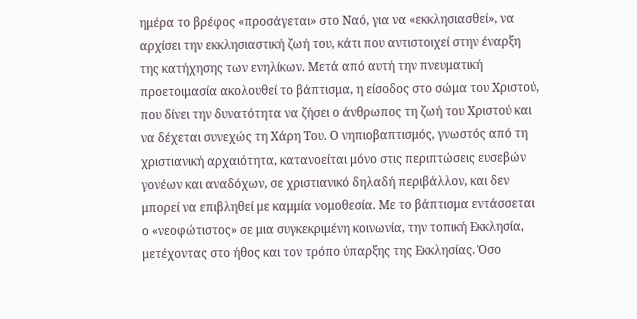ημέρα το βρέφος «προσάγεται» στο Ναό, για να «εκκλησιασθεί», να αρχίσει την εκκλησιαστική ζωή του, κάτι που αντιστοιχεί στην έναρξη της κατήχησης των ενηλίκων. Μετά από αυτή την πνευματική προετοιμασία ακολουθεί το βάπτισμα, η είσοδος στο σώμα του Χριστού, που δίνει την δυνατότητα να ζήσει ο άνθρωπος τη ζωή του Χριστού και να δέχεται συνεχώς τη Χάρη Του. Ο νηπιοβαπτισμός, γνωστός από τη χριστιανική αρχαιότητα, κατανοείται μόνο στις περιπτώσεις ευσεβών γονέων και αναδόχων, σε χριστιανικό δηλαδή περιβάλλον, και δεν μπορεί να επιβληθεί με καμμία νομοθεσία. Με το βάπτισμα εντάσσεται ο «νεοφώτιστος» σε μια συγκεκριμένη κοινωνία, την τοπική Εκκλησία, μετέχοντας στο ήθος και τον τρόπο ύπαρξης της Εκκλησίας. Όσο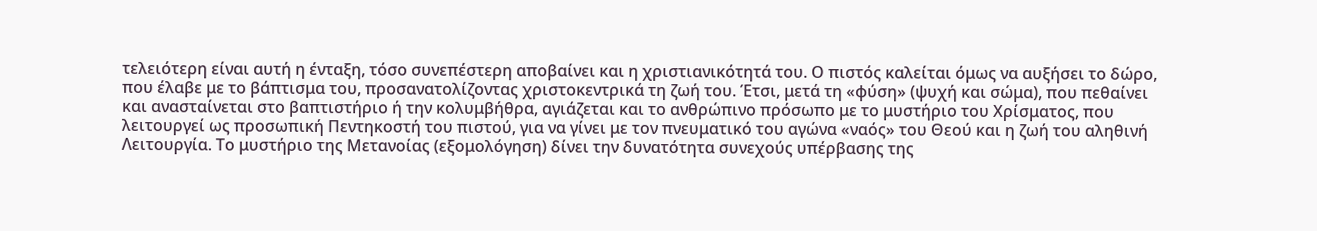τελειότερη είναι αυτή η ένταξη, τόσο συνεπέστερη αποβαίνει και η χριστιανικότητά του. Ο πιστός καλείται όμως να αυξήσει το δώρο, που έλαβε με το βάπτισμα του, προσανατολίζοντας χριστοκεντρικά τη ζωή του. Έτσι, μετά τη «φύση» (ψυχή και σώμα), που πεθαίνει και ανασταίνεται στο βαπτιστήριο ή την κολυμβήθρα, αγιάζεται και το ανθρώπινο πρόσωπο με το μυστήριο του Χρίσματος, που λειτουργεί ως προσωπική Πεντηκοστή του πιστού, για να γίνει με τον πνευματικό του αγώνα «ναός» του Θεού και η ζωή του αληθινή Λειτουργία. Το μυστήριο της Μετανοίας (εξομολόγηση) δίνει την δυνατότητα συνεχούς υπέρβασης της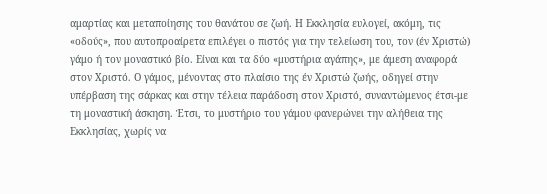αμαρτίας και μεταποίησης του θανάτου σε ζωή. Η Εκκλησία ευλογεί, ακόμη, τις «οδούς», που αυτοπροαίρετα επιλέγει ο πιστός για την τελείωση του, τον (έν Χριστώ) γάμο ή τον μοναστικό βίο. Είναι και τα δύο «μυστήρια αγάπης», με άμεση αναφορά στον Χριστό. Ο γάμος, μένοντας στο πλαίσιο της έν Χριστώ ζωής, οδηγεί στην υπέρβαση της σάρκας και στην τέλεια παράδοση στον Χριστό, συναντώμενος έτσι-με τη μοναστική άσκηση. Έτσι, το μυστήριο του γάμου φανερώνει την αλήθεια της Εκκλησίας, χωρίς να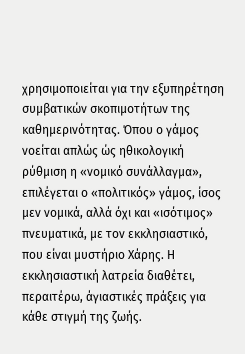χρησιμοποιείται για την εξυπηρέτηση συμβατικών σκοπιμοτήτων της καθημερινότητας. Όπου ο γάμος νοείται απλώς ώς ηθικολογική ρύθμιση η «νομικό συνάλλαγμα», επιλέγεται ο «πολιτικός» γάμος, ίσος μεν νομικά, αλλά όχι και «ισότιμος» πνευματικά, με τον εκκλησιαστικό, που είναι μυστήριο Χάρης. Η εκκλησιαστική λατρεία διαθέτει, περαιτέρω, άγιαστικές πράξεις για κάθε στιγμή της ζωής.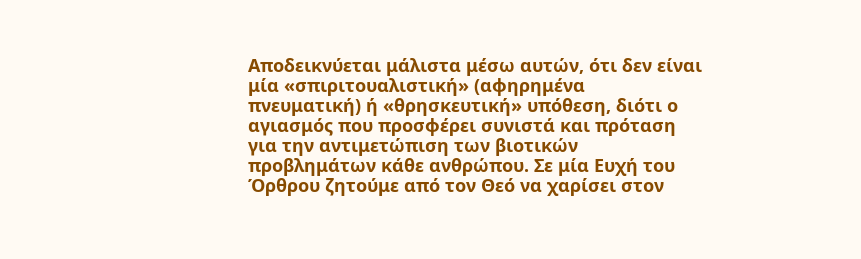Αποδεικνύεται μάλιστα μέσω αυτών, ότι δεν είναι μία «σπιριτουαλιστική» (αφηρημένα πνευματική) ή «θρησκευτική» υπόθεση, διότι ο αγιασμός που προσφέρει συνιστά και πρόταση για την αντιμετώπιση των βιοτικών προβλημάτων κάθε ανθρώπου. Σε μία Ευχή του Όρθρου ζητούμε από τον Θεό να χαρίσει στον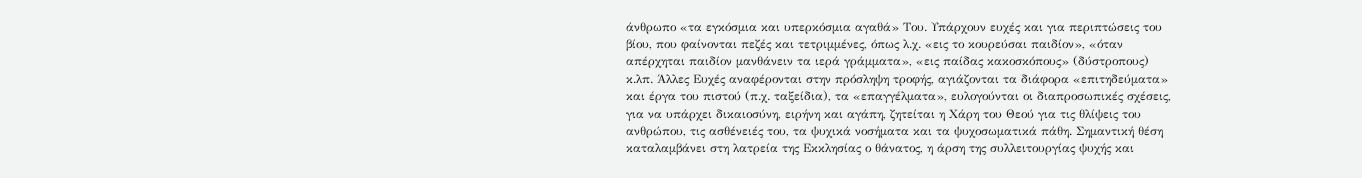άνθρωπο «τα εγκόσμια και υπερκόσμια αγαθά» Του. Υπάρχουν ευχές και για περιπτώσεις του βίου, που φαίνονται πεζές και τετριμμένες, όπως λ.χ. «εις το κουρεύσαι παιδίον», «όταν απέρχηται παιδίον μανθάνειν τα ιερά γράμματα», «εις παίδας κακοσκόπους» (δύστροπους) κ.λπ. Άλλες Ευχές αναφέρονται στην πρόσληψη τροφής, αγιάζονται τα διάφορα «επιτηδεύματα» και έργα του πιστού (π.χ. ταξείδια), τα «επαγγέλματα», ευλογούνται οι διαπροσωπικές σχέσεις, για να υπάρχει δικαιοσύνη, ειρήνη και αγάπη, ζητείται η Χάρη του Θεού για τις θλίψεις του ανθρώπου, τις ασθένειές του, τα ψυχικά νοσήματα και τα ψυχοσωματικά πάθη. Σημαντική θέση καταλαμβάνει στη λατρεία της Εκκλησίας ο θάνατος, η άρση της συλλειτουργίας ψυχής και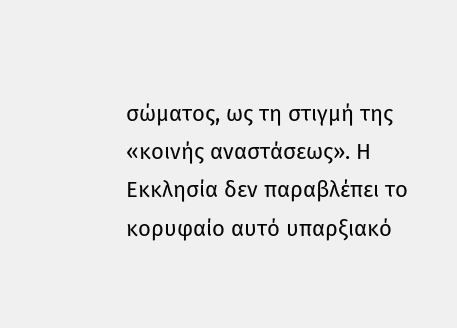σώματος, ως τη στιγμή της «κοινής αναστάσεως». Η Εκκλησία δεν παραβλέπει το κορυφαίο αυτό υπαρξιακό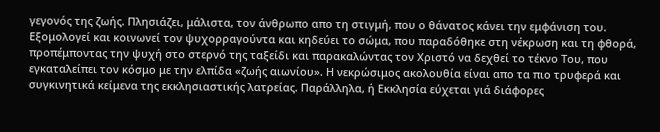γεγονός της ζωής. Πλησιάζει, μάλιστα, τον άνθρωπο απο τη στιγμή, που ο θάνατος κάνει την εμφάνιση του. Εξομολογεί και κοινωνεί τον ψυχορραγούντα και κηδεύει το σώμα, που παραδόθηκε στη νέκρωση και τη φθορά, προπέμποντας την ψυχή στο στερνό της ταξείδι και παρακαλώντας τον Χριστό να δεχθεί το τέκνο Του, που εγκαταλείπει τον κόσμο με την ελπίδα «ζωής αιωνίου». Η νεκρώσιμος ακολουθία είναι απο τα πιο τρυφερά και συγκινητικά κείμενα της εκκλησιαστικής λατρείας. Παράλληλα, ή Εκκλησία εύχεται γιά διάφορες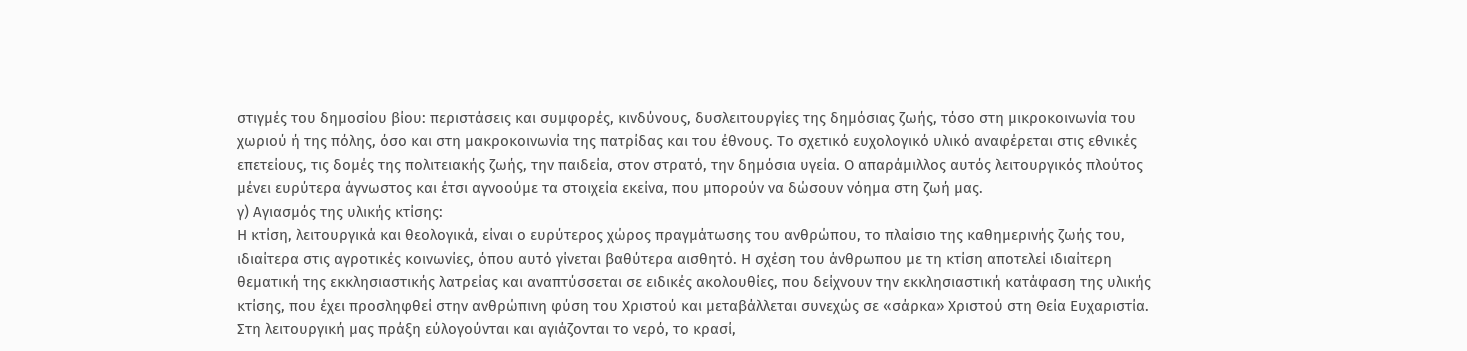στιγμές του δημοσίου βίου: περιστάσεις και συμφορές, κινδύνους, δυσλειτουργίες της δημόσιας ζωής, τόσο στη μικροκοινωνία του χωριού ή της πόλης, όσο και στη μακροκοινωνία της πατρίδας και του έθνους. Το σχετικό ευχολογικό υλικό αναφέρεται στις εθνικές επετείους, τις δομές της πολιτειακής ζωής, την παιδεία, στον στρατό, την δημόσια υγεία. Ο απαράμιλλος αυτός λειτουργικός πλούτος μένει ευρύτερα άγνωστος και έτσι αγνοούμε τα στοιχεία εκείνα, που μπορούν να δώσουν νόημα στη ζωή μας.
γ) Αγιασμός της υλικής κτίσης:
Η κτίση, λειτουργικά και θεολογικά, είναι ο ευρύτερος χώρος πραγμάτωσης του ανθρώπου, το πλαίσιο της καθημερινής ζωής του, ιδιαίτερα στις αγροτικές κοινωνίες, όπου αυτό γίνεται βαθύτερα αισθητό. Η σχέση του άνθρωπου με τη κτίση αποτελεί ιδιαίτερη θεματική της εκκλησιαστικής λατρείας και αναπτύσσεται σε ειδικές ακολουθίες, που δείχνουν την εκκλησιαστική κατάφαση της υλικής κτίσης, που έχει προσληφθεί στην ανθρώπινη φύση του Χριστού και μεταβάλλεται συνεχώς σε «σάρκα» Χριστού στη Θεία Ευχαριστία. Στη λειτουργική μας πράξη εύλογούνται και αγιάζονται το νερό, το κρασί,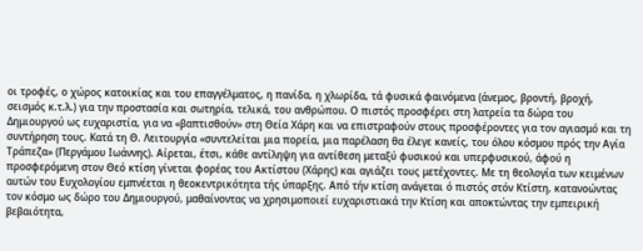οι τροφές, ο χώρος κατοικίας και του επαγγέλματος, η πανίδα, η χλωρίδα, τά φυσικά φαινόμενα (άνεμος, βροντή, βροχή, σεισμός κ.τ.λ.) για την προστασία και σωτηρία, τελικά, του ανθρώπου. Ο πιστός προσφέρει στη λατρεία τα δώρα του Δημιουργού ως ευχαριστία, για να «βαπτισθούν» στη Θεία Χάρη και να επιστραφούν στους προσφέροντες για τον αγιασμό και τη συντήρηση τους. Κατά τη Θ. Λειτουργία «συντελείται μια πορεία, μια παρέλαση θα έλεγε κανείς, του όλου κόσμου πρός την Αγία Τράπεζα» (Περγάμου Ιωάννης). Αίρεται, έτσι, κάθε αντίληψη για αντίθεση μεταξύ φυσικού και υπερφυσικού, άφού η προσφερόμενη στον Θεό κτίση γίνεται φορέας του Ακτίστου (Χάρης) και αγιάζει τους μετέχοντες. Με τη θεολογία των κειμένων αυτών του Ευχολογίου εμπνέεται η θεοκεντρικότητα τής ύπαρξης. Από τήν κτίση ανάγεται ό πιστός στόν Κτίστη, κατανοώντας τον κόσμο ως δώρο του Δημιουργού, μαθαίνοντας να χρησιμοποιεί ευχαριστιακά την Κτίση και αποκτώντας την εμπειρική βεβαιότητα,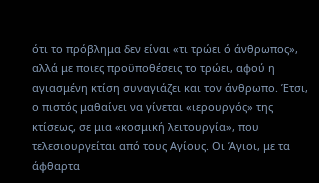ότι το πρόβλημα δεν είναι «τι τρώει ό άνθρωπος», αλλά με ποιες προϋποθέσεις το τρώει, αφού η αγιασμένη κτίση συναγιάζει και τον άνθρωπο. Έτσι, ο πιστός μαθαίνει να γίνεται «ιερουργός» της κτίσεως, σε μια «κοσμική λειτουργία», που τελεσιουργείται από τους Αγίους. Οι Άγιοι, με τα άφθαρτα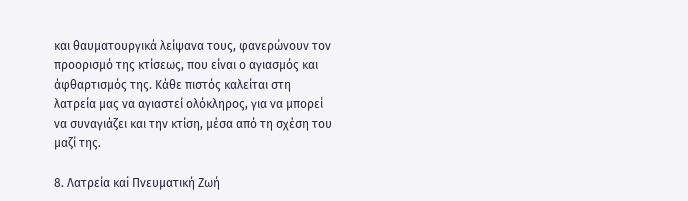και θαυματουργικά λείψανα τους, φανερώνουν τον προορισμό της κτίσεως, που είναι ο αγιασμός και άφθαρτισμός της. Κάθε πιστός καλείται στη λατρεία μας να αγιαστεί ολόκληρος, για να μπορεί να συναγιάζει και την κτίση, μέσα από τη σχέση του μαζί της.

8. Λατρεία καi Πνευματική Ζωή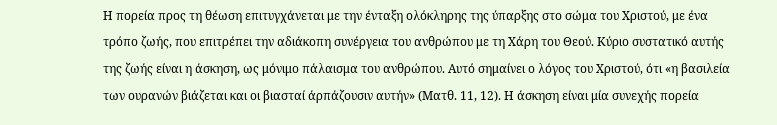Η πορεία προς τη θέωση επιτυγχάνεται με την ένταξη ολόκληρης της ύπαρξης στο σώμα του Χριστού, με ένα τρόπο ζωής, που επιτρέπει την αδιάκοπη συνέργεια του ανθρώπου με τη Χάρη του Θεού. Κύριο συστατικό αυτής της ζωής είναι η άσκηση, ως μόνιμο πάλαισμα του ανθρώπου. Αυτό σημαίνει ο λόγος του Χριστού, ότι «η βασιλεία των ουρανών βιάζεται και οι βιασταί άρπάζουσιν αυτήν» (Ματθ. 11, 12). Η άσκηση είναι μία συνεχής πορεία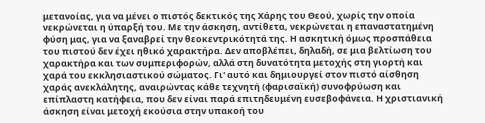μετανοίας, για να μένει ο πιστός δεκτικός της Χάρης του Θεού, χωρίς την οποία νεκρώνεται η ύπαρξή του. Με την άσκηση, αντίθετα, νεκρώνεται η επαναστατημένη φύση μας, για να ξαναβρεί την θεοκεντρικότητά της. Η ασκητική όμως προσπάθεια του πιστού δεν έχει ηθικό χαρακτήρα. Δεν αποβλέπει, δηλαδή, σε μια βελτίωση του χαρακτήρα και των συμπεριφορών, αλλά στη δυνατότητα μετοχής στη γιορτή και χαρά του εκκλησιαστικού σώματος. Γι' αυτό και δημιουργεί στον πιστό αίσθηση χαράς ανεκλάλητης, αναιρώντας κάθε τεχνητή (φαρισαϊκή) συνοφρύωση και επίπλαστη κατήφεια, που δεν είναι παρά επιτηδευμένη ευσεβοφάνεια. Η χριστιανική άσκηση είναι μετοχή εκούσια στην υπακοή του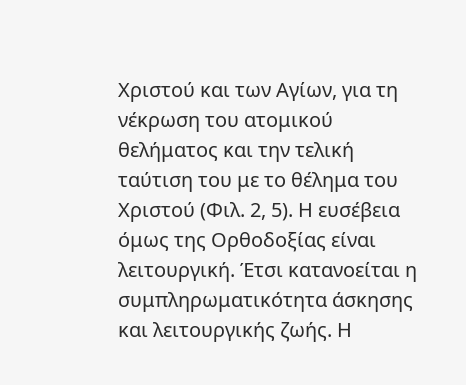Χριστού και των Αγίων, για τη νέκρωση του ατομικού θελήματος και την τελική ταύτιση του με το θέλημα του Χριστού (Φιλ. 2, 5). Η ευσέβεια όμως της Ορθοδοξίας είναι λειτουργική. Έτσι κατανοείται η συμπληρωματικότητα άσκησης και λειτουργικής ζωής. Η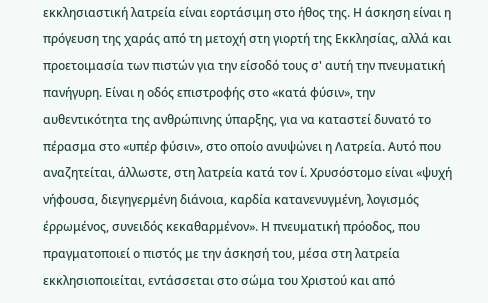εκκλησιαστική λατρεία είναι εορτάσιμη στο ήθος της. Η άσκηση είναι η πρόγευση της χαράς από τη μετοχή στη γιορτή της Εκκλησίας, αλλά και προετοιμασία των πιστών για την είσοδό τους σ' αυτή την πνευματική πανήγυρη. Είναι η οδός επιστροφής στο «κατά φύσιν», την αυθεντικότητα της ανθρώπινης ύπαρξης, για να καταστεί δυνατό το πέρασμα στο «υπέρ φύσιν», στο οποίο ανυψώνει η Λατρεία. Αυτό που αναζητείται, άλλωστε, στη λατρεία κατά τον ί. Χρυσόστομο είναι «ψυχή νήφουσα, διεγηγερμένη διάνοια, καρδία κατανενυγμένη, λογισμός έρρωμένος, συνειδός κεκαθαρμένον». Η πνευματική πρόοδος, που πραγματοποιεί ο πιστός με την άσκησή του, μέσα στη λατρεία εκκλησιοποιείται, εντάσσεται στο σώμα του Χριστού και από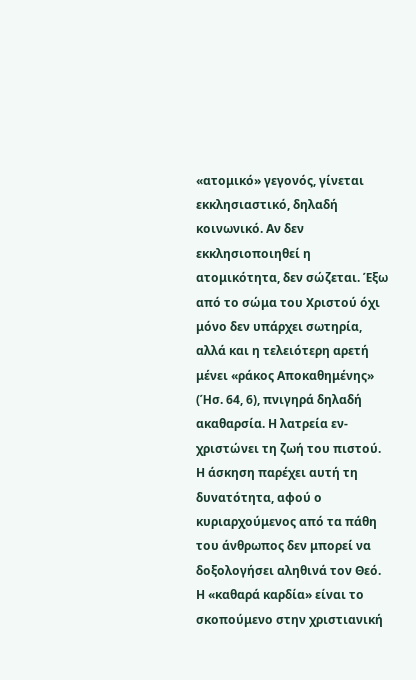«ατομικό» γεγονός, γίνεται εκκλησιαστικό, δηλαδή κοινωνικό. Αν δεν εκκλησιοποιηθεί η ατομικότητα, δεν σώζεται. Έξω από το σώμα του Χριστού όχι μόνο δεν υπάρχει σωτηρία, αλλά και η τελειότερη αρετή μένει «ράκος Αποκαθημένης» (Ήσ. 64, 6), πνιγηρά δηλαδή ακαθαρσία. Η λατρεία εν-χριστώνει τη ζωή του πιστού. Η άσκηση παρέχει αυτή τη δυνατότητα, αφού ο κυριαρχούμενος από τα πάθη του άνθρωπος δεν μπορεί να δοξολογήσει αληθινά τον Θεό. Η «καθαρά καρδία» είναι το σκοπούμενο στην χριστιανική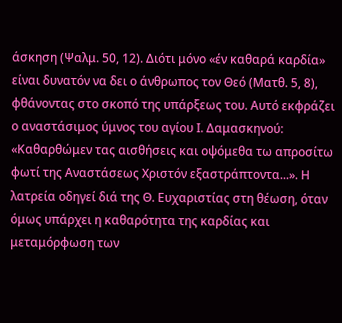άσκηση (Ψαλμ. 50, 12). Διότι μόνο «έν καθαρά καρδία» είναι δυνατόν να δει ο άνθρωπος τον Θεό (Ματθ. 5, 8), φθάνοντας στο σκοπό της υπάρξεως του. Αυτό εκφράζει ο αναστάσιμος ύμνος του αγίου Ι. Δαμασκηνού: «Καθαρθώμεν τας αισθήσεις και οψόμεθα τω απροσίτω φωτί της Αναστάσεως Χριστόν εξαστράπτοντα...». Η λατρεία οδηγεί διά της Θ. Ευχαριστίας στη θέωση, όταν όμως υπάρχει η καθαρότητα της καρδίας και μεταμόρφωση των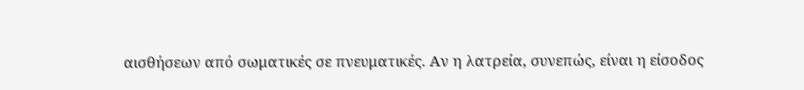αισθήσεων από σωματικές σε πνευματικές. Αν η λατρεία, συνεπώς, είναι η είσοδος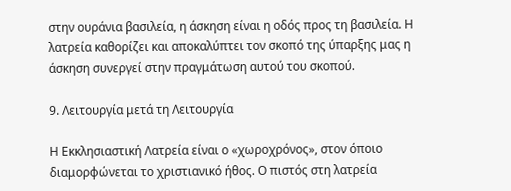στην ουράνια βασιλεία, η άσκηση είναι η οδός προς τη βασιλεία. Η λατρεία καθορίζει και αποκαλύπτει τον σκοπό της ύπαρξης μας η άσκηση συνεργεί στην πραγμάτωση αυτού του σκοπού.

9. Λειτουργία μετά τη Λειτουργία

Η Εκκλησιαστική Λατρεία είναι ο «χωροχρόνος», στον όποιο διαμορφώνεται το χριστιανικό ήθος. Ο πιστός στη λατρεία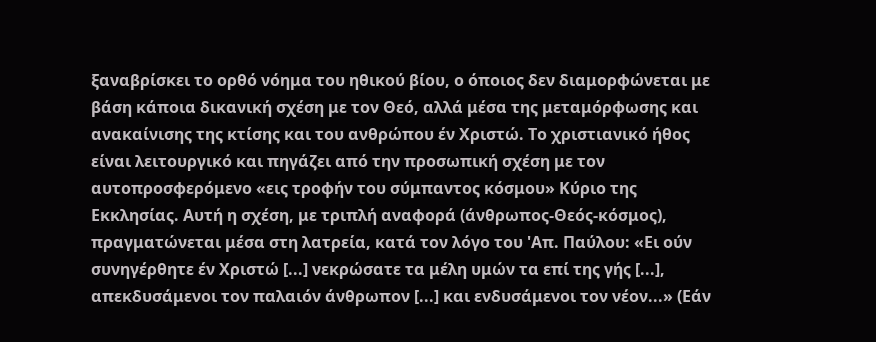ξαναβρίσκει το ορθό νόημα του ηθικού βίου, ο όποιος δεν διαμορφώνεται με βάση κάποια δικανική σχέση με τον Θεό, αλλά μέσα της μεταμόρφωσης και ανακαίνισης της κτίσης και του ανθρώπου έν Χριστώ. Το χριστιανικό ήθος είναι λειτουργικό και πηγάζει από την προσωπική σχέση με τον αυτοπροσφερόμενο «εις τροφήν του σύμπαντος κόσμου» Κύριο της Εκκλησίας. Αυτή η σχέση, με τριπλή αναφορά (άνθρωπος-Θεός-κόσμος), πραγματώνεται μέσα στη λατρεία, κατά τον λόγο του 'Απ. Παύλου: «Ει ούν συνηγέρθητε έν Χριστώ [...] νεκρώσατε τα μέλη υμών τα επί της γής [...], απεκδυσάμενοι τον παλαιόν άνθρωπον [...] και ενδυσάμενοι τον νέον...» (Εάν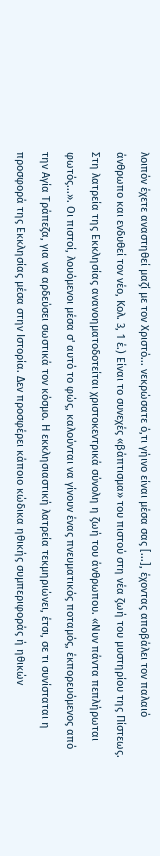λοιπόν έχετε αναστηθεί μαζί με τον Χριστό... νεκρώσατε ό,τι γήινο είναι μέσα σας [...], έχοντας αποβάλει τον παλαιό άνθρωπο και ενδυθεί τον νέο, Κολ. 3, 1 έ.) Είναι το συνεχές «βάπτισμα» του πιστού στη νέα ζωή του μυστηρίου της Πίστεως. Στη λατρεία της Εκκλησίας ανανοηματοδοτείται χριστοκεντρικά σύνολη η ζωή του άνθρωπου. «Νυν πάντα πεπλήρωται φωτός...». Οι πιστοί, λουόμενοι μέσα σ' αυτό το φώς, καλούνται να γίνουν ένας πνευματικός ποταμός, έκπορευόμενος από την Αγία Τράπεζα, για να αρδεύσει σωστικά τον κόσμο. Η εκκλησιαστική λατρεία τεκμηριώνει, έτσι, σε τι συνίσταται η προσφορά της Εκκλησίας μέσα στην Ιστορία. Δεν προσφέρει κάποιο κώδικα ηθικής συμπεριφοράς ή ηθικών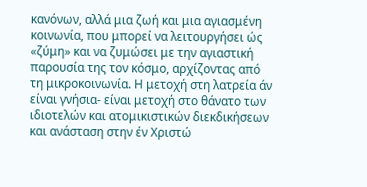κανόνων, αλλά μια ζωή και μια αγιασμένη κοινωνία, που μπορεί να λειτουργήσει ώς «ζύμη» και να ζυμώσει με την αγιαστική παρουσία της τον κόσμο, αρχίζοντας από τη μικροκοινωνία. Η μετοχή στη λατρεία άν είναι γνήσια- είναι μετοχή στο θάνατο των ιδιοτελών και ατομικιστικών διεκδικήσεων και ανάσταση στην έν Χριστώ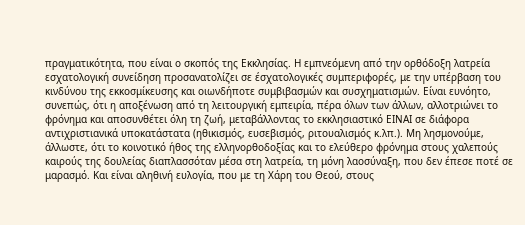πραγματικότητα, που είναι ο σκοπός της Εκκλησίας. Η εμπνεόμενη από την ορθόδοξη λατρεία εσχατολογική συνείδηση προσανατολίζει σε έσχατολογικές συμπεριφορές, με την υπέρβαση του κινδύνου της εκκοσμίκευσης και οιωνδήποτε συμβιβασμών και συσχηματισμών. Είναι ευνόητο, συνεπώς, ότι η αποξένωση από τη λειτουργική εμπειρία, πέρα όλων των άλλων, αλλοτριώνει το φρόνημα και αποσυνθέτει όλη τη ζωή, μεταβάλλοντας το εκκλησιαστικό ΕΙΝΑΙ σε διάφορα αντιχριστιανικά υποκατάστατα (ηθικισμός, ευσεβισμός, ριτουαλισμός κ.λπ.). Μη λησμονούμε, άλλωστε, ότι το κοινοτικό ήθος της ελληνορθοδοξίας και το ελεύθερο φρόνημα στους χαλεπούς καιρούς της δουλείας διαπλασσόταν μέσα στη λατρεία, τη μόνη λαοσύναξη, που δεν έπεσε ποτέ σε μαρασμό. Και είναι αληθινή ευλογία, που με τη Χάρη του Θεού, στους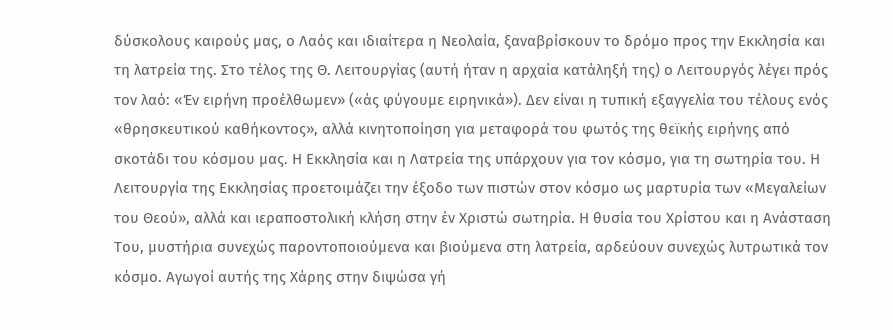δύσκολους καιρούς μας, ο Λαός και ιδιαίτερα η Νεολαία, ξαναβρίσκουν το δρόμο προς την Εκκλησία και τη λατρεία της. Στο τέλος της Θ. Λειτουργίας (αυτή ήταν η αρχαία κατάληξή της) ο Λειτουργός λέγει πρός τον λαό: «Έν ειρήνη προέλθωμεν» («άς φύγουμε ειρηνικά»). Δεν είναι η τυπική εξαγγελία του τέλους ενός «θρησκευτικού καθήκοντος», αλλά κινητοποίηση για μεταφορά του φωτός της θεϊκής ειρήνης από σκοτάδι του κόσμου μας. Η Εκκλησία και η Λατρεία της υπάρχουν για τον κόσμο, για τη σωτηρία του. Η Λειτουργία της Εκκλησίας προετοιμάζει την έξοδο των πιστών στον κόσμο ως μαρτυρία των «Μεγαλείων του Θεού», αλλά και ιεραποστολική κλήση στην έν Χριστώ σωτηρία. Η θυσία του Χρίστου και η Ανάσταση Του, μυστήρια συνεχώς παροντοποιούμενα και βιούμενα στη λατρεία, αρδεύουν συνεχώς λυτρωτικά τον κόσμο. Αγωγοί αυτής της Χάρης στην διψώσα γή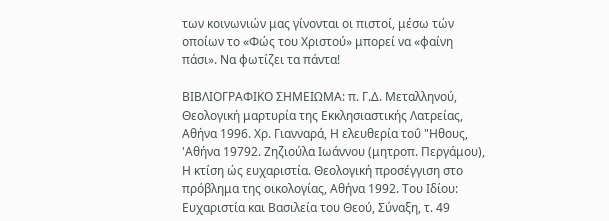των κοινωνιών μας γίνονται οι πιστοί, μέσω τών οποίων το «Φώς του Χριστού» μπορεί να «φαίνη πάσι». Να φωτίζει τα πάντα!

ΒΙΒΛΙΟΓΡΑΦΙΚΟ ΣΗΜΕΙΩΜΑ: π. Γ.Δ. Μεταλληνού, Θεολογική μαρτυρία της Εκκλησιαστικής Λατρείας, Αθήνα 1996. Χρ. Γιανναρά, Η ελευθερία τοΰ "Ηθους, 'Αθήνα 19792. Ζηζιούλα Ιωάννου (μητροπ. Περγάμου), Η κτίση ώς ευχαριστία. Θεολογική προσέγγιση στο πρόβλημα της οικολογίας, Αθήνα 1992. Του Ιδίου: Ευχαριστία και Βασιλεία του Θεού, Σύναξη, τ. 49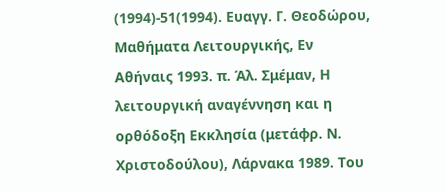(1994)-51(1994). Ευαγγ. Γ. Θεοδώρου, Μαθήματα Λειτουργικής, Εν Αθήναις 1993. π. Άλ. Σμέμαν, Η λειτουργική αναγέννηση και η ορθόδοξη Εκκλησία (μετάφρ. Ν. Χριστοδούλου), Λάρνακα 1989. Του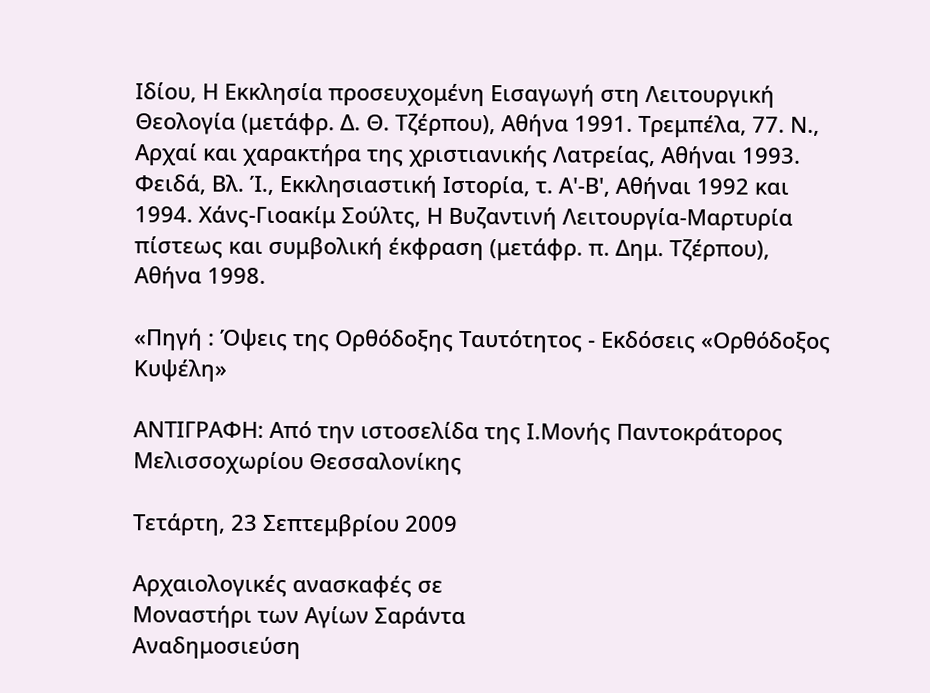Ιδίου, Η Εκκλησία προσευχομένη Εισαγωγή στη Λειτουργική Θεολογία (μετάφρ. Δ. Θ. Τζέρπου), Αθήνα 1991. Τρεμπέλα, 77. Ν., Αρχαί και χαρακτήρα της χριστιανικής Λατρείας, Αθήναι 1993. Φειδά, Βλ. Ί., Εκκλησιαστική Ιστορία, τ. Α'-Β', Αθήναι 1992 και 1994. Χάνς-Γιοακίμ Σούλτς, Η Βυζαντινή Λειτουργία-Μαρτυρία πίστεως και συμβολική έκφραση (μετάφρ. π. Δημ. Τζέρπου), Αθήνα 1998.

«Πηγή : Όψεις της Ορθόδοξης Ταυτότητος - Εκδόσεις «Ορθόδοξος Κυψέλη»

ΑΝΤΙΓΡΑΦΗ: Από την ιστοσελίδα της Ι.Μονής Παντοκράτορος Μελισσοχωρίου Θεσσαλονίκης

Τετάρτη, 23 Σεπτεμβρίου 2009

Αρχαιολογικές ανασκαφές σε
Mοναστήρι των Αγίων Σαράντα
Αναδημοσιεύση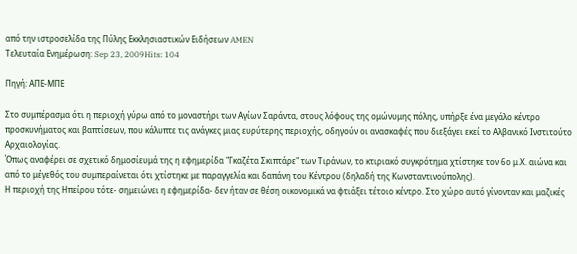από την ιστροσελίδα της Πύλης Εκκλησιαστικών Ειδήσεων AMEN
Τελευταία Ενημέρωση: Sep 23, 2009Hits: 104

Πηγή: ΑΠΕ-ΜΠΕ

Στο συμπέρασμα ότι η περιοχή γύρω από το μοναστήρι των Αγίων Σαράντα, στους λόφους της ομώνυμης πόλης, υπήρξε ένα μεγάλο κέντρο προσκυνήματος και βαπτίσεων, που κάλυπτε τις ανάγκες μιας ευρύτερης περιοχής, οδηγούν οι ανασκαφές που διεξάγει εκεί το Αλβανικό Ινστιτούτο Αρχαιολογίας.
Όπως αναφέρει σε σχετικό δημοσίευμά της η εφημερίδα "Γκαζέτα Σκιπτάρε" των Τιράνων, το κτιριακό συγκρότημα χτίστηκε τον 6ο μ.Χ. αιώνα και από το μέγεθός του συμπεραίνεται ότι χτίστηκε με παραγγελία και δαπάνη του Κέντρου (δηλαδή της Κωνσταντινούπολης).
Η περιοχή της Ηπείρου τότε- σημειώνει η εφημερίδα- δεν ήταν σε θέση οικονομικά να φτιάξει τέτοιο κέντρο. Στο χώρο αυτό γίνονταν και μαζικές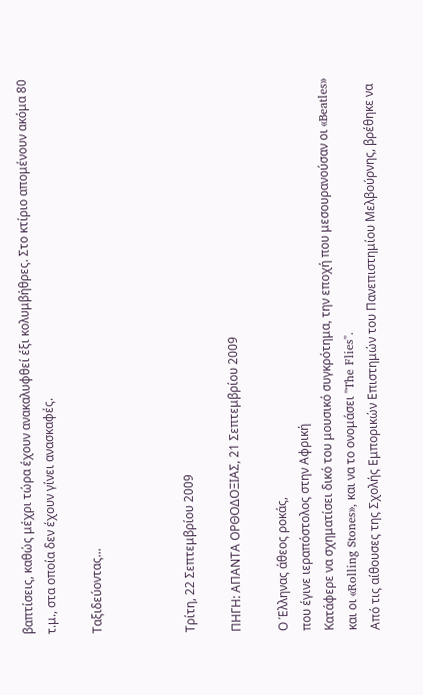βαπτίσεις, καθώς μέχρι τώρα έχουν ανακαλυφθεί έξι κολυμβήθρες. Στο κτίριο απομένουν ακόμα 80 τ.μ., στα οποία δεν έχουν γίνει ανασκαφές.

Ταξιδεύοντας...



Τρίτη, 22 Σεπτεμβρίου 2009

ΠΗΓΗ: ΑΠΑΝΤΑ ΟΡΘΟΔΟΞΙΑΣ, 21 Σεπτεμβρίου 2009

Ο Έλληνας άθεος ροκάς,
που έγινε ιεραπόστολος στην Αφρική
Κατάφερε να σχηματίσει δικό του μουσικό συγκρότημα, την εποχή που μεσουρανούσαν οι «Beatles» και οι «Rolling Stones», και να το ονομάσει "The Flies".
Από τις αίθουσες της Σχολής Εμπορικών Επιστημών του Πανεπιστημίου Μελβούρνης, βρέθηκε να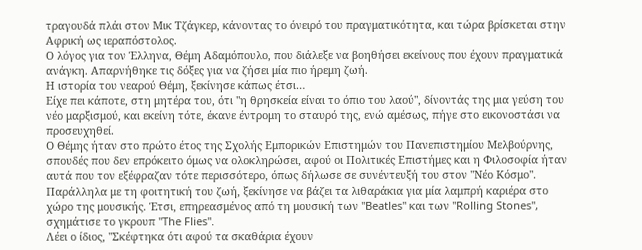τραγουδά πλάι στον Μικ Τζάγκερ, κάνοντας το όνειρό του πραγματικότητα, και τώρα βρίσκεται στην Αφρική ως ιεραπόστολος.
Ο λόγος για τον Έλληνα, Θέμη Αδαμόπουλο, που διάλεξε να βοηθήσει εκείνους που έχουν πραγματικά ανάγκη. Απαρνήθηκε τις δόξες για να ζήσει μία πιο ήρεμη ζωή.
Η ιστορία του νεαρού Θέμη, ξεκίνησε κάπως έτσι…
Είχε πει κάποτε, στη μητέρα του, ότι "η θρησκεία είναι το όπιο του λαού", δίνοντάς της μια γεύση του νέο μαρξισμού, και εκείνη τότε, έκανε έντρομη το σταυρό της, ενώ αμέσως, πήγε στο εικονοστάσι να προσευχηθεί.
Ο Θέμης ήταν στο πρώτο έτος της Σχολής Εμπορικών Επιστημών του Πανεπιστημίου Μελβούρνης, σπουδές που δεν επρόκειτο όμως να ολοκληρώσει, αφού οι Πολιτικές Επιστήμες και η Φιλοσοφία ήταν αυτά που τον εξέφραζαν τότε περισσότερο, όπως δήλωσε σε συνέντευξή του στον "Νέο Κόσμο".
Παράλληλα με τη φοιτητική του ζωή, ξεκίνησε να βάζει τα λιθαράκια για μία λαμπρή καριέρα στο χώρο της μουσικής. Έτσι, επηρεασμένος από τη μουσική των "Beatles" και των "Rolling Stones", σχημάτισε το γκρουπ "The Flies".
Λέει ο ίδιος, "Σκέφτηκα ότι αφού τα σκαθάρια έχουν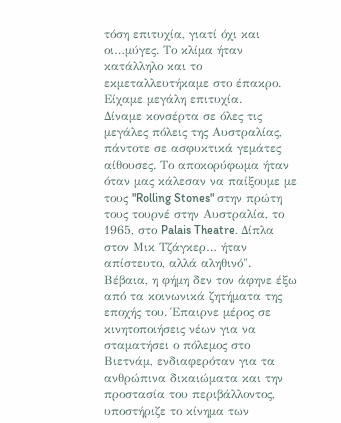τόση επιτυχία, γιατί όχι και οι…μύγες. Το κλίμα ήταν κατάλληλο και το εκμεταλλευτήκαμε στο έπακρο. Είχαμε μεγάλη επιτυχία.
Δίναμε κονσέρτα σε όλες τις μεγάλες πόλεις της Αυστραλίας, πάντοτε σε ασφυκτικά γεμάτες αίθουσες. Το αποκορύφωμα ήταν όταν μας κάλεσαν να παίξουμε με τους "Rolling Stones" στην πρώτη τους τουρνέ στην Αυστραλία, το 1965, στο Palais Theatre. Δίπλα στον Μικ Τζάγκερ… ήταν απίστευτο, αλλά αληθινό".
Βέβαια, η φήμη δεν τον άφηνε έξω από τα κοινωνικά ζητήματα της εποχής του. Έπαιρνε μέρος σε κινητοποιήσεις νέων για να σταματήσει ο πόλεμος στο Βιετνάμ, ενδιαφερόταν για τα ανθρώπινα δικαιώματα και την προστασία του περιβάλλοντος, υποστήριζε το κίνημα των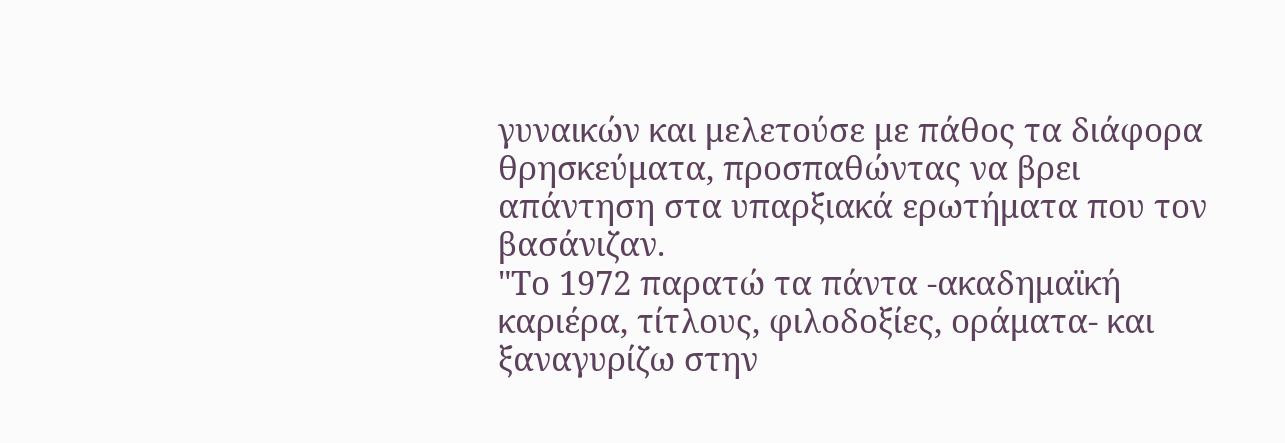γυναικών και μελετούσε με πάθος τα διάφορα θρησκεύματα, προσπαθώντας να βρει απάντηση στα υπαρξιακά ερωτήματα που τον βασάνιζαν.
"Το 1972 παρατώ τα πάντα -ακαδημαϊκή καριέρα, τίτλους, φιλοδοξίες, οράματα- και ξαναγυρίζω στην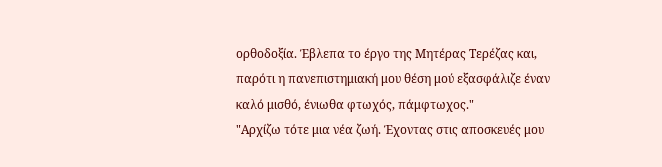ορθοδοξία. Έβλεπα το έργο της Μητέρας Τερέζας και, παρότι η πανεπιστημιακή μου θέση μού εξασφάλιζε έναν καλό μισθό, ένιωθα φτωχός, πάμφτωχος."
"Αρχίζω τότε μια νέα ζωή. Έχοντας στις αποσκευές μου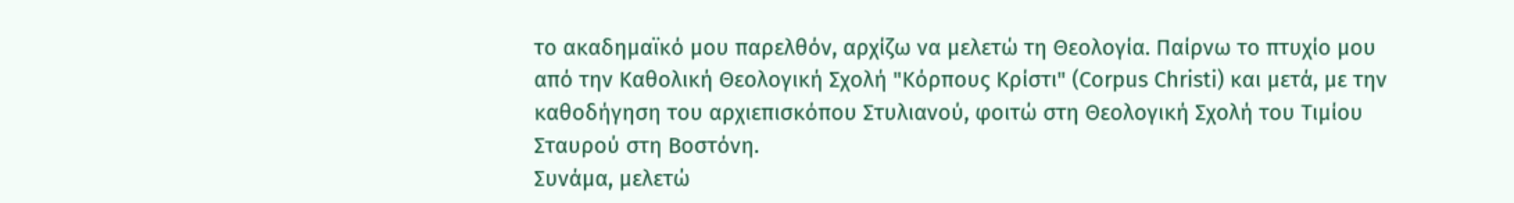το ακαδημαϊκό μου παρελθόν, αρχίζω να μελετώ τη Θεολογία. Παίρνω το πτυχίο μου από την Καθολική Θεολογική Σχολή "Κόρπους Κρίστι" (Corpus Christi) και μετά, με την καθοδήγηση του αρχιεπισκόπου Στυλιανού, φοιτώ στη Θεολογική Σχολή του Τιμίου Σταυρού στη Βοστόνη.
Συνάμα, μελετώ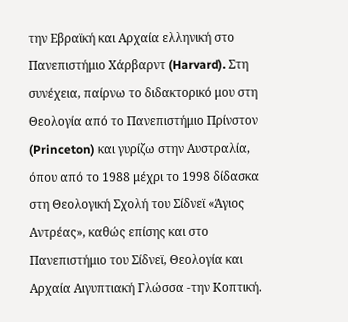την Εβραϊκή και Αρχαία ελληνική στο Πανεπιστήμιο Χάρβαρντ (Harvard). Στη συνέχεια, παίρνω το διδακτορικό μου στη Θεολογία από το Πανεπιστήμιο Πρίνστον (Princeton) και γυρίζω στην Αυστραλία, όπου από το 1988 μέχρι το 1998 δίδασκα στη Θεολογική Σχολή του Σίδνεϊ «Άγιος Αντρέας», καθώς επίσης και στο Πανεπιστήμιο του Σίδνεϊ, Θεολογία και Αρχαία Αιγυπτιακή Γλώσσα -την Κοπτική.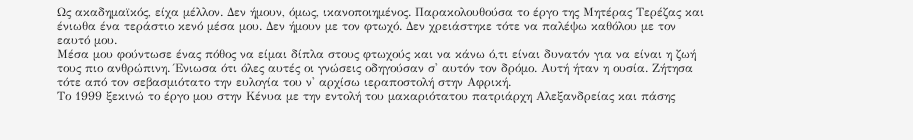Ως ακαδημαϊκός, είχα μέλλον. Δεν ήμουν, όμως, ικανοποιημένος. Παρακολουθούσα το έργο της Μητέρας Τερέζας και ένιωθα ένα τεράστιο κενό μέσα μου. Δεν ήμουν με τον φτωχό. Δεν χρειάστηκε τότε να παλέψω καθόλου με τον εαυτό μου.
Μέσα μου φούντωσε ένας πόθος να είμαι δίπλα στους φτωχούς και να κάνω ό,τι είναι δυνατόν για να είναι η ζωή τους πιο ανθρώπινη. Ένιωσα ότι όλες αυτές οι γνώσεις οδηγούσαν σ' αυτόν τον δρόμο. Αυτή ήταν η ουσία. Ζήτησα τότε από τον σεβασμιότατο την ευλογία του ν' αρχίσω ιεραποστολή στην Αφρική.
Το 1999 ξεκινώ το έργο μου στην Κένυα με την εντολή του μακαριότατου πατριάρχη Αλεξανδρείας και πάσης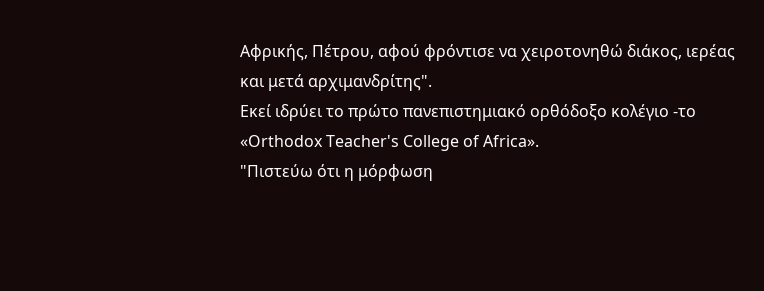Αφρικής, Πέτρου, αφού φρόντισε να χειροτονηθώ διάκος, ιερέας και μετά αρχιμανδρίτης".
Εκεί ιδρύει το πρώτο πανεπιστημιακό ορθόδοξο κολέγιο -το «Orthodox Teacher's College of Africa».
"Πιστεύω ότι η μόρφωση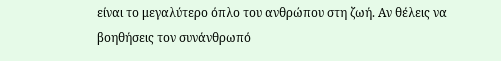είναι το μεγαλύτερο όπλο του ανθρώπου στη ζωή. Αν θέλεις να βοηθήσεις τον συνάνθρωπό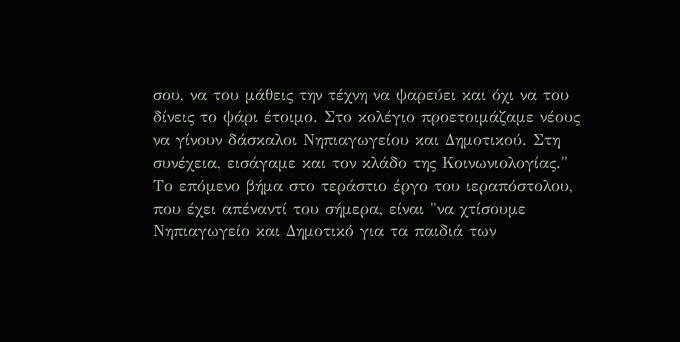σου, να του μάθεις την τέχνη να ψαρεύει και όχι να του δίνεις το ψάρι έτοιμο. Στο κολέγιο προετοιμάζαμε νέους να γίνουν δάσκαλοι Νηπιαγωγείου και Δημοτικού. Στη συνέχεια, εισάγαμε και τον κλάδο της Κοινωνιολογίας."
Το επόμενο βήμα στο τεράστιο έργο του ιεραπόστολου, που έχει απέναντί του σήμερα, είναι "να χτίσουμε Νηπιαγωγείο και Δημοτικό για τα παιδιά των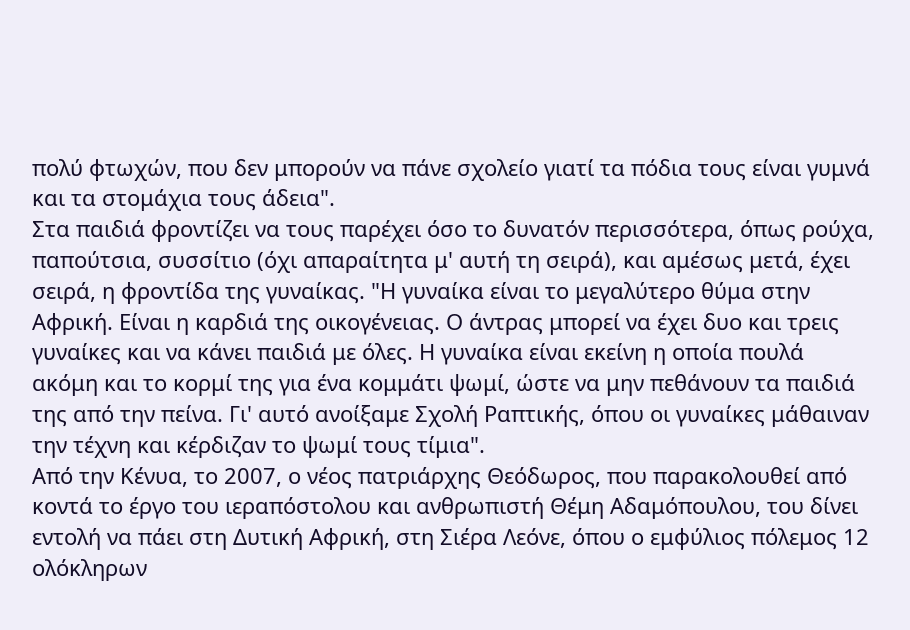πολύ φτωχών, που δεν μπορούν να πάνε σχολείο γιατί τα πόδια τους είναι γυμνά και τα στομάχια τους άδεια".
Στα παιδιά φροντίζει να τους παρέχει όσο το δυνατόν περισσότερα, όπως ρούχα, παπούτσια, συσσίτιο (όχι απαραίτητα μ' αυτή τη σειρά), και αμέσως μετά, έχει σειρά, η φροντίδα της γυναίκας. "Η γυναίκα είναι το μεγαλύτερο θύμα στην Αφρική. Είναι η καρδιά της οικογένειας. Ο άντρας μπορεί να έχει δυο και τρεις γυναίκες και να κάνει παιδιά με όλες. Η γυναίκα είναι εκείνη η οποία πουλά ακόμη και το κορμί της για ένα κομμάτι ψωμί, ώστε να μην πεθάνουν τα παιδιά της από την πείνα. Γι' αυτό ανοίξαμε Σχολή Ραπτικής, όπου οι γυναίκες μάθαιναν την τέχνη και κέρδιζαν το ψωμί τους τίμια".
Από την Κένυα, το 2007, ο νέος πατριάρχης Θεόδωρος, που παρακολουθεί από κοντά το έργο του ιεραπόστολου και ανθρωπιστή Θέμη Αδαμόπουλου, του δίνει εντολή να πάει στη Δυτική Αφρική, στη Σιέρα Λεόνε, όπου ο εμφύλιος πόλεμος 12 ολόκληρων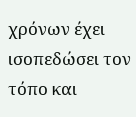χρόνων έχει ισοπεδώσει τον τόπο και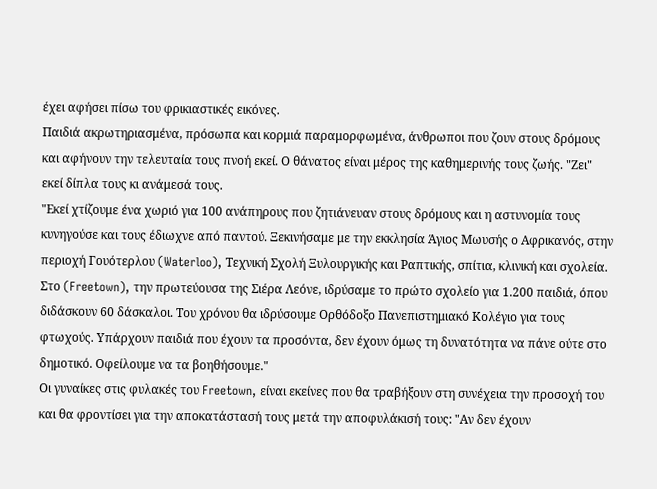έχει αφήσει πίσω του φρικιαστικές εικόνες.
Παιδιά ακρωτηριασμένα, πρόσωπα και κορμιά παραμορφωμένα, άνθρωποι που ζουν στους δρόμους και αφήνουν την τελευταία τους πνοή εκεί. Ο θάνατος είναι μέρος της καθημερινής τους ζωής. "Ζει" εκεί δίπλα τους κι ανάμεσά τους.
"Εκεί χτίζουμε ένα χωριό για 100 ανάπηρους που ζητιάνευαν στους δρόμους και η αστυνομία τους κυνηγούσε και τους έδιωχνε από παντού. Ξεκινήσαμε με την εκκλησία Άγιος Μωυσής ο Αφρικανός, στην περιοχή Γουότερλου (Waterloo), Τεχνική Σχολή Ξυλουργικής και Ραπτικής, σπίτια, κλινική και σχολεία.
Στο (Freetown), την πρωτεύουσα της Σιέρα Λεόνε, ιδρύσαμε το πρώτο σχολείο για 1.200 παιδιά, όπου διδάσκουν 60 δάσκαλοι. Του χρόνου θα ιδρύσουμε Ορθόδοξο Πανεπιστημιακό Κολέγιο για τους φτωχούς. Υπάρχουν παιδιά που έχουν τα προσόντα, δεν έχουν όμως τη δυνατότητα να πάνε ούτε στο δημοτικό. Οφείλουμε να τα βοηθήσουμε."
Οι γυναίκες στις φυλακές του Freetown, είναι εκείνες που θα τραβήξουν στη συνέχεια την προσοχή του και θα φροντίσει για την αποκατάστασή τους μετά την αποφυλάκισή τους: "Αν δεν έχουν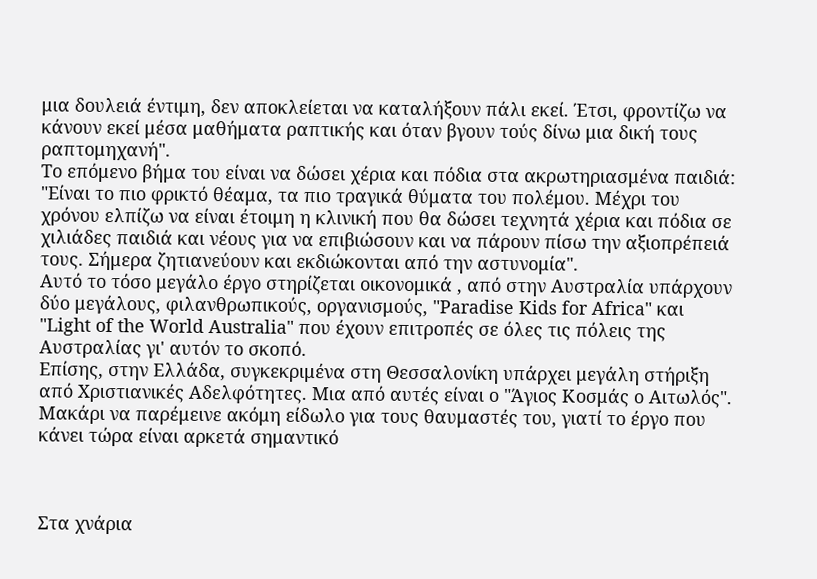μια δουλειά έντιμη, δεν αποκλείεται να καταλήξουν πάλι εκεί. Έτσι, φροντίζω να κάνουν εκεί μέσα μαθήματα ραπτικής και όταν βγουν τούς δίνω μια δική τους ραπτομηχανή".
Το επόμενο βήμα του είναι να δώσει χέρια και πόδια στα ακρωτηριασμένα παιδιά: "Είναι το πιο φρικτό θέαμα, τα πιο τραγικά θύματα του πολέμου. Μέχρι του χρόνου ελπίζω να είναι έτοιμη η κλινική που θα δώσει τεχνητά χέρια και πόδια σε χιλιάδες παιδιά και νέους για να επιβιώσουν και να πάρουν πίσω την αξιοπρέπειά τους. Σήμερα ζητιανεύουν και εκδιώκονται από την αστυνομία".
Αυτό το τόσο μεγάλο έργο στηρίζεται οικονομικά , από στην Αυστραλία υπάρχουν δύο μεγάλους, φιλανθρωπικούς, οργανισμούς, "Paradise Kids for Africa" και "Light of the World Australia" που έχουν επιτροπές σε όλες τις πόλεις της Αυστραλίας γι' αυτόν το σκοπό.
Επίσης, στην Ελλάδα, συγκεκριμένα στη Θεσσαλονίκη υπάρχει μεγάλη στήριξη από Χριστιανικές Αδελφότητες. Μια από αυτές είναι ο "Άγιος Κοσμάς ο Αιτωλός".
Μακάρι να παρέμεινε ακόμη είδωλο για τους θαυμαστές του, γιατί το έργο που κάνει τώρα είναι αρκετά σημαντικό



Στα χνάρια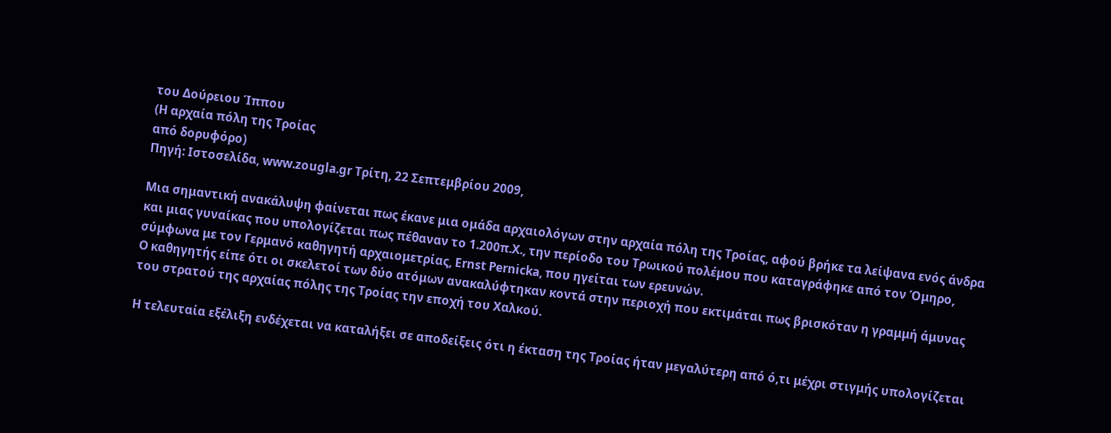του Δούρειου Ίππου
(Η αρχαία πόλη της Τροίας
από δορυφόρο)
Πηγή: Ιστοσελίδα, www.zougla.gr Τρίτη, 22 Σεπτεμβρίου 2009,

Μια σημαντική ανακάλυψη φαίνεται πως έκανε μια ομάδα αρχαιολόγων στην αρχαία πόλη της Τροίας, αφού βρήκε τα λείψανα ενός άνδρα και μιας γυναίκας που υπολογίζεται πως πέθαναν το 1.200π.Χ., την περίοδο του Τρωικού πολέμου που καταγράφηκε από τον Όμηρο, σύμφωνα με τον Γερμανό καθηγητή αρχαιομετρίας, Ernst Pernicka, που ηγείται των ερευνών.
Ο καθηγητής είπε ότι οι σκελετοί των δύο ατόμων ανακαλύφτηκαν κοντά στην περιοχή που εκτιμάται πως βρισκόταν η γραμμή άμυνας του στρατού της αρχαίας πόλης της Τροίας την εποχή του Χαλκού.

Η τελευταία εξέλιξη ενδέχεται να καταλήξει σε αποδείξεις ότι η έκταση της Τροίας ήταν μεγαλύτερη από ό,τι μέχρι στιγμής υπολογίζεται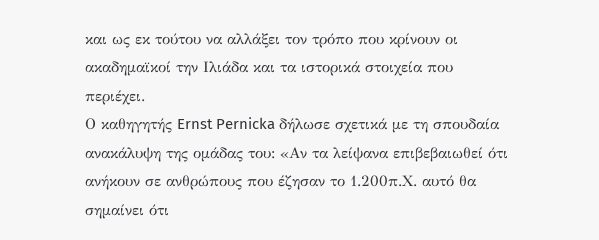και ως εκ τούτου να αλλάξει τον τρόπο που κρίνουν οι ακαδημαϊκοί την Ιλιάδα και τα ιστορικά στοιχεία που περιέχει.
Ο καθηγητής Ernst Pernicka δήλωσε σχετικά με τη σπουδαία ανακάλυψη της ομάδας του: «Αν τα λείψανα επιβεβαιωθεί ότι ανήκουν σε ανθρώπους που έζησαν το 1.200π.Χ. αυτό θα σημαίνει ότι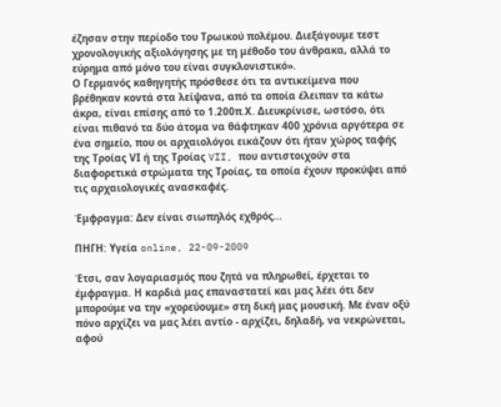έζησαν στην περίοδο του Τρωικού πολέμου. Διεξάγουμε τεστ χρονολογικής αξιολόγησης με τη μέθοδο του άνθρακα, αλλά το εύρημα από μόνο του είναι συγκλονιστικό».
Ο Γερμανός καθηγητής πρόσθεσε ότι τα αντικείμενα που βρέθηκαν κοντά στα λείψανα, από τα οποία έλειπαν τα κάτω άκρα, είναι επίσης από το 1.200π.Χ. Διευκρίνισε, ωστόσο, ότι είναι πιθανό τα δύο άτομα να θάφτηκαν 400 χρόνια αργότερα σε ένα σημείο, που οι αρχαιολόγοι εικάζουν ότι ήταν χώρος ταφής της Τροίας VΙ ή της Τροίας VII, που αντιστοιχούν στα διαφορετικά στρώματα της Τροίας, τα οποία έχουν προκύψει από τις αρχαιολογικές ανασκαφές.

Έμφραγμα: Δεν είναι σιωπηλός εχθρός...

ΠΗΓΗ: Υγεία online, 22-09-2009

Έτσι, σαν λογαριασμός που ζητά να πληρωθεί, έρχεται το έμφραγμα. Η καρδιά μας επαναστατεί και μας λέει ότι δεν μπορούμε να την «χορεύουμε» στη δική μας μουσική. Με έναν οξύ πόνο αρχίζει να μας λέει αντίο - αρχίζει, δηλαδή, να νεκρώνεται, αφού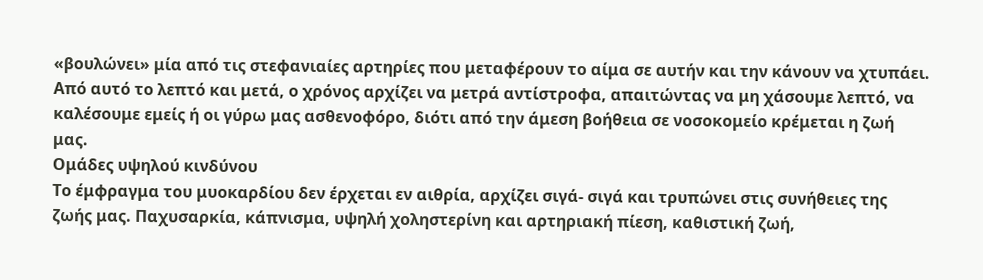«βουλώνει» μία από τις στεφανιαίες αρτηρίες που μεταφέρουν το αίμα σε αυτήν και την κάνουν να χτυπάει. Από αυτό το λεπτό και μετά, ο χρόνος αρχίζει να μετρά αντίστροφα, απαιτώντας να μη χάσουμε λεπτό, να καλέσουμε εμείς ή οι γύρω μας ασθενοφόρο, διότι από την άμεση βοήθεια σε νοσοκομείο κρέμεται η ζωή μας.
Ομάδες υψηλού κινδύνου
Το έμφραγμα του μυοκαρδίου δεν έρχεται εν αιθρία, αρχίζει σιγά- σιγά και τρυπώνει στις συνήθειες της ζωής μας. Παχυσαρκία, κάπνισμα, υψηλή χοληστερίνη και αρτηριακή πίεση, καθιστική ζωή,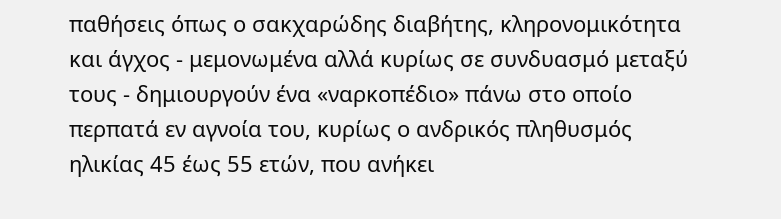παθήσεις όπως ο σακχαρώδης διαβήτης, κληρονομικότητα και άγχος - μεμονωμένα αλλά κυρίως σε συνδυασμό μεταξύ τους - δημιουργούν ένα «ναρκοπέδιο» πάνω στο οποίο περπατά εν αγνοία του, κυρίως ο ανδρικός πληθυσμός ηλικίας 45 έως 55 ετών, που ανήκει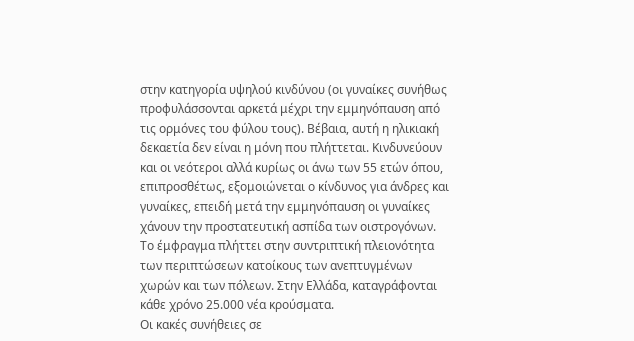στην κατηγορία υψηλού κινδύνου (οι γυναίκες συνήθως προφυλάσσονται αρκετά μέχρι την εμμηνόπαυση από τις ορμόνες του φύλου τους). Βέβαια, αυτή η ηλικιακή δεκαετία δεν είναι η μόνη που πλήττεται. Κινδυνεύουν και οι νεότεροι αλλά κυρίως οι άνω των 55 ετών όπου, επιπροσθέτως, εξομοιώνεται ο κίνδυνος για άνδρες και γυναίκες, επειδή μετά την εμμηνόπαυση οι γυναίκες χάνουν την προστατευτική ασπίδα των οιστρογόνων. Το έμφραγμα πλήττει στην συντριπτική πλειονότητα των περιπτώσεων κατοίκους των ανεπτυγμένων χωρών και των πόλεων. Στην Ελλάδα, καταγράφονται κάθε χρόνο 25.000 νέα κρούσματα.
Οι κακές συνήθειες σε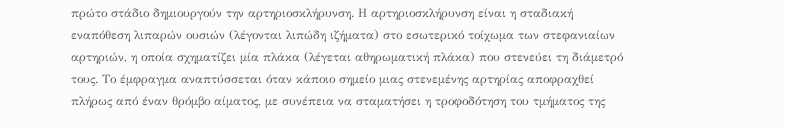πρώτο στάδιο δημιουργούν την αρτηριοσκλήρυνση. Η αρτηριοσκλήρυνση είναι η σταδιακή εναπόθεση λιπαρών ουσιών (λέγονται λιπώδη ιζήματα) στο εσωτερικό τοίχωμα των στεφανιαίων αρτηριών, η οποία σχηματίζει μία πλάκα (λέγεται αθηρωματική πλάκα) που στενεύει τη διάμετρό τους. Το έμφραγμα αναπτύσσεται όταν κάποιο σημείο μιας στενεμένης αρτηρίας αποφραχθεί πλήρως από έναν θρόμβο αίματος, με συνέπεια να σταματήσει η τροφοδότηση του τμήματος της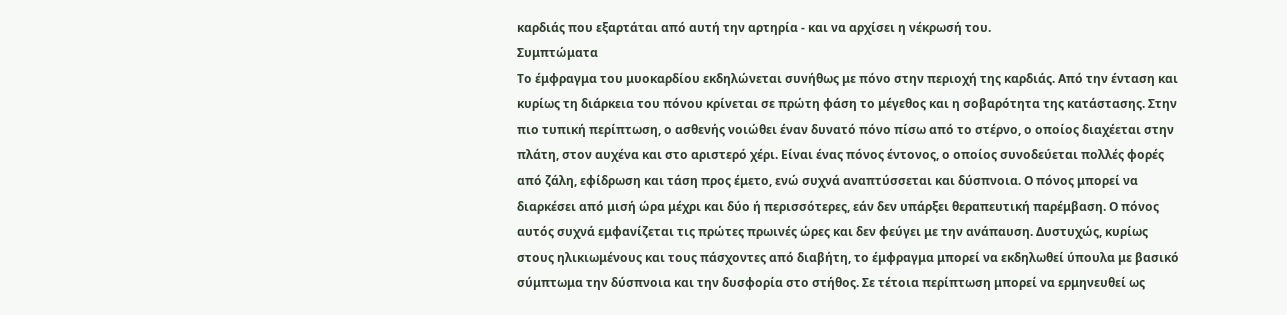καρδιάς που εξαρτάται από αυτή την αρτηρία - και να αρχίσει η νέκρωσή του.
Συμπτώματα
Tο έμφραγμα του μυοκαρδίου εκδηλώνεται συνήθως με πόνο στην περιοχή της καρδιάς. Από την ένταση και κυρίως τη διάρκεια του πόνου κρίνεται σε πρώτη φάση το μέγεθος και η σοβαρότητα της κατάστασης. Στην πιο τυπική περίπτωση, ο ασθενής νοιώθει έναν δυνατό πόνο πίσω από το στέρνο, ο οποίος διαχέεται στην πλάτη, στον αυχένα και στο αριστερό χέρι. Είναι ένας πόνος έντονος, ο οποίος συνοδεύεται πολλές φορές από ζάλη, εφίδρωση και τάση προς έμετο, ενώ συχνά αναπτύσσεται και δύσπνοια. Ο πόνος μπορεί να διαρκέσει από μισή ώρα μέχρι και δύο ή περισσότερες, εάν δεν υπάρξει θεραπευτική παρέμβαση. Ο πόνος αυτός συχνά εμφανίζεται τις πρώτες πρωινές ώρες και δεν φεύγει με την ανάπαυση. Δυστυχώς, κυρίως στους ηλικιωμένους και τους πάσχοντες από διαβήτη, το έμφραγμα μπορεί να εκδηλωθεί ύπουλα με βασικό σύμπτωμα την δύσπνοια και την δυσφορία στο στήθος. Σε τέτοια περίπτωση μπορεί να ερμηνευθεί ως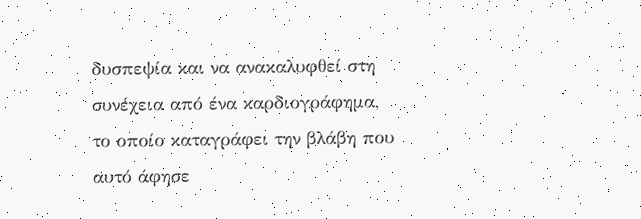δυσπεψία και να ανακαλυφθεί στη συνέχεια από ένα καρδιογράφημα, το οποίο καταγράφει την βλάβη που αυτό άφησε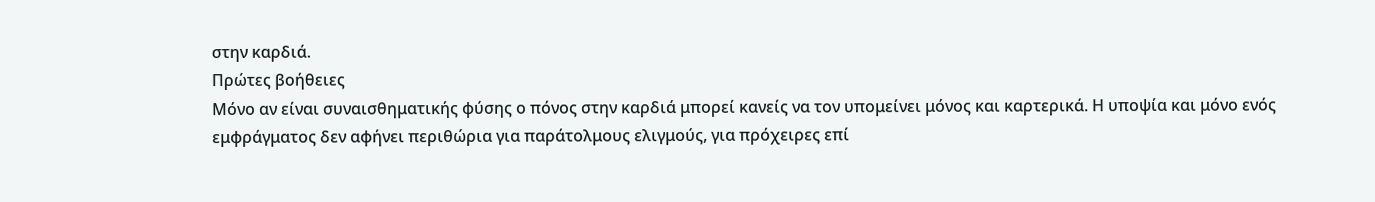στην καρδιά.
Πρώτες βοήθειες
Μόνο αν είναι συναισθηματικής φύσης ο πόνος στην καρδιά μπορεί κανείς να τον υπομείνει μόνος και καρτερικά. Η υποψία και μόνο ενός εμφράγματος δεν αφήνει περιθώρια για παράτολμους ελιγμούς, για πρόχειρες επί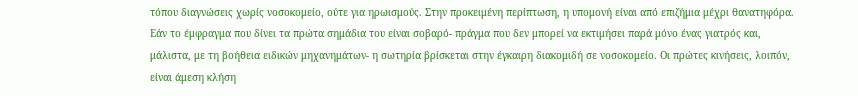τόπου διαγνώσεις χωρίς νοσοκομείο, ούτε για ηρωισμούς. Στην προκειμένη περίπτωση, η υπομονή είναι από επιζήμια μέχρι θανατηφόρα. Εάν το έμφραγμα που δίνει τα πρώτα σημάδια του είναι σοβαρό- πράγμα που δεν μπορεί να εκτιμήσει παρά μόνο ένας γιατρός και, μάλιστα, με τη βοήθεια ειδικών μηχανημάτων- η σωτηρία βρίσκεται στην έγκαιρη διακομιδή σε νοσοκομείο. Οι πρώτες κινήσεις, λοιπόν, είναι άμεση κλήση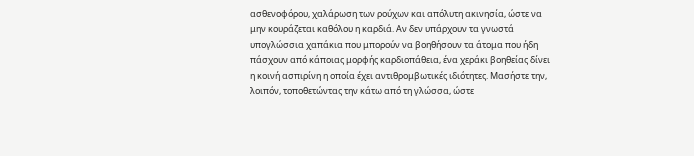ασθενοφόρου, χαλάρωση των ρούχων και απόλυτη ακινησία, ώστε να μην κουράζεται καθόλου η καρδιά. Αν δεν υπάρχουν τα γνωστά υπογλώσσια χαπάκια που μπορούν να βοηθήσουν τα άτομα που ήδη πάσχουν από κάποιας μορφής καρδιοπάθεια, ένα χεράκι βοηθείας δίνει η κοινή ασπιρίνη η οποία έχει αντιθρομβωτικές ιδιότητες. Μασήστε την, λοιπόν, τοποθετώντας την κάτω από τη γλώσσα, ώστε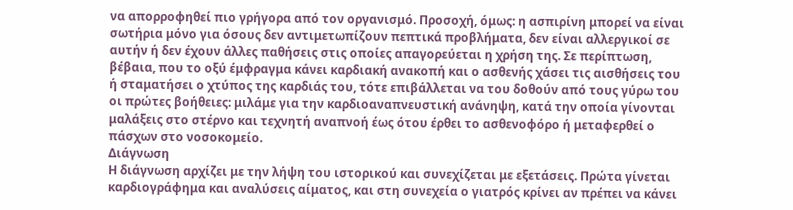να απορροφηθεί πιο γρήγορα από τον οργανισμό. Προσοχή, όμως: η ασπιρίνη μπορεί να είναι σωτήρια μόνο για όσους δεν αντιμετωπίζουν πεπτικά προβλήματα, δεν είναι αλλεργικοί σε αυτήν ή δεν έχουν άλλες παθήσεις στις οποίες απαγορεύεται η χρήση της. Σε περίπτωση, βέβαια, που το οξύ έμφραγμα κάνει καρδιακή ανακοπή και ο ασθενής χάσει τις αισθήσεις του ή σταματήσει ο χτύπος της καρδιάς του, τότε επιβάλλεται να του δοθούν από τους γύρω του οι πρώτες βοήθειες: μιλάμε για την καρδιοαναπνευστική ανάνηψη, κατά την οποία γίνονται μαλάξεις στο στέρνο και τεχνητή αναπνοή έως ότου έρθει το ασθενοφόρο ή μεταφερθεί ο πάσχων στο νοσοκομείο.
Διάγνωση
Η διάγνωση αρχίζει με την λήψη του ιστορικού και συνεχίζεται με εξετάσεις. Πρώτα γίνεται καρδιογράφημα και αναλύσεις αίματος, και στη συνεχεία ο γιατρός κρίνει αν πρέπει να κάνει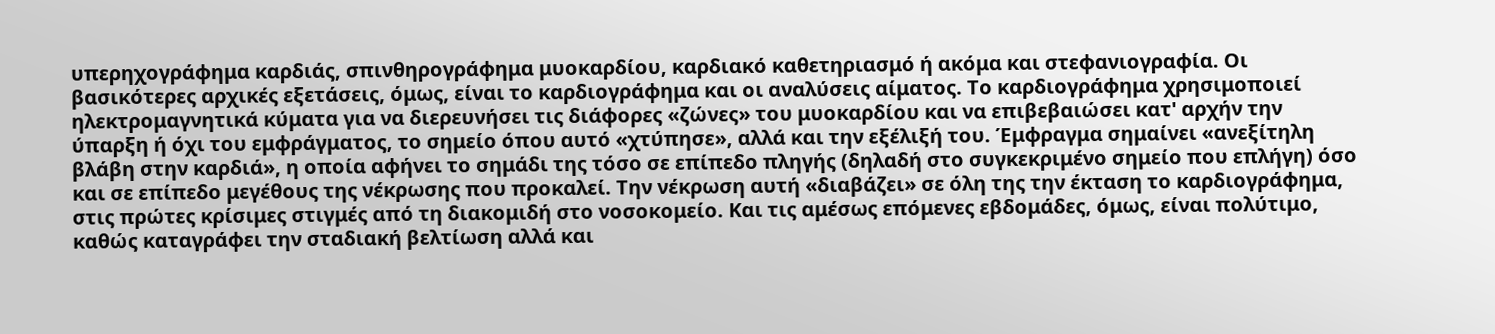υπερηχογράφημα καρδιάς, σπινθηρογράφημα μυοκαρδίου, καρδιακό καθετηριασμό ή ακόμα και στεφανιογραφία. Οι βασικότερες αρχικές εξετάσεις, όμως, είναι το καρδιογράφημα και οι αναλύσεις αίματος. Το καρδιογράφημα χρησιμοποιεί ηλεκτρομαγνητικά κύματα για να διερευνήσει τις διάφορες «ζώνες» του μυοκαρδίου και να επιβεβαιώσει κατ' αρχήν την ύπαρξη ή όχι του εμφράγματος, το σημείο όπου αυτό «χτύπησε», αλλά και την εξέλιξή του. Έμφραγμα σημαίνει «ανεξίτηλη βλάβη στην καρδιά», η οποία αφήνει το σημάδι της τόσο σε επίπεδο πληγής (δηλαδή στο συγκεκριμένο σημείο που επλήγη) όσο και σε επίπεδο μεγέθους της νέκρωσης που προκαλεί. Την νέκρωση αυτή «διαβάζει» σε όλη της την έκταση το καρδιογράφημα, στις πρώτες κρίσιμες στιγμές από τη διακομιδή στο νοσοκομείο. Και τις αμέσως επόμενες εβδομάδες, όμως, είναι πολύτιμο, καθώς καταγράφει την σταδιακή βελτίωση αλλά και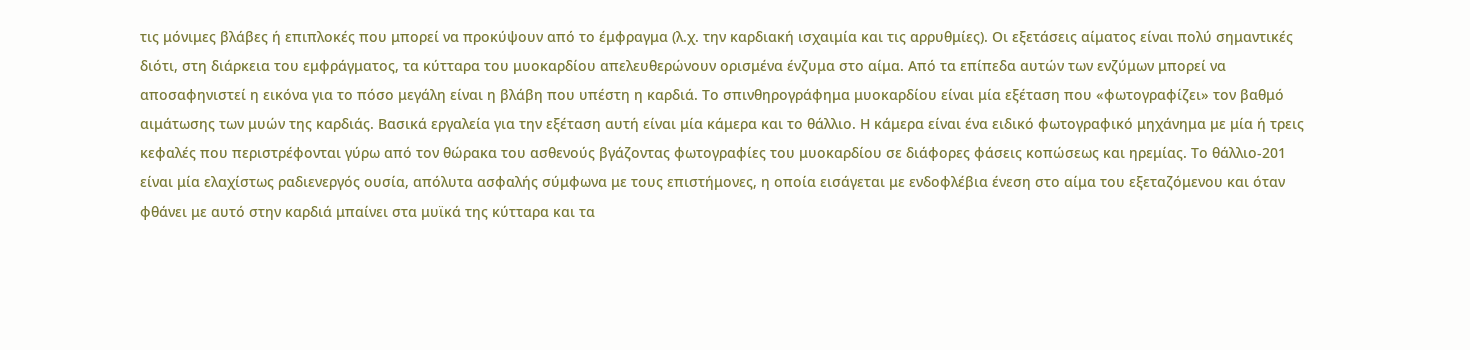τις μόνιμες βλάβες ή επιπλοκές που μπορεί να προκύψουν από το έμφραγμα (λ.χ. την καρδιακή ισχαιμία και τις αρρυθμίες). Οι εξετάσεις αίματος είναι πολύ σημαντικές διότι, στη διάρκεια του εμφράγματος, τα κύτταρα του μυοκαρδίου απελευθερώνουν ορισμένα ένζυμα στο αίμα. Από τα επίπεδα αυτών των ενζύμων μπορεί να αποσαφηνιστεί η εικόνα για το πόσο μεγάλη είναι η βλάβη που υπέστη η καρδιά. Το σπινθηρογράφημα μυοκαρδίου είναι μία εξέταση που «φωτογραφίζει» τον βαθμό αιμάτωσης των μυών της καρδιάς. Βασικά εργαλεία για την εξέταση αυτή είναι μία κάμερα και το θάλλιο. Η κάμερα είναι ένα ειδικό φωτογραφικό μηχάνημα με μία ή τρεις κεφαλές που περιστρέφονται γύρω από τον θώρακα του ασθενούς βγάζοντας φωτογραφίες του μυοκαρδίου σε διάφορες φάσεις κοπώσεως και ηρεμίας. Το θάλλιο-201 είναι μία ελαχίστως ραδιενεργός ουσία, απόλυτα ασφαλής σύμφωνα με τους επιστήμονες, η οποία εισάγεται με ενδοφλέβια ένεση στο αίμα του εξεταζόμενου και όταν φθάνει με αυτό στην καρδιά μπαίνει στα μυϊκά της κύτταρα και τα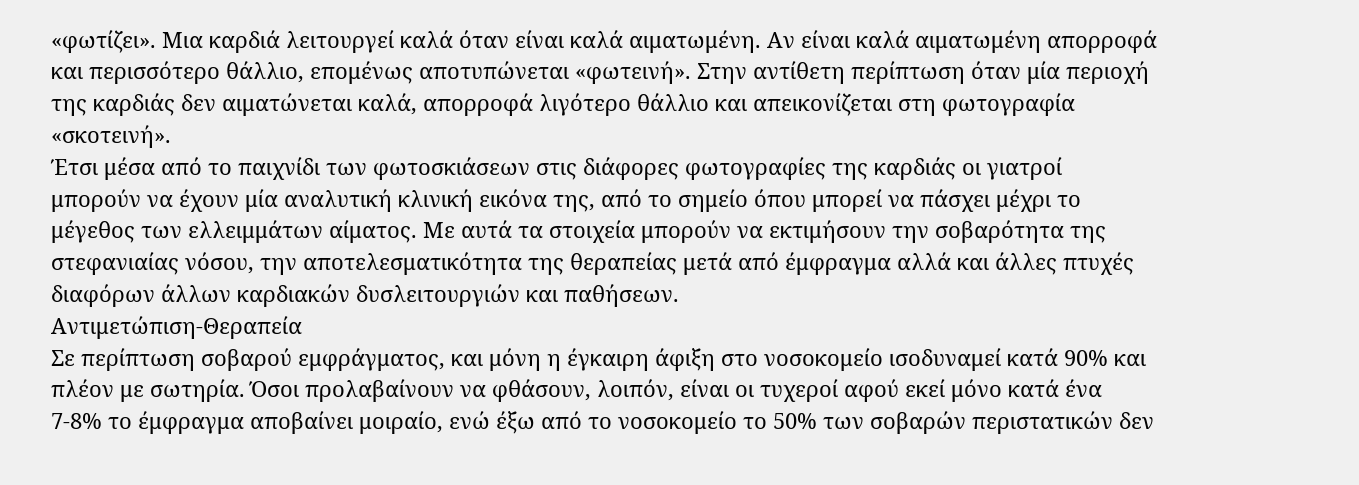«φωτίζει». Μια καρδιά λειτουργεί καλά όταν είναι καλά αιματωμένη. Αν είναι καλά αιματωμένη απορροφά και περισσότερο θάλλιο, επομένως αποτυπώνεται «φωτεινή». Στην αντίθετη περίπτωση όταν μία περιοχή της καρδιάς δεν αιματώνεται καλά, απορροφά λιγότερο θάλλιο και απεικονίζεται στη φωτογραφία «σκοτεινή».
Έτσι μέσα από το παιχνίδι των φωτοσκιάσεων στις διάφορες φωτογραφίες της καρδιάς οι γιατροί μπορούν να έχουν μία αναλυτική κλινική εικόνα της, από το σημείο όπου μπορεί να πάσχει μέχρι το μέγεθος των ελλειμμάτων αίματος. Με αυτά τα στοιχεία μπορούν να εκτιμήσουν την σοβαρότητα της στεφανιαίας νόσου, την αποτελεσματικότητα της θεραπείας μετά από έμφραγμα αλλά και άλλες πτυχές διαφόρων άλλων καρδιακών δυσλειτουργιών και παθήσεων.
Αντιμετώπιση-Θεραπεία
Σε περίπτωση σοβαρού εμφράγματος, και μόνη η έγκαιρη άφιξη στο νοσοκομείο ισοδυναμεί κατά 90% και πλέον με σωτηρία. Όσοι προλαβαίνουν να φθάσουν, λοιπόν, είναι οι τυχεροί αφού εκεί μόνο κατά ένα 7-8% το έμφραγμα αποβαίνει μοιραίο, ενώ έξω από το νοσοκομείο το 50% των σοβαρών περιστατικών δεν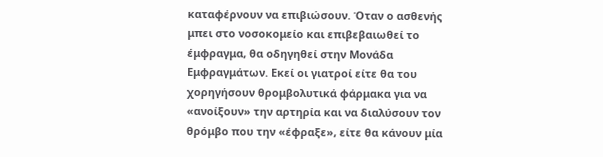καταφέρνουν να επιβιώσουν. Όταν ο ασθενής μπει στο νοσοκομείο και επιβεβαιωθεί το έμφραγμα, θα οδηγηθεί στην Μονάδα Εμφραγμάτων. Εκεί οι γιατροί είτε θα του χορηγήσουν θρομβολυτικά φάρμακα για να «ανοίξουν» την αρτηρία και να διαλύσουν τον θρόμβο που την «έφραξε», είτε θα κάνουν μία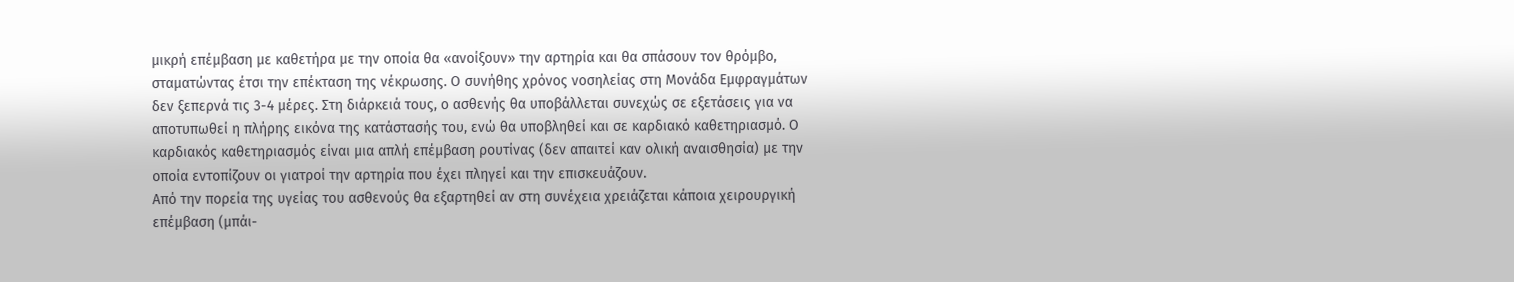μικρή επέμβαση με καθετήρα με την οποία θα «ανοίξουν» την αρτηρία και θα σπάσουν τον θρόμβο, σταματώντας έτσι την επέκταση της νέκρωσης. Ο συνήθης χρόνος νοσηλείας στη Μονάδα Εμφραγμάτων δεν ξεπερνά τις 3-4 μέρες. Στη διάρκειά τους, ο ασθενής θα υποβάλλεται συνεχώς σε εξετάσεις για να αποτυπωθεί η πλήρης εικόνα της κατάστασής του, ενώ θα υποβληθεί και σε καρδιακό καθετηριασμό. Ο καρδιακός καθετηριασμός είναι μια απλή επέμβαση ρουτίνας (δεν απαιτεί καν ολική αναισθησία) με την οποία εντοπίζουν οι γιατροί την αρτηρία που έχει πληγεί και την επισκευάζουν.
Από την πορεία της υγείας του ασθενούς θα εξαρτηθεί αν στη συνέχεια χρειάζεται κάποια χειρουργική επέμβαση (μπάι-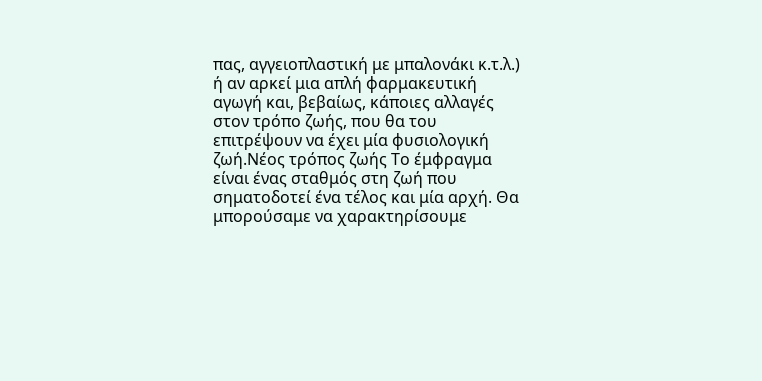πας, αγγειοπλαστική με μπαλονάκι κ.τ.λ.) ή αν αρκεί μια απλή φαρμακευτική αγωγή και, βεβαίως, κάποιες αλλαγές στον τρόπο ζωής, που θα του επιτρέψουν να έχει μία φυσιολογική ζωή.Νέος τρόπος ζωής Το έμφραγμα είναι ένας σταθμός στη ζωή που σηματοδοτεί ένα τέλος και μία αρχή. Θα μπορούσαμε να χαρακτηρίσουμε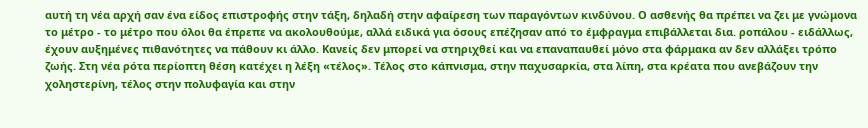αυτή τη νέα αρχή σαν ένα είδος επιστροφής στην τάξη, δηλαδή στην αφαίρεση των παραγόντων κινδύνου. Ο ασθενής θα πρέπει να ζει με γνώμονα το μέτρο - το μέτρο που όλοι θα έπρεπε να ακολουθούμε, αλλά ειδικά για όσους επέζησαν από το έμφραγμα επιβάλλεται δια. ροπάλου - ειδάλλως, έχουν αυξημένες πιθανότητες να πάθουν κι άλλο. Κανείς δεν μπορεί να στηριχθεί και να επαναπαυθεί μόνο στα φάρμακα αν δεν αλλάξει τρόπο ζωής. Στη νέα ρότα περίοπτη θέση κατέχει η λέξη «τέλος». Τέλος στο κάπνισμα, στην παχυσαρκία, στα λίπη, στα κρέατα που ανεβάζουν την χοληστερίνη, τέλος στην πολυφαγία και στην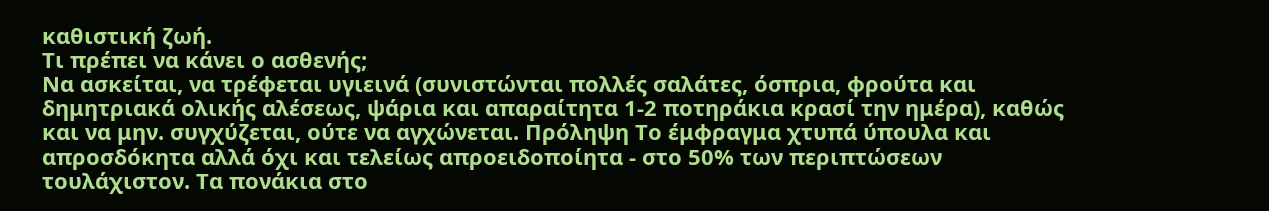καθιστική ζωή.
Τι πρέπει να κάνει ο ασθενής;
Να ασκείται, να τρέφεται υγιεινά (συνιστώνται πολλές σαλάτες, όσπρια, φρούτα και δημητριακά ολικής αλέσεως, ψάρια και απαραίτητα 1-2 ποτηράκια κρασί την ημέρα), καθώς και να μην. συγχύζεται, ούτε να αγχώνεται. Πρόληψη Το έμφραγμα χτυπά ύπουλα και απροσδόκητα αλλά όχι και τελείως απροειδοποίητα - στο 50% των περιπτώσεων τουλάχιστον. Τα πονάκια στο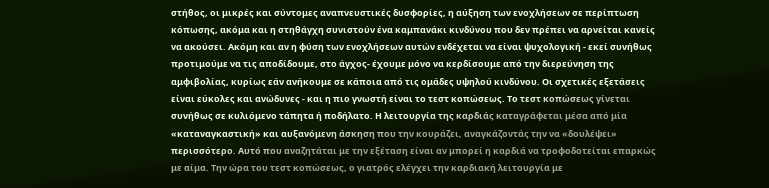στήθος, οι μικρές και σύντομες αναπνευστικές δυσφορίες, η αύξηση των ενοχλήσεων σε περίπτωση κόπωσης, ακόμα και η στηθάγχη συνιστούν ένα καμπανάκι κινδύνου που δεν πρέπει να αρνείται κανείς να ακούσει. Ακόμη και αν η φύση των ενοχλήσεων αυτών ενδέχεται να είναι ψυχολογική - εκεί συνήθως προτιμούμε να τις αποδίδουμε, στο άγχος- έχουμε μόνο να κερδίσουμε από την διερεύνηση της αμφιβολίας, κυρίως εάν ανήκουμε σε κάποια από τις ομάδες υψηλού κινδύνου. Οι σχετικές εξετάσεις είναι εύκολες και ανώδυνες - και η πιο γνωστή είναι το τεστ κοπώσεως. Το τεστ κοπώσεως γίνεται συνήθως σε κυλιόμενο τάπητα ή ποδήλατο. Η λειτουργία της καρδιάς καταγράφεται μέσα από μία «καταναγκαστική» και αυξανόμενη άσκηση που την κουράζει, αναγκάζοντάς την να «δουλέψει» περισσότερο. Αυτό που αναζητάται με την εξέταση είναι αν μπορεί η καρδιά να τροφοδοτείται επαρκώς με αίμα. Την ώρα του τεστ κοπώσεως, ο γιατρός ελέγχει την καρδιακή λειτουργία με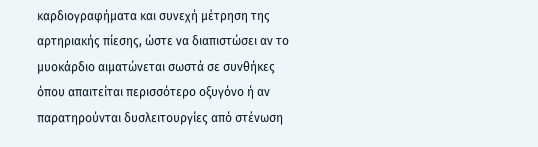καρδιογραφήματα και συνεχή μέτρηση της αρτηριακής πίεσης, ώστε να διαπιστώσει αν το μυοκάρδιο αιματώνεται σωστά σε συνθήκες όπου απαιτείται περισσότερο οξυγόνο ή αν παρατηρούνται δυσλειτουργίες από στένωση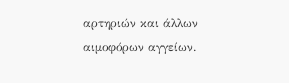αρτηριών και άλλων αιμοφόρων αγγείων.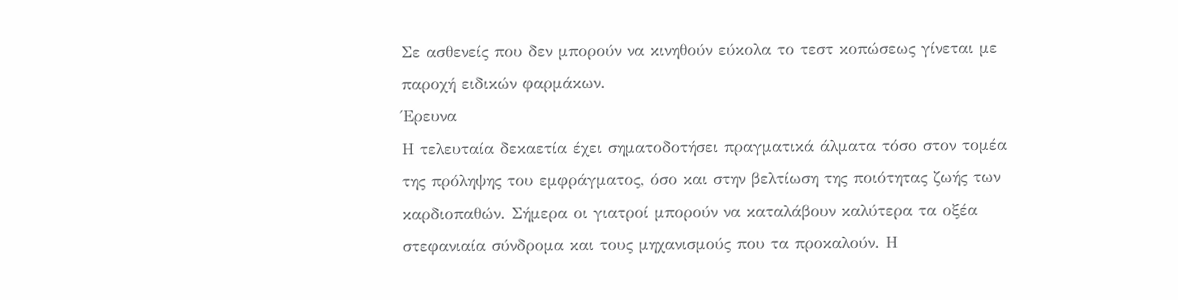Σε ασθενείς που δεν μπορούν να κινηθούν εύκολα το τεστ κοπώσεως γίνεται με παροχή ειδικών φαρμάκων.
Έρευνα
Η τελευταία δεκαετία έχει σηματοδοτήσει πραγματικά άλματα τόσο στον τομέα της πρόληψης του εμφράγματος, όσο και στην βελτίωση της ποιότητας ζωής των καρδιοπαθών. Σήμερα οι γιατροί μπορούν να καταλάβουν καλύτερα τα οξέα στεφανιαία σύνδρομα και τους μηχανισμούς που τα προκαλούν. Η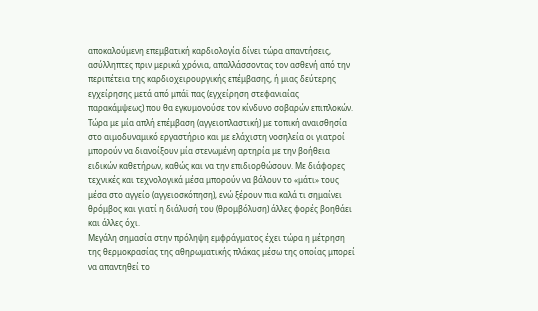αποκαλούμενη επεμβατική καρδιολογία δίνει τώρα απαντήσεις, ασύλληπτες πριν μερικά χρόνια, απαλλάσσοντας τον ασθενή από την περιπέτεια της καρδιοχειρουργικής επέμβασης, ή μιας δεύτερης εγχείρησης μετά από μπάϊ πας (εγχείρηση στεφανιαίας παρακάμψεως) που θα εγκυμονούσε τον κίνδυνο σοβαρών επιπλοκών.
Τώρα με μία απλή επέμβαση (αγγειοπλαστική) με τοπική αναισθησία στο αιμοδυναμικό εργαστήριο και με ελάχιστη νοσηλεία οι γιατροί μπορούν να διανοίξουν μία στενωμένη αρτηρία με την βοήθεια ειδικών καθετήρων, καθώς και να την επιδιορθώσουν. Με διάφορες τεχνικές και τεχνολογικά μέσα μπορούν να βάλουν το «μάτι» τους μέσα στο αγγείο (αγγειοσκόπηση), ενώ ξέρουν πια καλά τι σημαίνει θρόμβος και γιατί η διάλυσή του (θρομβόλυση) άλλες φορές βοηθάει και άλλες όχι.
Μεγάλη σημασία στην πρόληψη εμφράγματος έχει τώρα η μέτρηση της θερμοκρασίας της αθηρωματικής πλάκας μέσω της οποίας μπορεί να απαντηθεί το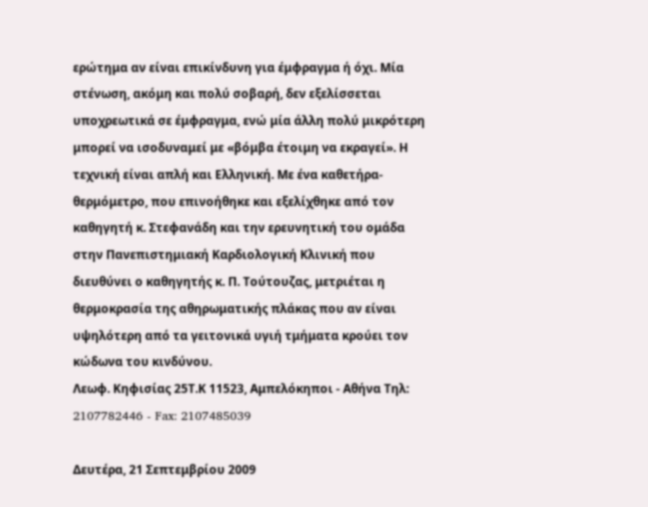ερώτημα αν είναι επικίνδυνη για έμφραγμα ή όχι. Μία στένωση, ακόμη και πολύ σοβαρή, δεν εξελίσσεται υποχρεωτικά σε έμφραγμα, ενώ μία άλλη πολύ μικρότερη μπορεί να ισοδυναμεί με «βόμβα έτοιμη να εκραγεί». Η τεχνική είναι απλή και Eλληνική. Με ένα καθετήρα-θερμόμετρο, που επινοήθηκε και εξελίχθηκε από τον καθηγητή κ. Στεφανάδη και την ερευνητική του ομάδα στην Πανεπιστημιακή Καρδιολογική Κλινική που διευθύνει ο καθηγητής κ. Π. Τούτουζας, μετριέται η θερμοκρασία της αθηρωματικής πλάκας που αν είναι υψηλότερη από τα γειτονικά υγιή τμήματα κρούει τον κώδωνα του κινδύνου.
Λεωφ. Κηφισίας 25Τ.Κ 11523, Αμπελόκηποι - Αθήνα Τηλ: 2107782446 - Fax: 2107485039

Δευτέρα, 21 Σεπτεμβρίου 2009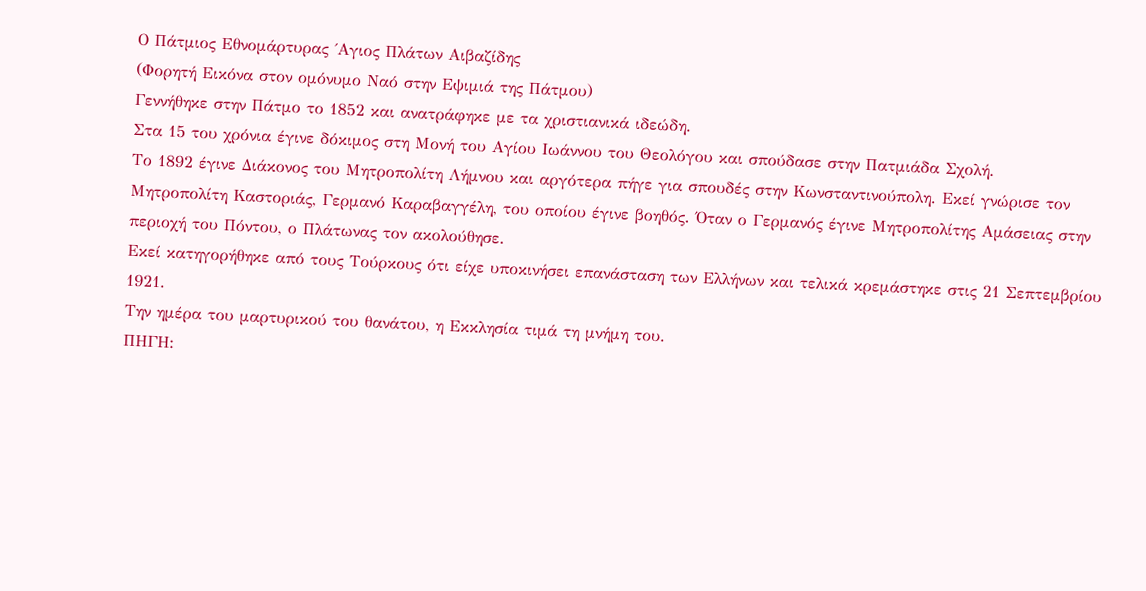Ο Πάτμιος Εθνομάρτυρας ΄Αγιος Πλάτων Αιβαζίδης
(Φορητή Εικόνα στον ομόνυμο Ναό στην Εψιμιά της Πάτμου)
Γεννήθηκε στην Πάτμο το 1852 και ανατράφηκε με τα χριστιανικά ιδεώδη.
Στα 15 του χρόνια έγινε δόκιμος στη Μονή του Αγίου Ιωάννου του Θεολόγου και σπούδασε στην Πατμιάδα Σχολή.
Το 1892 έγινε Διάκονος του Μητροπολίτη Λήμνου και αργότερα πήγε για σπουδές στην Κωνσταντινούπολη. Εκεί γνώρισε τον Μητροπολίτη Καστοριάς, Γερμανό Καραβαγγέλη, του οποίου έγινε βοηθός. Όταν ο Γερμανός έγινε Μητροπολίτης Αμάσειας στην περιοχή του Πόντου, ο Πλάτωνας τον ακολούθησε.
Εκεί κατηγορήθηκε από τους Τούρκους ότι είχε υποκινήσει επανάσταση των Ελλήνων και τελικά κρεμάστηκε στις 21 Σεπτεμβρίου 1921.
Την ημέρα του μαρτυρικού του θανάτου, η Εκκλησία τιμά τη μνήμη του.
ΠΗΓΗ: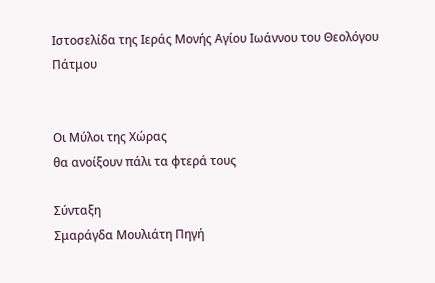Ιστοσελίδα της Ιεράς Μονής Αγίου Ιωάννου του Θεολόγου Πάτμου


Οι Μύλοι της Χώρας
θα ανοίξουν πάλι τα φτερά τους

Σύνταξη
Σμαράγδα Μουλιάτη Πηγή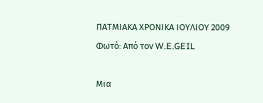ΠΑΤΜΙΑΚΑ ΧΡΟΝΙΚΑ ΙΟΥΛΙΟΥ 2009
Φωτό: Από τον W.E.GEIL

Μια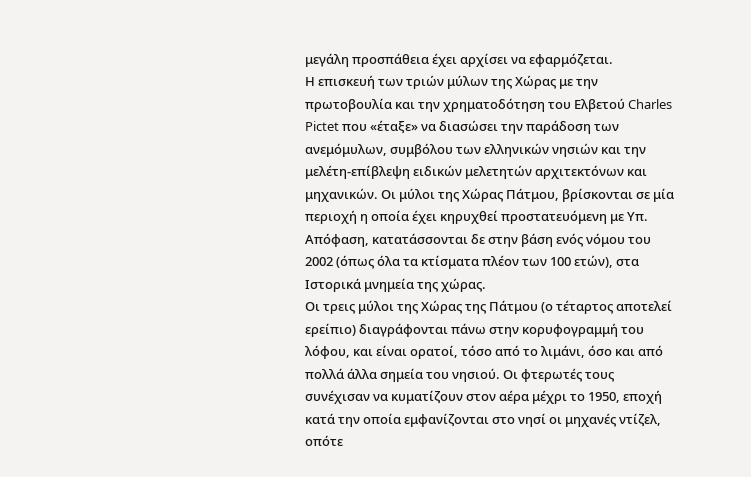μεγάλη προσπάθεια έχει αρχίσει να εφαρμόζεται.
Η επισκευή των τριών μύλων της Χώρας με την πρωτοβουλία και την χρηματοδότηση του Ελβετού Charles Pictet που «έταξε» να διασώσει την παράδοση των ανεμόμυλων, συμβόλου των ελληνικών νησιών και την μελέτη-επίβλεψη ειδικών μελετητών αρχιτεκτόνων και μηχανικών. Οι μύλοι της Χώρας Πάτμου, βρίσκονται σε μία περιοχή η οποία έχει κηρυχθεί προστατευόμενη με Υπ. Απόφαση, κατατάσσονται δε στην βάση ενός νόμου του 2002 (όπως όλα τα κτίσματα πλέον των 100 ετών), στα Ιστορικά μνημεία της χώρας.
Οι τρεις μύλοι της Χώρας της Πάτμου (ο τέταρτος αποτελεί ερείπιο) διαγράφονται πάνω στην κορυφογραμμή του λόφου, και είναι ορατοί, τόσο από το λιμάνι, όσο και από πολλά άλλα σημεία του νησιού. Οι φτερωτές τους συνέχισαν να κυματίζουν στον αέρα μέχρι το 1950, εποχή κατά την οποία εμφανίζονται στο νησί οι μηχανές ντίζελ, οπότε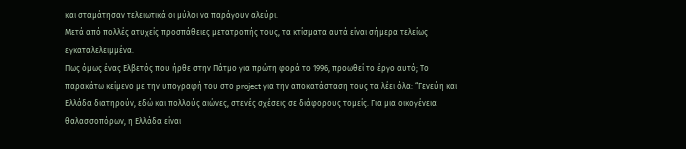και σταμάτησαν τελειωτικά οι μύλοι να παράγουν αλεύρι.
Μετά από πολλές ατυχείς προσπάθειες μετατροπής τους, τα κτίσματα αυτά είναι σήμερα τελείως εγκαταλελειμμένα.
Πως όμως ένας Ελβετός που ήρθε στην Πάτμο για πρώτη φορά το 1996, προωθεί το έργο αυτό; Το παρακάτω κείμενο με την υπογραφή του στο project για την αποκατάσταση τους τα λέει όλα: “Γενεύη και Ελλάδα διατηρούν, εδώ και πολλούς αιώνες, στενές σχέσεις σε διάφορους τομείς. Για μια οικογένεια θαλασσοπόρων, η Ελλάδα είναι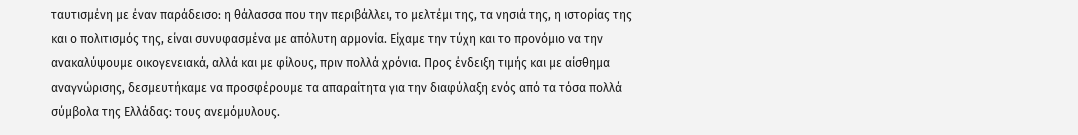ταυτισμένη με έναν παράδεισο: η θάλασσα που την περιβάλλει, το μελτέμι της, τα νησιά της, η ιστορίας της και ο πολιτισμός της, είναι συνυφασμένα με απόλυτη αρμονία. Είχαμε την τύχη και το προνόμιο να την ανακαλύψουμε οικογενειακά, αλλά και με φίλους, πριν πολλά χρόνια. Προς ένδειξη τιμής και με αίσθημα αναγνώρισης, δεσμευτήκαμε να προσφέρουμε τα απαραίτητα για την διαφύλαξη ενός από τα τόσα πολλά σύμβολα της Ελλάδας: τους ανεμόμυλους.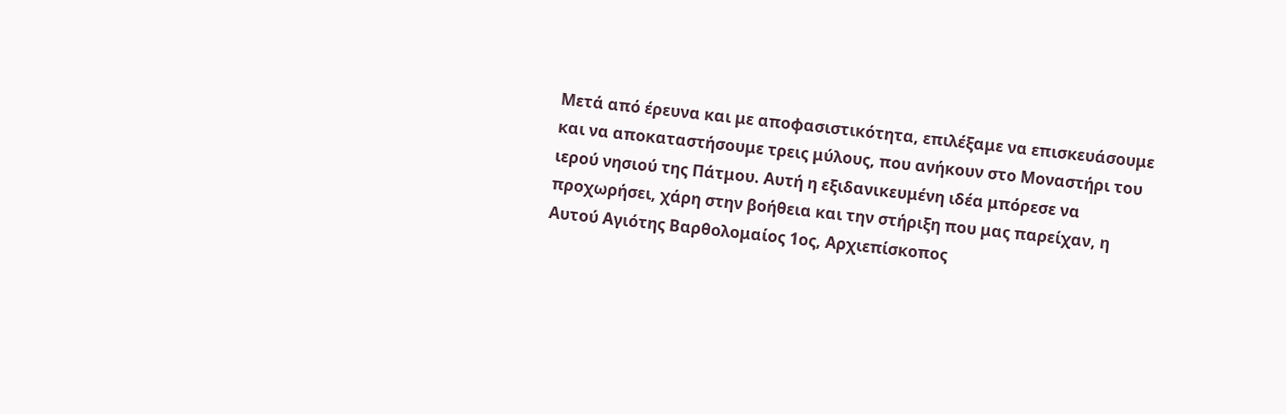Μετά από έρευνα και με αποφασιστικότητα, επιλέξαμε να επισκευάσουμε και να αποκαταστήσουμε τρεις μύλους, που ανήκουν στο Μοναστήρι του ιερού νησιού της Πάτμου. Αυτή η εξιδανικευμένη ιδέα μπόρεσε να προχωρήσει, χάρη στην βοήθεια και την στήριξη που μας παρείχαν, η Αυτού Αγιότης Βαρθολομαίος 1ος, Αρχιεπίσκοπος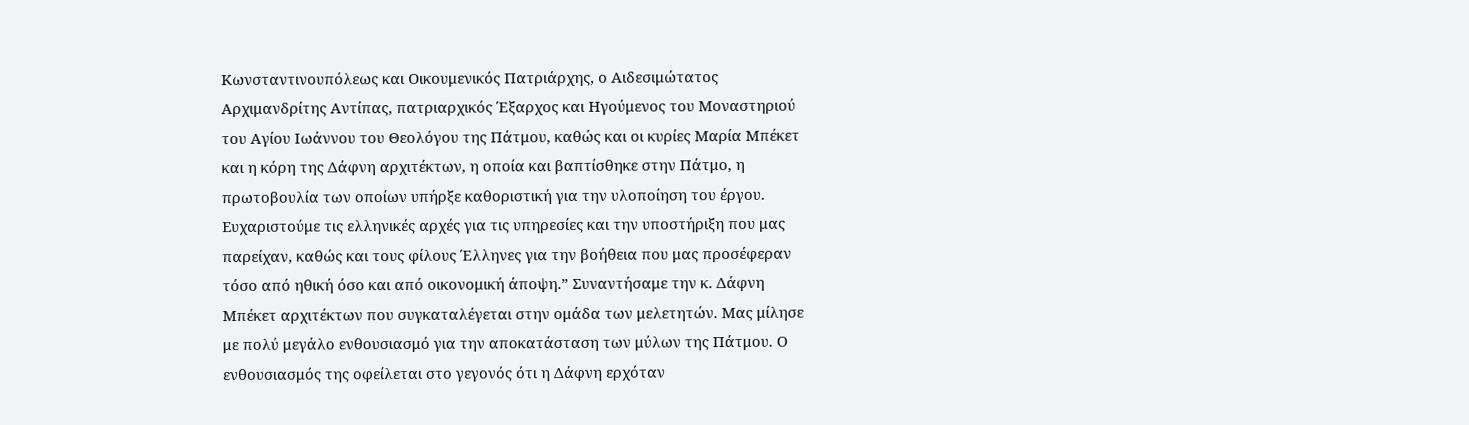Κωνσταντινουπόλεως και Οικουμενικός Πατριάρχης, ο Αιδεσιμώτατος Αρχιμανδρίτης Αντίπας, πατριαρχικός Έξαρχος και Ηγούμενος του Μοναστηριού του Αγίου Ιωάννου του Θεολόγου της Πάτμου, καθώς και οι κυρίες Μαρία Μπέκετ και η κόρη της Δάφνη αρχιτέκτων, η οποία και βαπτίσθηκε στην Πάτμο, η πρωτοβουλία των οποίων υπήρξε καθοριστική για την υλοποίηση του έργου. Ευχαριστούμε τις ελληνικές αρχές για τις υπηρεσίες και την υποστήριξη που μας παρείχαν, καθώς και τους φίλους Έλληνες για την βοήθεια που μας προσέφεραν τόσο από ηθική όσο και από οικονομική άποψη.” Συναντήσαμε την κ. Δάφνη Μπέκετ αρχιτέκτων που συγκαταλέγεται στην ομάδα των μελετητών. Μας μίλησε με πολύ μεγάλο ενθουσιασμό για την αποκατάσταση των μύλων της Πάτμου. Ο ενθουσιασμός της οφείλεται στο γεγονός ότι η Δάφνη ερχόταν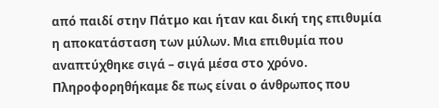από παιδί στην Πάτμο και ήταν και δική της επιθυμία η αποκατάσταση των μύλων. Μια επιθυμία που αναπτύχθηκε σιγά – σιγά μέσα στο χρόνο. Πληροφορηθήκαμε δε πως είναι ο άνθρωπος που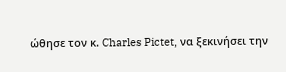ώθησε τον κ. Charles Pictet, να ξεκινήσει την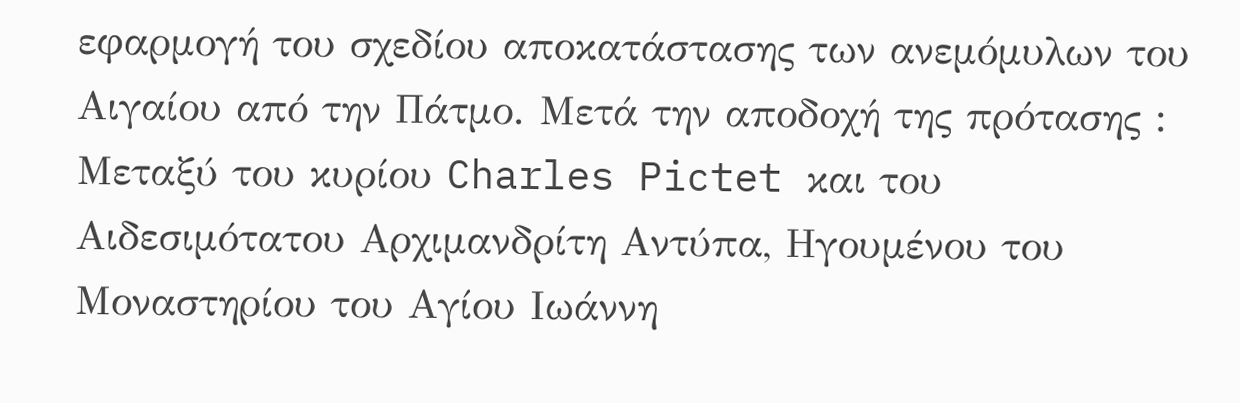εφαρμογή του σχεδίου αποκατάστασης των ανεμόμυλων του Αιγαίου από την Πάτμο. Μετά την αποδοχή της πρότασης : Μεταξύ του κυρίου Charles Pictet και του Αιδεσιμότατου Αρχιμανδρίτη Αντύπα, Ηγουμένου του Μοναστηρίου του Αγίου Ιωάννη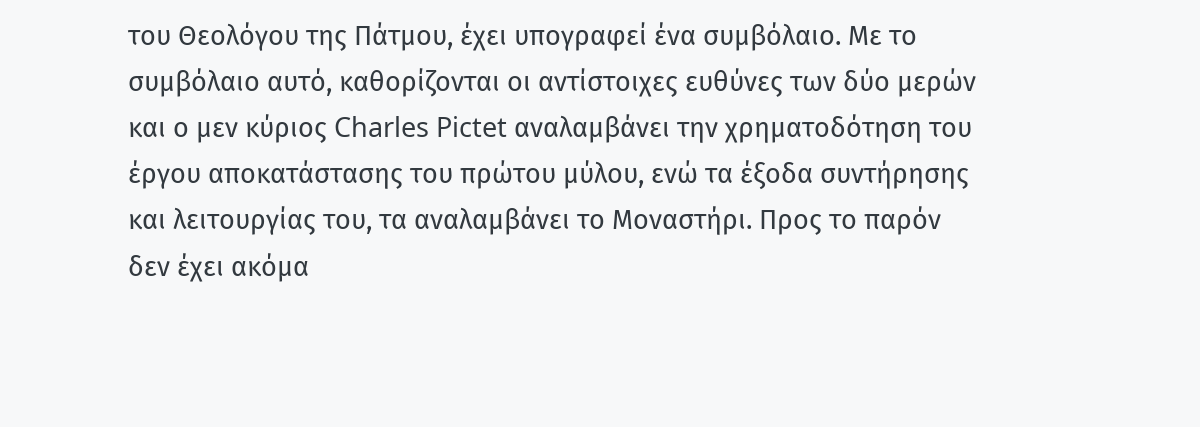του Θεολόγου της Πάτμου, έχει υπογραφεί ένα συμβόλαιο. Με το συμβόλαιο αυτό, καθορίζονται οι αντίστοιχες ευθύνες των δύο μερών και ο μεν κύριος Charles Pictet αναλαμβάνει την χρηματοδότηση του έργου αποκατάστασης του πρώτου μύλου, ενώ τα έξοδα συντήρησης και λειτουργίας του, τα αναλαμβάνει το Μοναστήρι. Προς το παρόν δεν έχει ακόμα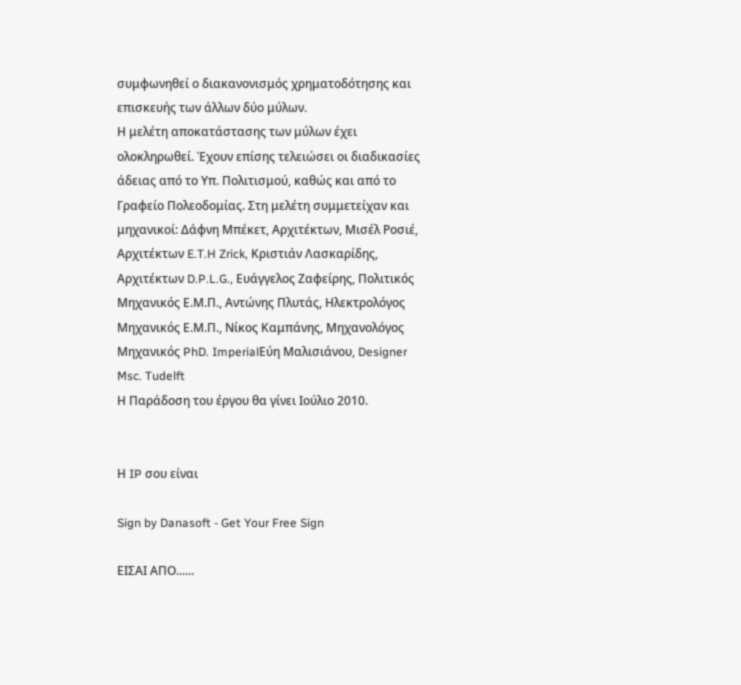συμφωνηθεί ο διακανονισμός χρηματοδότησης και επισκευής των άλλων δύο μύλων.
Η μελέτη αποκατάστασης των μύλων έχει ολοκληρωθεί. Έχουν επίσης τελειώσει οι διαδικασίες άδειας από το Υπ. Πολιτισμού, καθώς και από το Γραφείο Πολεοδομίας. Στη μελέτη συμμετείχαν και μηχανικοί: Δάφνη Μπέκετ, Αρχιτέκτων, Μισέλ Ροσιέ, Αρχιτέκτων E.T.H Zrick, Κριστιάν Λασκαρίδης, Αρχιτέκτων D.P.L.G., Ευάγγελος Ζαφείρης, Πολιτικός Μηχανικός Ε.Μ.Π., Αντώνης Πλυτάς, Ηλεκτρολόγος Μηχανικός Ε.Μ.Π., Νίκος Καμπάνης, Μηχανολόγος Μηχανικός PhD. ImperialΕύη Μαλισιάνου, Designer Msc. Tudelft
Η Παράδοση του έργου θα γίνει Ιούλιο 2010.


Η IP σου είναι

Sign by Danasoft - Get Your Free Sign

ΕΙΣΑΙ ΑΠΟ......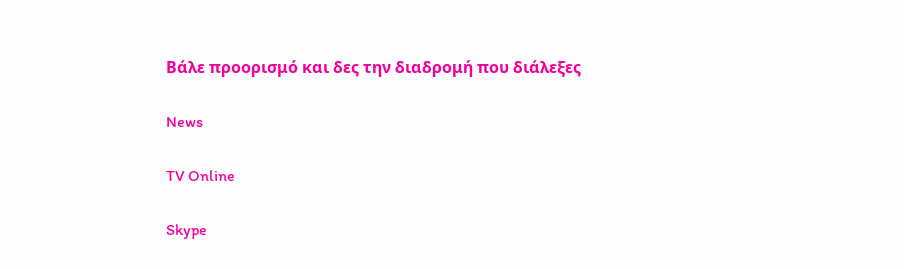Βάλε προορισμό και δες την διαδρομή που διάλεξες

News

TV Online

Skype